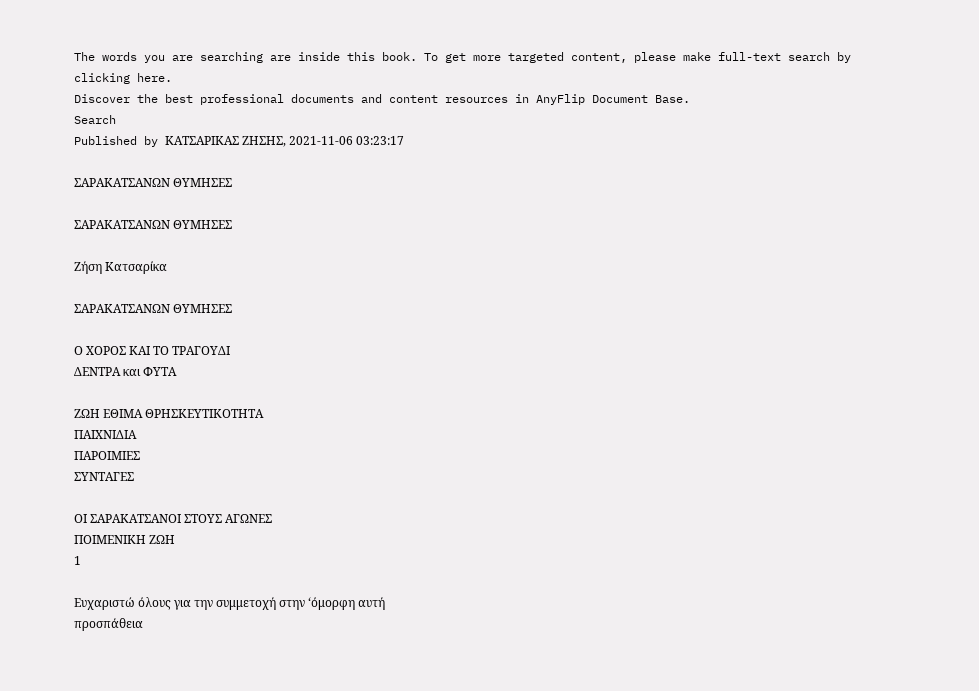The words you are searching are inside this book. To get more targeted content, please make full-text search by clicking here.
Discover the best professional documents and content resources in AnyFlip Document Base.
Search
Published by ΚΑΤΣΑΡΙΚΑΣ ΖΗΣΗΣ, 2021-11-06 03:23:17

ΣΑΡΑΚΑΤΣΑΝΩΝ ΘΥΜΗΣΕΣ

ΣΑΡΑΚΑΤΣΑΝΩΝ ΘΥΜΗΣΕΣ

Ζήση Κατσαρίκα

ΣΑΡΑΚΑΤΣΑΝΩΝ ΘΥΜΗΣΕΣ

Ο ΧΟΡΟΣ ΚΑΙ ΤΟ ΤΡΑΓΟΥΔΙ
ΔΕΝΤΡΑ και ΦΥΤΑ

ΖΩΗ ΕΘΙΜΑ ΘΡΗΣΚΕΥΤΙΚΟΤΗΤΑ
ΠΑΙΧΝΙΔΙΑ
ΠΑΡΟΙΜΙΕΣ
ΣΥΝΤΑΓΕΣ

ΟΙ ΣΑΡΑΚΑΤΣΑΝΟΙ ΣΤΟΥΣ ΑΓΩΝΕΣ
ΠΟΙΜΕΝΙΚΗ ΖΩΗ
1

Ευχαριστώ όλους για την συμμετοχή στην ‘όμορφη αυτή
προσπάθεια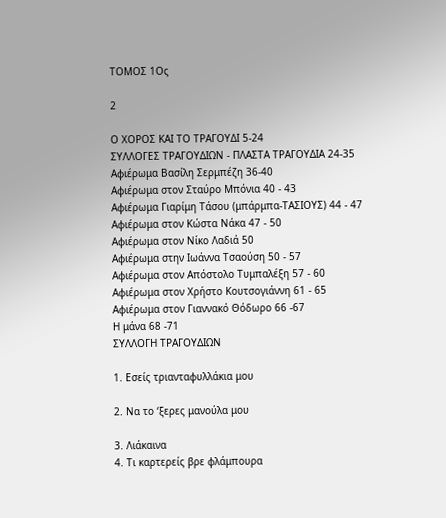ΤΟΜΟΣ 1Ος

2

Ο ΧΟΡΟΣ ΚΑΙ ΤΟ ΤΡΑΓΟΥΔΙ 5-24
ΣΥΛΛΟΓΕΣ ΤΡΑΓΟΥΔΙΩΝ - ΠΛΑΣΤΑ ΤΡΑΓΟΥΔΙΑ 24-35
Αφιέρωμα Βασίλη Σερμπέζη 36-40
Αφιέρωμα στον Σταύρο Μπόνια 40 - 43
Αφιέρωμα Γιαρίμη Τάσου (μπάρμπα-ΤΑΣΙΟΥΣ) 44 - 47
Αφιέρωμα στον Κώστα Νάκα 47 - 50
Αφιέρωμα στον Νίκο Λαδιά 50
Αφιέρωμα στην Ιωάννα Τσαούση 50 - 57
Αφιέρωμα στον Απόστολο Τυμπαλέξη 57 - 60
Αφιέρωμα στον Χρήστο Κουτσογιάννη 61 - 65
Αφιέρωμα στον Γιαννακό Θόδωρο 66 -67
Η μάνα 68 -71
ΣΥΛΛΟΓΗ ΤΡΑΓΟΥΔΙΩΝ

1. Εσείς τριανταφυλλάκια μου

2. Να το ‘ξερες μανούλα μου

3. Λιάκαινα
4. Τι καρτερείς βρε φλάμπουρα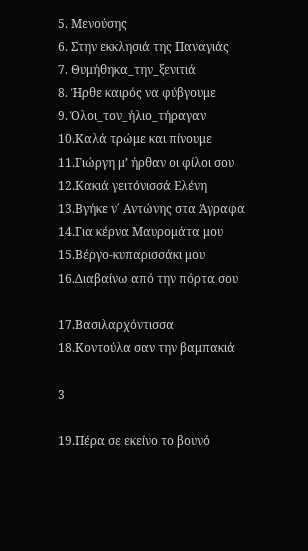5. Μενούσης
6. Στην εκκλησιά της Παναγιάς
7. Θυμήθηκα_την_ξενιτιά
8. Ήρθε καιρός να φύβγουμε
9. Όλοι_τον_ήλιο_τήραγαν
10.Καλά τρώμε και πίνουμε
11.Γιώργη μ’ ήρθαν οι φίλοι σου
12.Κακιά γειτόνισσά Ελένη
13.Βγήκε ν΄ Αντώνης στα Άγραφα
14.Για κέρνα Μαυρομάτα μου
15.Βέργο-κυπαρισσάκι μου
16.Διαβαίνω από την πόρτα σου

17.Βασιλαρχόντισσα
18.Κοντούλα σαν την βαμπακιά

3

19.Πέρα σε εκείνο το βουνό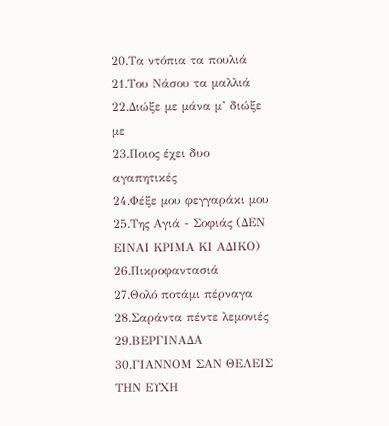20.Τα ντόπια τα πουλιά
21.Του Νάσου τα μαλλιά
22.Διώξε με μάνα μ’ διώξε με
23.Ποιος έχει δυο αγαπητικές
24.Φέξε μου φεγγαράκι μου
25.Της Αγιά - Σοφιάς (ΔΕΝ ΕΙΝΑΙ ΚΡΙΜΑ ΚΙ ΑΔΙΚΟ)
26.Πικροφαντασιά
27.Θολό ποτάμι πέρναγα
28.Σαράντα πέντε λεμονιές
29.ΒΕΡΓΙΝΑΔΑ
30.ΓΙΑΝΝΟΜ ΣΑΝ ΘΕΛΕΙΣ ΤΗΝ ΕΥΧΗ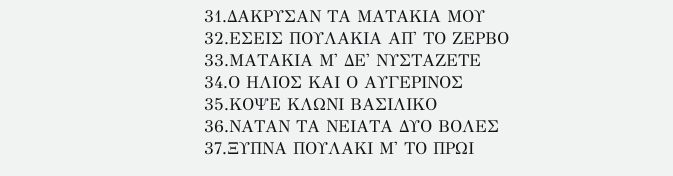31.ΔΑΚΡΥΣΑΝ ΤΑ ΜΑΤΑΚΙΑ ΜΟΥ
32.ΕΣΕΙΣ ΠΟΥΛΑΚΙΑ ΑΠ' ΤΟ ΖΕΡΒΟ
33.ΜΑΤΑΚΙΑ Μ' ΔΕ' ΝΥΣΤΑΖΕΤΕ
34.Ο ΗΛΙΟΣ ΚΑΙ Ο ΑΥΓΕΡΙΝΟΣ
35.ΚΟΨΕ ΚΛΩΝΙ ΒΑΣΙΛΙΚΟ
36.ΝΑΤΑΝ ΤΑ ΝΕΙΑΤΑ ΔΥΟ ΒΟΛΕΣ
37.ΞΥΠΝΑ ΠΟΥΛΑΚΙ Μ' ΤΟ ΠΡΩΙ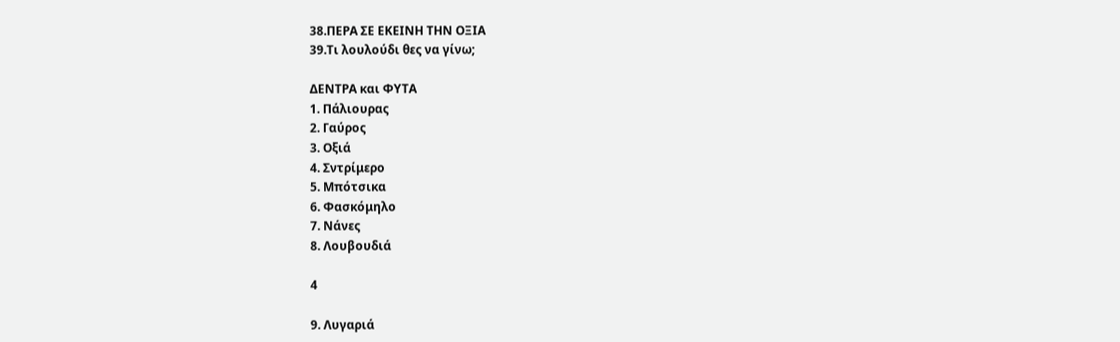38.ΠΕΡΑ ΣΕ ΕΚΕΙΝΗ ΤΗΝ ΟΞΙΑ
39.Τι λουλούδι θες να γίνω;

ΔΕΝΤΡΑ και ΦΥΤΑ
1. Πάλιουρας
2. Γαύρος
3. Οξιά
4. Σντρίμερο
5. Μπότσικα
6. Φασκόμηλο
7. Νάνες
8. Λουβουδιά

4

9. Λυγαριά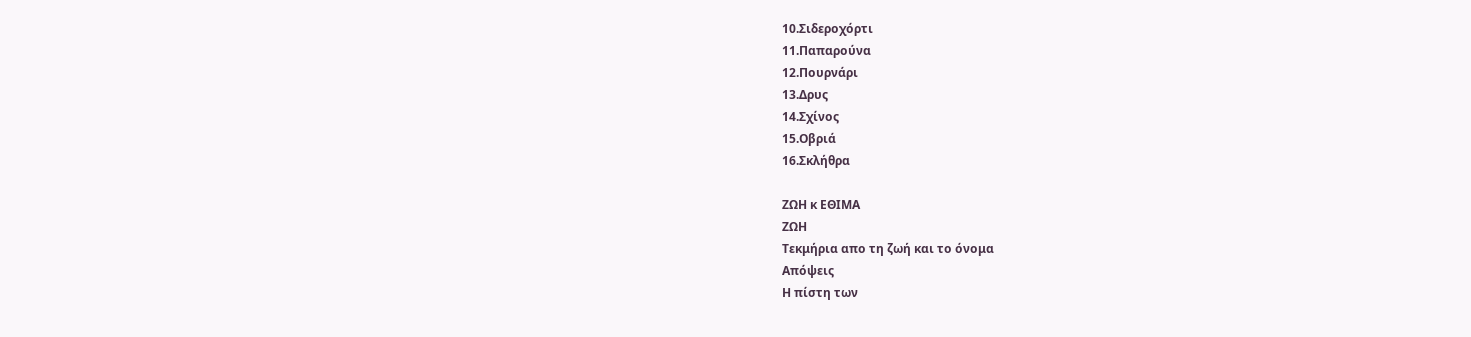10.Σιδεροχόρτι
11.Παπαρούνα
12.Πουρνάρι
13.Δρυς
14.Σχίνος
15.Οβριά
16.Σκλήθρα

ΖΩΗ κ ΕΘΙΜΑ
ΖΩΗ
Τεκμήρια απο τη ζωή και το όνομα
Απόψεις
Η πίστη των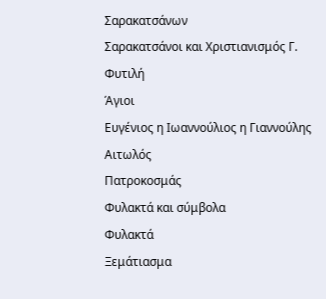Σαρακατσάνων
Σαρακατσάνοι και Χριστιανισμός Γ. Φυτιλή
Άγιοι
Ευγένιος η Ιωαννούλιος η Γιαννούλης Αιτωλός
Πατροκοσμάς
Φυλακτά και σύμβολα
Φυλακτά
Ξεμάτιασμα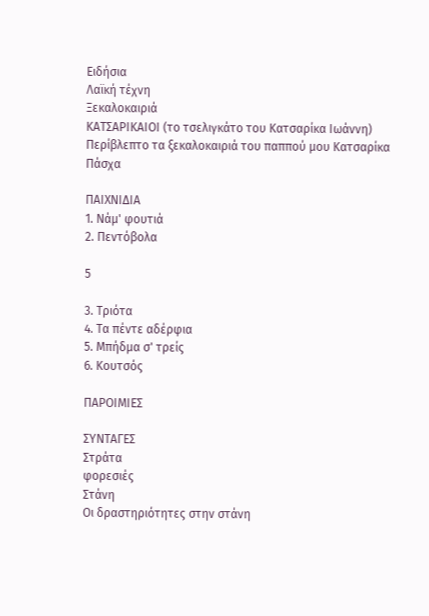Ειδήσια
Λαϊκή τέχνη
Ξεκαλοκαιριά
ΚΑΤΣΑΡΙΚΑΙΟΙ (το τσελιγκάτο του Κατσαρίκα Ιωάννη)
Περίβλεπτο τα ξεκαλοκαιριά του παππού μου Κατσαρίκα
Πάσχα

ΠΑΙΧΝΙΔΙΑ
1. Νάμ' φουτιά
2. Πεντόβολα

5

3. Τριότα
4. Τα πέντε αδέρφια
5. Μπήδμα σ' τρείς
6. Κουτσός

ΠΑΡΟΙΜΙΕΣ

ΣΥΝΤΑΓΕΣ
Στράτα
φορεσιές
Στάνη
Οι δραστηριότητες στην στάνη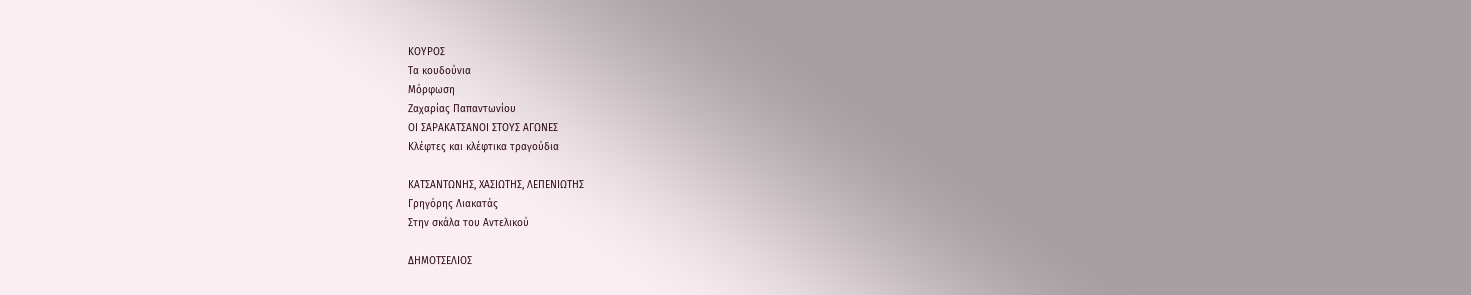ΚΟΥΡΟΣ
Τα κουδούνια
Μόρφωση
Ζαχαρίας Παπαντωνίου
ΟΙ ΣΑΡΑΚΑΤΣΑΝΟΙ ΣΤΟΥΣ ΑΓΩΝΕΣ
Κλέφτες και κλέφτικα τραγούδια

ΚΑΤΣΑΝΤΩΝΗΣ, ΧΑΣΙΩΤΗΣ, ΛΕΠΕΝΙΩΤΗΣ
Γρηγόρης Λιακατάς
Στην σκάλα του Αντελικού

ΔΗΜΟΤΣΕΛΙΟΣ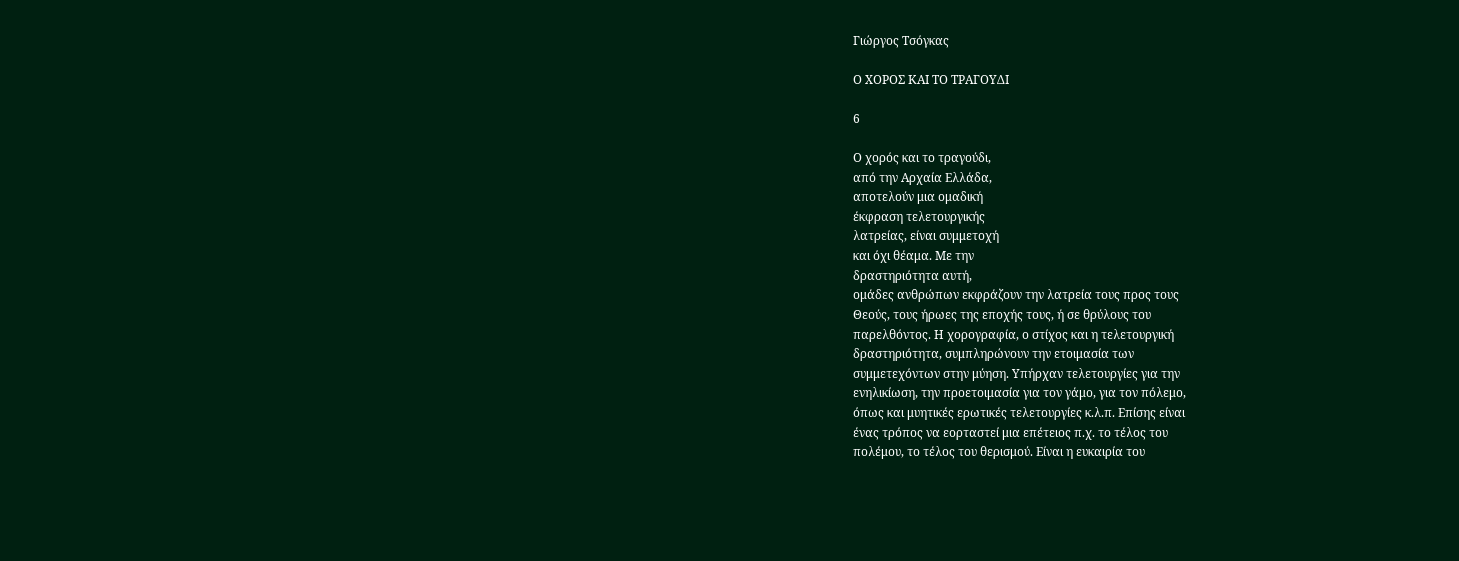Γιώργος Τσόγκας

Ο ΧΟΡΟΣ ΚΑΙ ΤΟ ΤΡΑΓΟΥΔΙ

6

Ο χορός και το τραγούδι,
από την Αρχαία Ελλάδα,
αποτελούν μια ομαδική
έκφραση τελετουργικής
λατρείας, είναι συμμετοχή
και όχι θέαμα. Με την
δραστηριότητα αυτή,
ομάδες ανθρώπων εκφράζουν την λατρεία τους προς τους
Θεούς, τους ήρωες της εποχής τους, ή σε θρύλους του
παρελθόντος. Η χορογραφία, ο στίχος και η τελετουργική
δραστηριότητα, συμπληρώνουν την ετοιμασία των
συμμετεχόντων στην μύηση. Υπήρχαν τελετουργίες για την
ενηλικίωση, την προετοιμασία για τον γάμο, για τον πόλεμο,
όπως και μυητικές ερωτικές τελετουργίες κ.λ.π. Επίσης είναι
ένας τρόπος να εορταστεί μια επέτειος π.χ. το τέλος του
πολέμου, το τέλος του θερισμού. Είναι η ευκαιρία του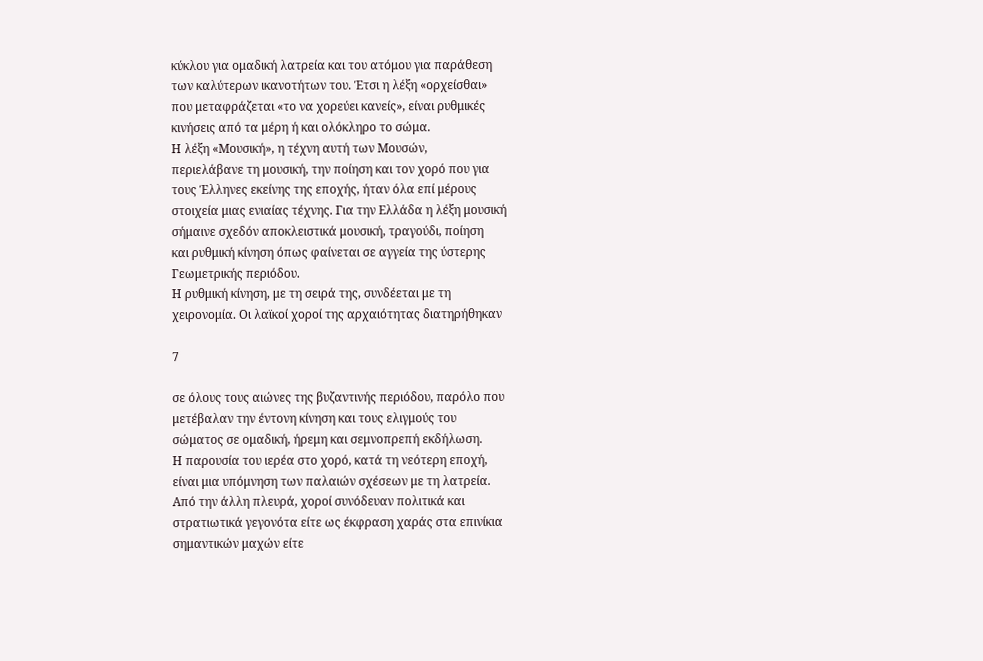κύκλου για ομαδική λατρεία και του ατόμου για παράθεση
των καλύτερων ικανοτήτων του. Έτσι η λέξη «ορχείσθαι»
που μεταφράζεται «το να χορεύει κανείς», είναι ρυθμικές
κινήσεις από τα μέρη ή και ολόκληρο το σώμα.
Η λέξη «Μουσική», η τέχνη αυτή των Μουσών,
περιελάβανε τη μουσική, την ποίηση και τον χορό που για
τους Έλληνες εκείνης της εποχής, ήταν όλα επί μέρους
στοιχεία μιας ενιαίας τέχνης. Για την Ελλάδα η λέξη μουσική
σήμαινε σχεδόν αποκλειστικά μουσική, τραγούδι, ποίηση
και ρυθμική κίνηση όπως φαίνεται σε αγγεία της ύστερης
Γεωμετρικής περιόδου.
Η ρυθμική κίνηση, με τη σειρά της, συνδέεται με τη
χειρονομία. Οι λαϊκοί χοροί της αρχαιότητας διατηρήθηκαν

7

σε όλους τους αιώνες της βυζαντινής περιόδου, παρόλο που
μετέβαλαν την έντονη κίνηση και τους ελιγμούς του
σώματος σε ομαδική, ήρεμη και σεμνοπρεπή εκδήλωση.
Η παρουσία του ιερέα στο χορό, κατά τη νεότερη εποχή,
είναι μια υπόμνηση των παλαιών σχέσεων με τη λατρεία.
Από την άλλη πλευρά, χοροί συνόδευαν πολιτικά και
στρατιωτικά γεγονότα είτε ως έκφραση χαράς στα επινίκια
σημαντικών μαχών είτε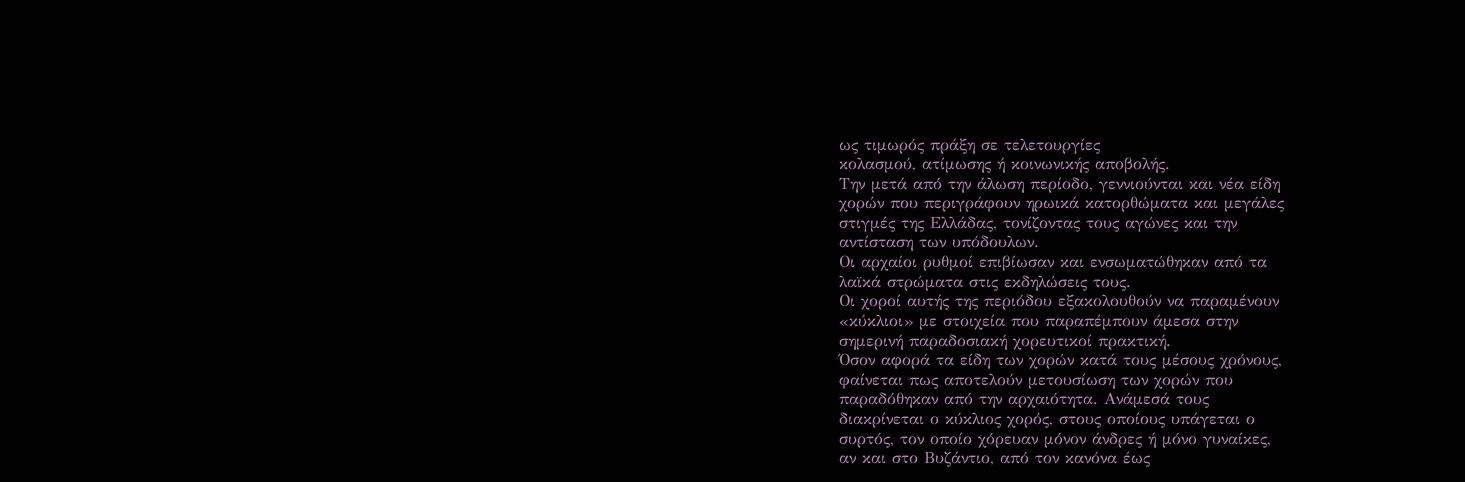ως τιμωρός πράξη σε τελετουργίες
κολασμού, ατίμωσης ή κοινωνικής αποβολής.
Την μετά από την άλωση περίοδο, γεννιούνται και νέα είδη
χορών που περιγράφουν ηρωικά κατορθώματα και μεγάλες
στιγμές της Ελλάδας, τονίζοντας τους αγώνες και την
αντίσταση των υπόδουλων.
Οι αρχαίοι ρυθμοί επιβίωσαν και ενσωματώθηκαν από τα
λαϊκά στρώματα στις εκδηλώσεις τους.
Οι χοροί αυτής της περιόδου εξακολουθούν να παραμένουν
«κύκλιοι» με στοιχεία που παραπέμπουν άμεσα στην
σημερινή παραδοσιακή χορευτικοί πρακτική.
Όσον αφορά τα είδη των χορών κατά τους μέσους χρόνους,
φαίνεται πως αποτελούν μετουσίωση των χορών που
παραδόθηκαν από την αρχαιότητα. Ανάμεσά τους
διακρίνεται ο κύκλιος χορός, στους οποίους υπάγεται ο
συρτός, τον οποίο χόρευαν μόνον άνδρες ή μόνο γυναίκες,
αν και στο Βυζάντιο, από τον κανόνα έως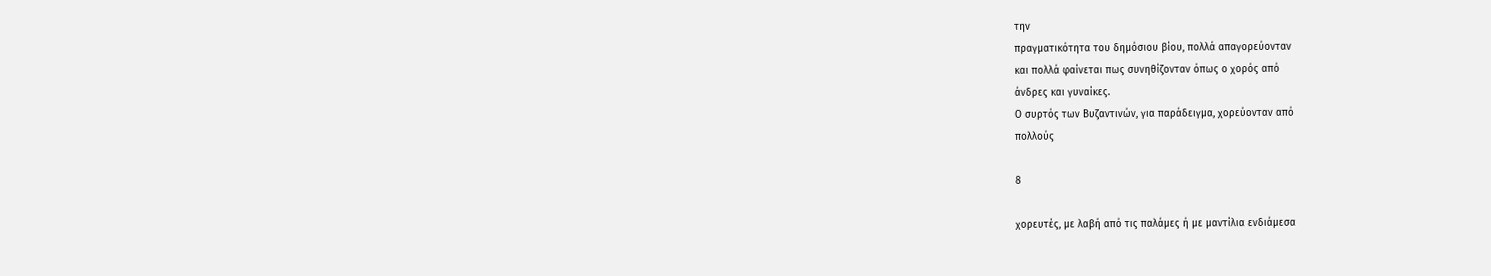την
πραγματικότητα του δημόσιου βίου, πολλά απαγορεύονταν
και πολλά φαίνεται πως συνηθίζονταν όπως ο χορός από
άνδρες και γυναίκες.
Ο συρτός των Βυζαντινών, για παράδειγμα, χορεύονταν από
πολλούς

8

χορευτές, με λαβή από τις παλάμες ή με μαντίλια ενδιάμεσα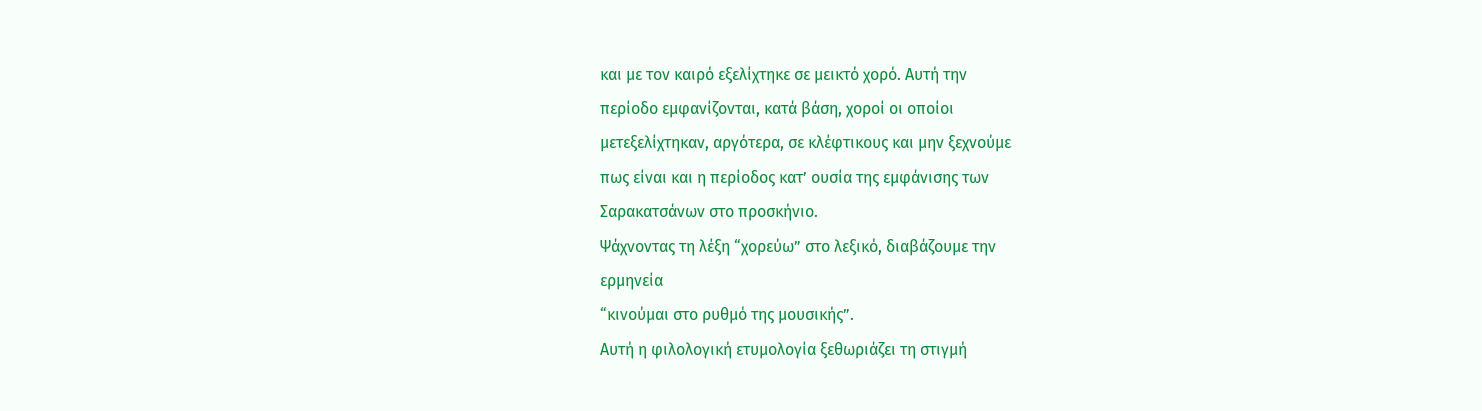και με τον καιρό εξελίχτηκε σε μεικτό χορό. Αυτή την
περίοδο εμφανίζονται, κατά βάση, χοροί οι οποίοι
μετεξελίχτηκαν, αργότερα, σε κλέφτικους και μην ξεχνούμε
πως είναι και η περίοδος κατ’ ουσία της εμφάνισης των
Σαρακατσάνων στο προσκήνιο.
Ψάχνοντας τη λέξη “χορεύω” στο λεξικό, διαβάζουμε την
ερμηνεία
“κινούμαι στο ρυθμό της μουσικής”.
Αυτή η φιλολογική ετυμολογία ξεθωριάζει τη στιγμή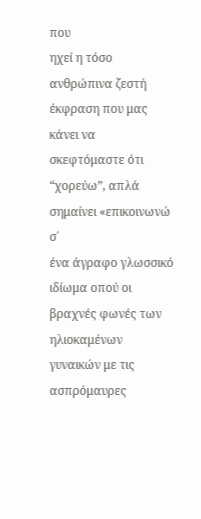που
ηχεί η τόσο ανθρώπινα ζεστή έκφραση που μας κάνει να
σκεφτόμαστε ότι “χορεύω”, απλά σημαίνει «επικοινωνώ σ΄
ένα άγραφο γλωσσικό ιδίωμα οπού οι βραχνές φωνές των
ηλιοκαμένων γυναικών με τις ασπρόμαυρες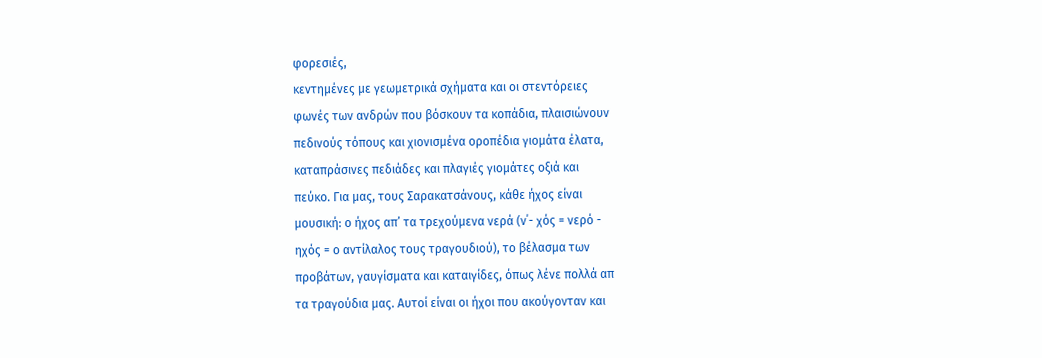φορεσιές,
κεντημένες με γεωμετρικά σχήματα και οι στεντόρειες
φωνές των ανδρών που βόσκουν τα κοπάδια, πλαισιώνουν
πεδινούς τόπους και χιονισμένα οροπέδια γιομάτα έλατα,
καταπράσινες πεδιάδες και πλαγιές γιομάτες οξιά και
πεύκο. Για μας, τους Σαρακατσάνους, κάθε ήχος είναι
μουσική: ο ήχος απ’ τα τρεχούμενα νερά (ν΄- χός = νερό -
ηχός = ο αντίλαλος τους τραγουδιού), το βέλασμα των
προβάτων, γαυγίσματα και καταιγίδες, όπως λένε πολλά απ
τα τραγούδια μας. Αυτοί είναι οι ήχοι που ακούγονταν και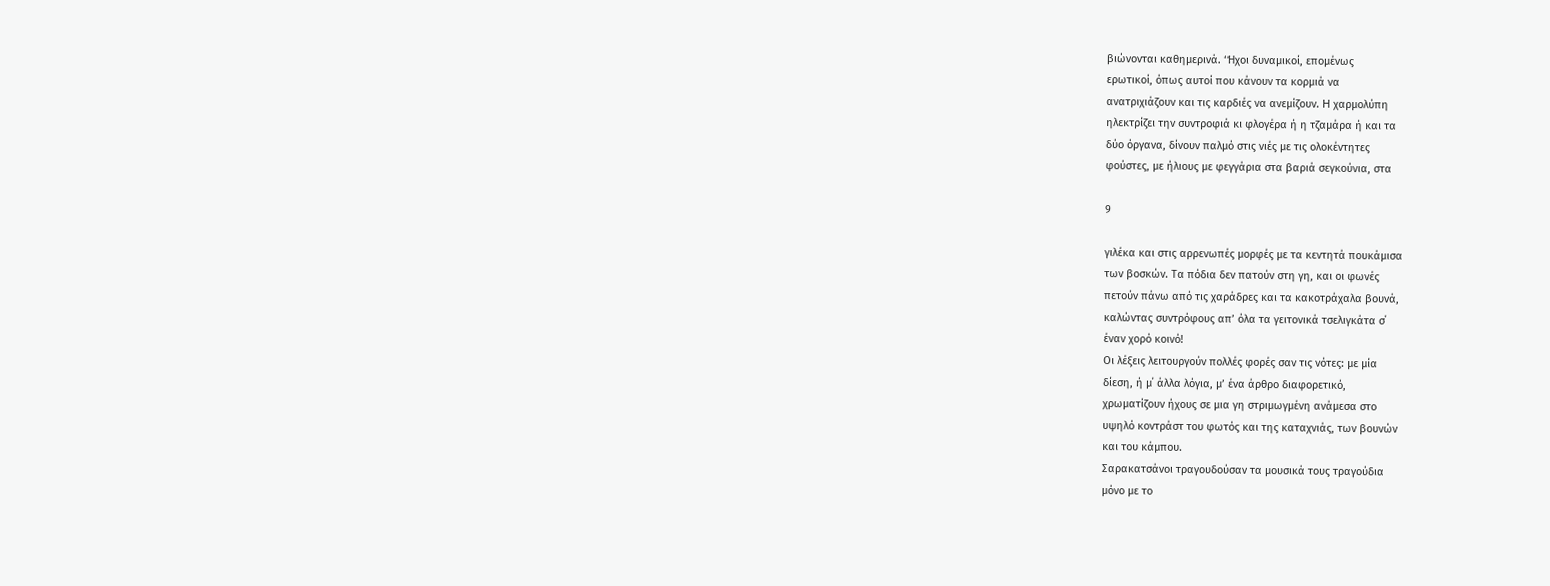βιώνονται καθημερινά. ‘Ήχοι δυναμικοί, επομένως
ερωτικοί, όπως αυτοί που κάνουν τα κορμιά να
ανατριχιάζουν και τις καρδιές να ανεμίζουν. H χαρμολύπη
ηλεκτρίζει την συντροφιά κι φλογέρα ή η τζαμάρα ή και τα
δύο όργανα, δίνουν παλμό στις νιές με τις ολοκέντητες
φούστες, με ήλιους με φεγγάρια στα βαριά σεγκούνια, στα

9

γιλέκα και στις αρρενωπές μορφές με τα κεντητά πουκάμισα
των βοσκών. Τα πόδια δεν πατούν στη γη, και οι φωνές
πετούν πάνω από τις χαράδρες και τα κακοτράχαλα βουνά,
καλώντας συντρόφους απ’ όλα τα γειτονικά τσελιγκάτα σ΄
έναν χορό κοινό!
Οι λέξεις λειτουργούν πολλές φορές σαν τις νότες: με μία
δίεση, ή μ΄ άλλα λόγια, μ’ ένα άρθρο διαφορετικό,
χρωματίζουν ήχους σε μια γη στριμωγμένη ανάμεσα στο
υψηλό κοντράστ του φωτός και της καταχνιάς, των βουνών
και του κάμπου.
Σαρακατσάνοι τραγουδούσαν τα μουσικά τους τραγούδια
μόνο με το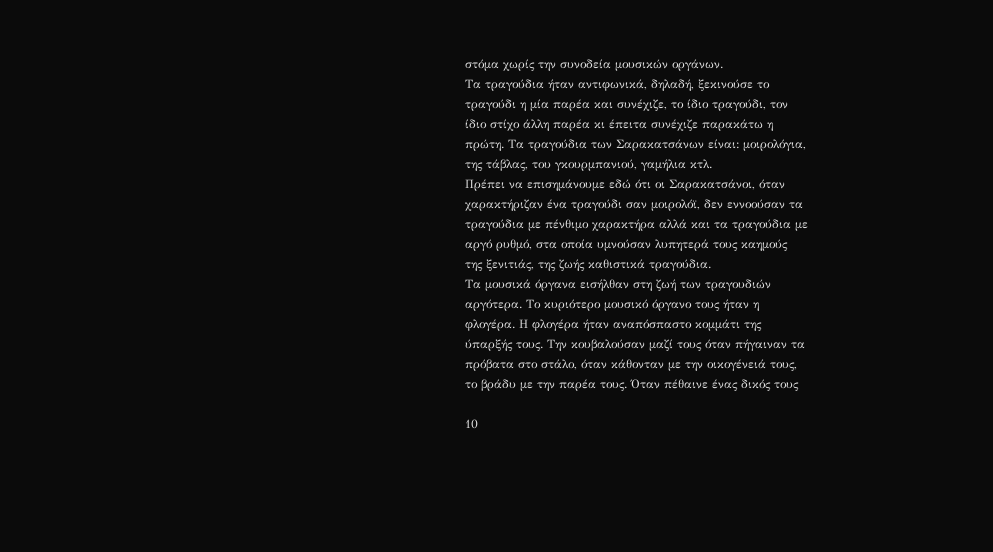στόμα χωρίς την συνοδεία μουσικών οργάνων.
Τα τραγούδια ήταν αντιφωνικά, δηλαδή, ξεκινούσε το
τραγούδι η μία παρέα και συνέχιζε, το ίδιο τραγούδι, τον
ίδιο στίχο άλλη παρέα κι έπειτα συνέχιζε παρακάτω η
πρώτη. Τα τραγούδια των Σαρακατσάνων είναι: μοιρολόγια,
της τάβλας, του γκουρμπανιού, γαμήλια κτλ.
Πρέπει να επισημάνουμε εδώ ότι οι Σαρακατσάνοι, όταν
χαρακτήριζαν ένα τραγούδι σαν μοιρολόϊ, δεν εννοούσαν τα
τραγούδια με πένθιμο χαρακτήρα αλλά και τα τραγούδια με
αργό ρυθμό, στα οποία υμνούσαν λυπητερά τους καημούς
της ξενιτιάς, της ζωής καθιστικά τραγούδια.
Τα μουσικά όργανα εισήλθαν στη ζωή των τραγουδιών
αργότερα. Το κυριότερο μουσικό όργανο τους ήταν η
φλογέρα. Η φλογέρα ήταν αναπόσπαστο κομμάτι της
ύπαρξής τους. Την κουβαλούσαν μαζί τους όταν πήγαιναν τα
πρόβατα στο στάλο, όταν κάθονταν με την οικογένειά τους,
το βράδυ με την παρέα τους. Όταν πέθαινε ένας δικός τους

10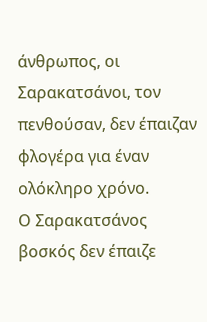άνθρωπος, οι Σαρακατσάνοι, τον πενθούσαν, δεν έπαιζαν
φλογέρα για έναν ολόκληρο χρόνο.
Ο Σαρακατσάνος βοσκός δεν έπαιζε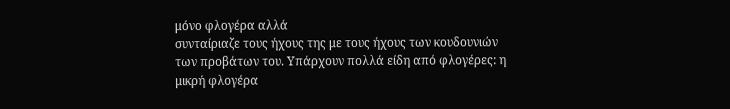μόνο φλογέρα αλλά
συνταίριαζε τους ήχους της με τους ήχους των κουδουνιών
των προβάτων του. Υπάρχουν πολλά είδη από φλογέρες: η
μικρή φλογέρα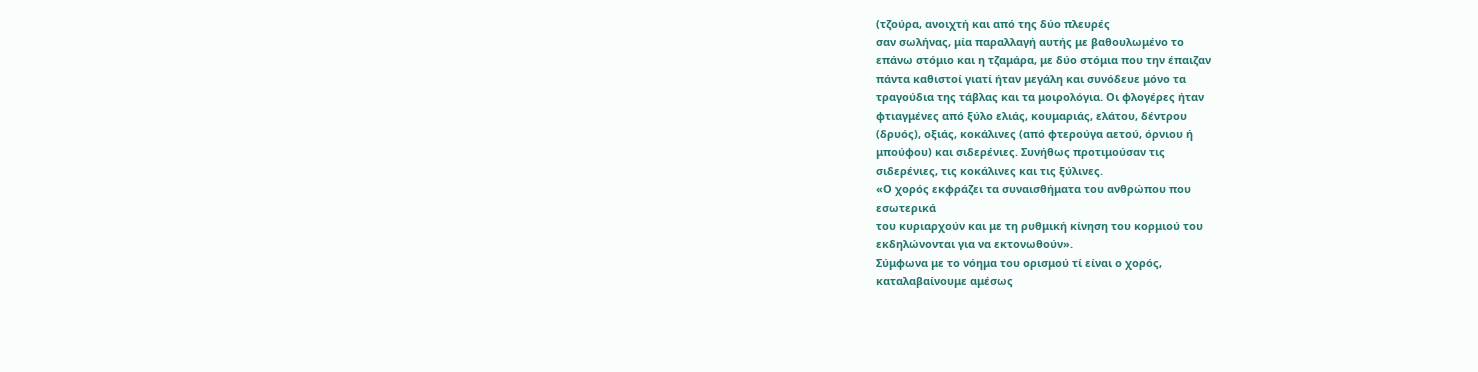(τζούρα, ανοιχτή και από της δύο πλευρές
σαν σωλήνας, μία παραλλαγή αυτής με βαθουλωμένο το
επάνω στόμιο και η τζαμάρα, με δύο στόμια που την έπαιζαν
πάντα καθιστοί γιατί ήταν μεγάλη και συνόδευε μόνο τα
τραγούδια της τάβλας και τα μοιρολόγια. Οι φλογέρες ήταν
φτιαγμένες από ξύλο ελιάς, κουμαριάς, ελάτου, δέντρου
(δρυός), οξιάς, κοκάλινες (από φτερούγα αετού, όρνιου ή
μπούφου) και σιδερένιες. Συνήθως προτιμούσαν τις
σιδερένιες, τις κοκάλινες και τις ξύλινες.
«Ο χορός εκφράζει τα συναισθήματα του ανθρώπου που
εσωτερικά
του κυριαρχούν και με τη ρυθμική κίνηση του κορμιού του
εκδηλώνονται για να εκτονωθούν».
Σύμφωνα με το νόημα του ορισμού τί είναι ο χορός,
καταλαβαίνουμε αμέσως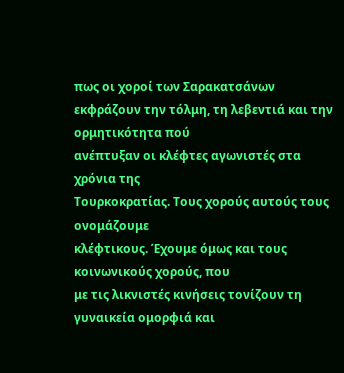πως οι χοροί των Σαρακατσάνων
εκφράζουν την τόλμη, τη λεβεντιά και την ορμητικότητα πού
ανέπτυξαν οι κλέφτες αγωνιστές στα χρόνια της
Τουρκοκρατίας. Τους χορούς αυτούς τους ονομάζουμε
κλέφτικους. Έχουμε όμως και τους κοινωνικούς χορούς, που
με τις λικνιστές κινήσεις τονίζουν τη γυναικεία ομορφιά και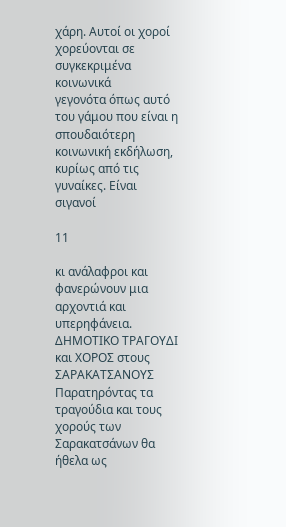χάρη. Αυτοί οι χοροί χορεύονται σε συγκεκριμένα κοινωνικά
γεγονότα όπως αυτό του γάμου που είναι η σπουδαιότερη
κοινωνική εκδήλωση, κυρίως από τις γυναίκες. Είναι σιγανοί

11

κι ανάλαφροι και φανερώνουν μια αρχοντιά και
υπερηφάνεια.
ΔΗΜΟΤΙΚΟ ΤΡΑΓΟΥΔΙ και ΧΟΡΟΣ στους ΣΑΡΑΚΑΤΣΑΝΟΥΣ
Παρατηρόντας τα τραγούδια και τους χορούς των
Σαρακατσάνων θα ήθελα ως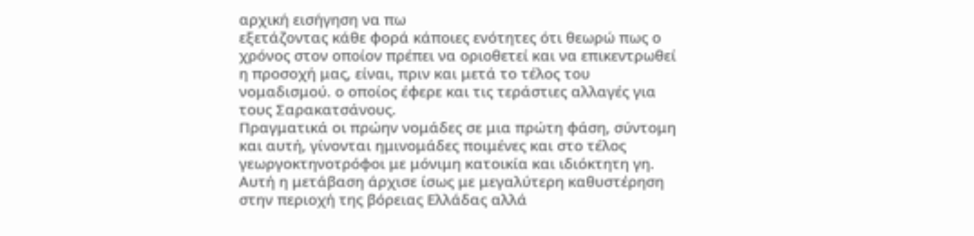αρχική εισήγηση να πω
εξετάζοντας κάθε φορά κάποιες ενότητες ότι θεωρώ πως ο
χρόνος στον οποίον πρέπει να οριοθετεί και να επικεντρωθεί
η προσοχή μας, είναι, πριν και μετά το τέλος του
νομαδισμού. ο οποίος έφερε και τις τεράστιες αλλαγές για
τους Σαρακατσάνους.
Πραγματικά οι πρώην νομάδες σε μια πρώτη φάση, σύντομη
και αυτή, γίνονται ημινομάδες ποιμένες και στο τέλος
γεωργοκτηνοτρόφοι με μόνιμη κατοικία και ιδιόκτητη γη.
Αυτή η μετάβαση άρχισε ίσως με μεγαλύτερη καθυστέρηση
στην περιοχή της βόρειας Ελλάδας αλλά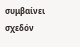συμβαίνει σχεδόν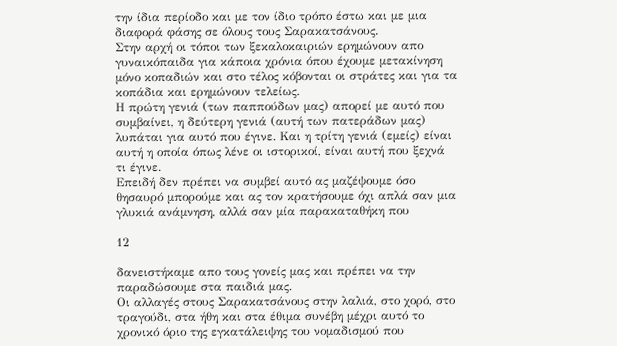την ίδια περίοδο και με τον ίδιο τρόπο έστω και με μια
διαφορά φάσης σε όλους τους Σαρακατσάνους.
Στην αρχή οι τόποι των ξεκαλοκαιριών ερημώνουν απο
γυναικόπαιδα για κάποια χρόνια όπου έχουμε μετακίνηση
μόνο κοπαδιών και στο τέλος κόβονται οι στράτες και για τα
κοπάδια και ερημώνουν τελείως.
Η πρώτη γενιά (των παππούδων μας) απορεί με αυτό που
συμβαίνει, η δεύτερη γενιά (αυτή των πατεράδων μας)
λυπάται για αυτό που έγινε. Και η τρίτη γενιά (εμείς) είναι
αυτή η οποία όπως λένε οι ιστορικοί, είναι αυτή που ξεχνά
τι έγινε.
Επειδή δεν πρέπει να συμβεί αυτό ας μαζέψουμε όσο
θησαυρό μπορούμε και ας τον κρατήσουμε όχι απλά σαν μια
γλυκιά ανάμνηση, αλλά σαν μία παρακαταθήκη που

12

δανειστήκαμε απο τους γονείς μας και πρέπει να την
παραδώσουμε στα παιδιά μας.
Οι αλλαγές στους Σαρακατσάνους στην λαλιά, στο χορό, στο
τραγούδι, στα ήθη και στα έθιμα συνέβη μέχρι αυτό το
χρονικό όριο της εγκατάλειψης του νομαδισμού που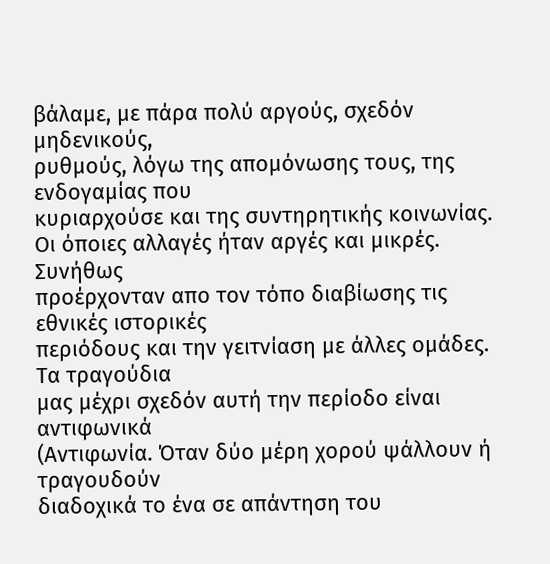βάλαμε, με πάρα πολύ αργούς, σχεδόν μηδενικούς,
ρυθμούς, λόγω της απομόνωσης τους, της ενδογαμίας που
κυριαρχούσε και της συντηρητικής κοινωνίας.
Οι όποιες αλλαγές ήταν αργές και μικρές. Συνήθως
προέρχονταν απο τον τόπο διαβίωσης τις εθνικές ιστορικές
περιόδους και την γειτνίαση με άλλες ομάδες. Τα τραγούδια
μας μέχρι σχεδόν αυτή την περίοδο είναι αντιφωνικά
(Αντιφωνία. Όταν δύο μέρη χορού ψάλλουν ή τραγουδούν
διαδοχικά το ένα σε απάντηση του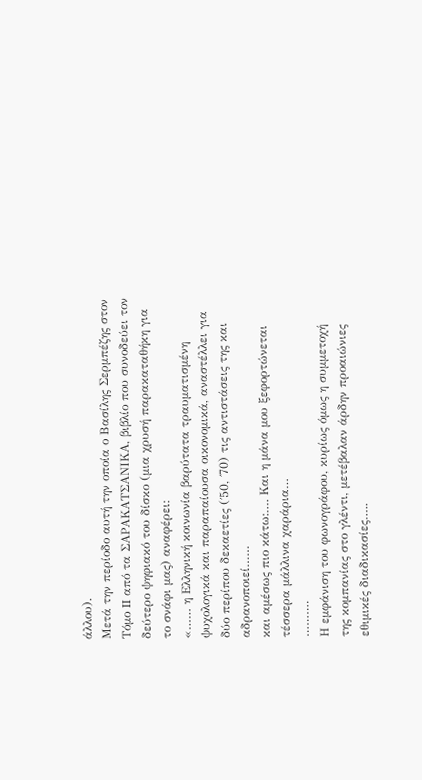άλλου).
Μετά την περίοδο αυτή την οποία ο Βασίλης Σερμπέζης στον
Τόμο II από τα ΣΑΡΑΚΑΤΣΑΝΙΚΑ, βιβλίο που συνοδεύει τον
δεύτερο ψηφιακό του δίσκο (μια χρυσή παρακαταθήκη για
το σνάφι μας) αναφέρει:
«…… η Ελληνική κοινωνία βαρύτατα τραυματισμένη
ψυχολογικά και παραπαίουσα οικονομικά, αναστέλλει για
δύο περίπου δεκαετίες (΄50, ΄70) τις αντιστάσεις της και
αδρανοποιεί……
και αμέσως πιο κάτω:…. Και η μάνα μου ξεφορτώνεται
τέσσερα μάλλινα χαράρια…
……….
Η εμφάνιση του φωνογράφου, κυρίως όμως η συμμετοχή
της κομπανίας στο γλέντι, μετέβαλαν άρδην προαιώνιες
εθιμικές διαδικασίες…..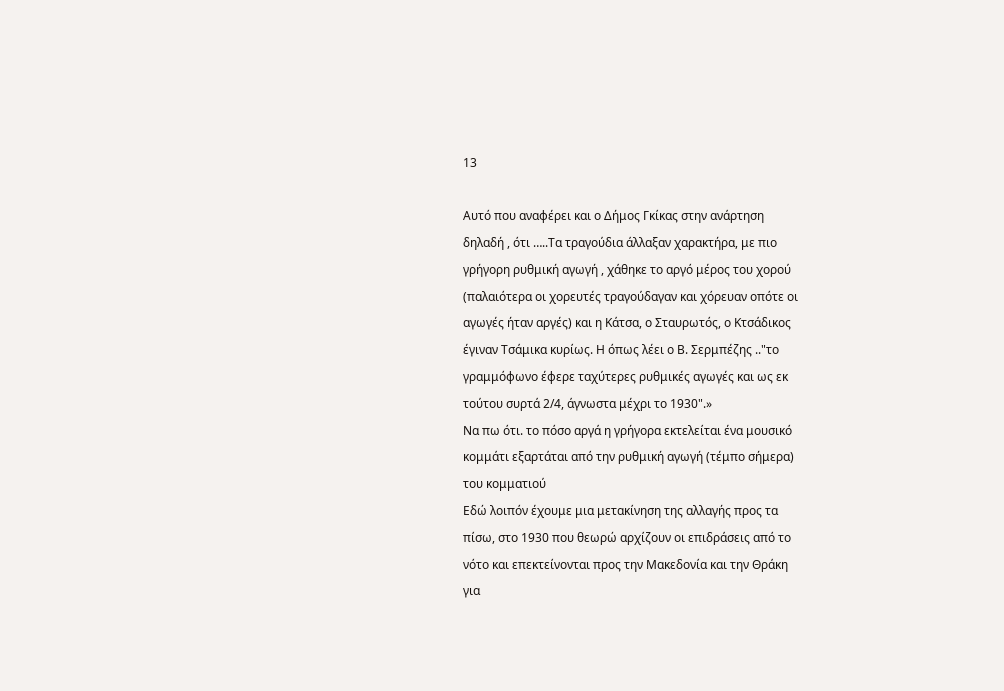13

Αυτό που αναφέρει και ο Δήμος Γκίκας στην ανάρτηση
δηλαδή , ότι …..Τα τραγούδια άλλαξαν χαρακτήρα, με πιο
γρήγορη ρυθμική αγωγή , χάθηκε το αργό μέρος του χορού
(παλαιότερα οι χορευτές τραγούδαγαν και χόρευαν οπότε οι
αγωγές ήταν αργές) και η Κάτσα, ο Σταυρωτός, ο Κτσάδικος
έγιναν Τσάμικα κυρίως. Η όπως λέει ο Β. Σερμπέζης .."το
γραμμόφωνο έφερε ταχύτερες ρυθμικές αγωγές και ως εκ
τούτου συρτά 2/4, άγνωστα μέχρι το 1930".»
Να πω ότι. το πόσο αργά η γρήγορα εκτελείται ένα μουσικό
κομμάτι εξαρτάται από την ρυθμική αγωγή (τέμπο σήμερα)
του κομματιού
Εδώ λοιπόν έχουμε μια μετακίνηση της αλλαγής προς τα
πίσω, στο 1930 που θεωρώ αρχίζουν οι επιδράσεις από το
νότο και επεκτείνονται προς την Μακεδονία και την Θράκη
για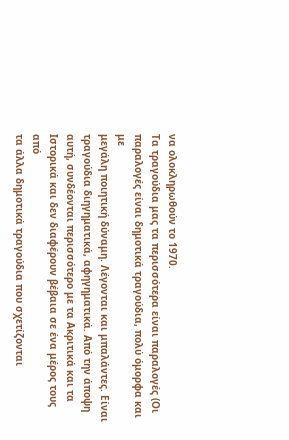να ολοκληρωθούν το 1970.
Τα τραγούδια μας τα περισσότερα είναι παραλογές (Οι
παραλογές είναι δημοτικά τραγούδια, πολύ όμορφα και με
μεγάλη ποιητική δύναμη. Λέγονται και μπαλάντες. Είναι
τραγούδια διηγηματικά, αφηγηματικά. Από την άποψη
αυτή, συνδέονται περισσότερο με τα Ακριτικά και τα
Ιστορικά και δεν διαφέρουν βέβαια σε ένα μέρος τους από
τα άλλα δημοτικά τραγούδια που σχετίζονται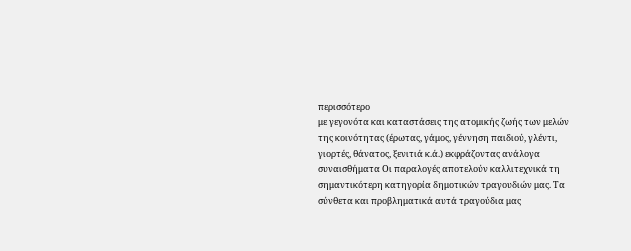περισσότερο
με γεγονότα και καταστάσεις της ατομικής ζωής των μελών
της κοινότητας (έρωτας, γάμος, γέννηση παιδιού, γλέντι,
γιορτές, θάνατος, ξενιτιά κ.ά.) εκφράζοντας ανάλογα
συναισθήματα Οι παραλογές αποτελούν καλλιτεχνικά τη
σημαντικότερη κατηγορία δημοτικών τραγουδιών μας. Τα
σύνθετα και προβληματικά αυτά τραγούδια μας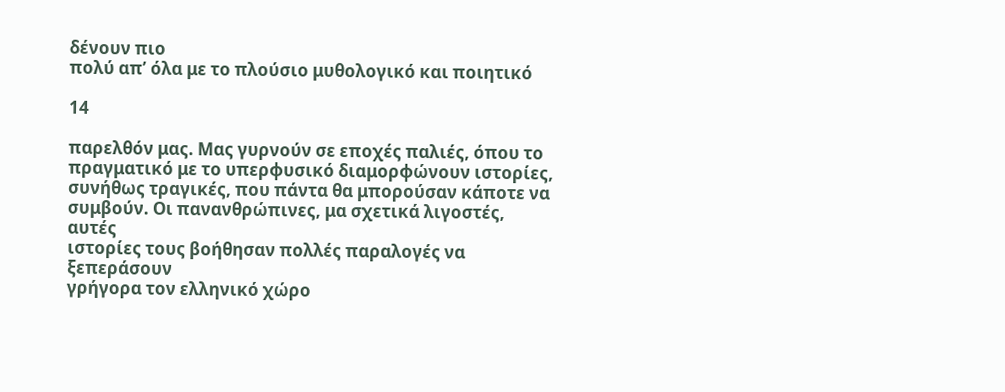δένουν πιο
πολύ απ’ όλα με το πλούσιο μυθολογικό και ποιητικό

14

παρελθόν μας. Μας γυρνούν σε εποχές παλιές, όπου το
πραγματικό με το υπερφυσικό διαμορφώνουν ιστορίες,
συνήθως τραγικές, που πάντα θα μπορούσαν κάποτε να
συμβούν. Οι πανανθρώπινες, μα σχετικά λιγοστές, αυτές
ιστορίες τους βοήθησαν πολλές παραλογές να ξεπεράσουν
γρήγορα τον ελληνικό χώρο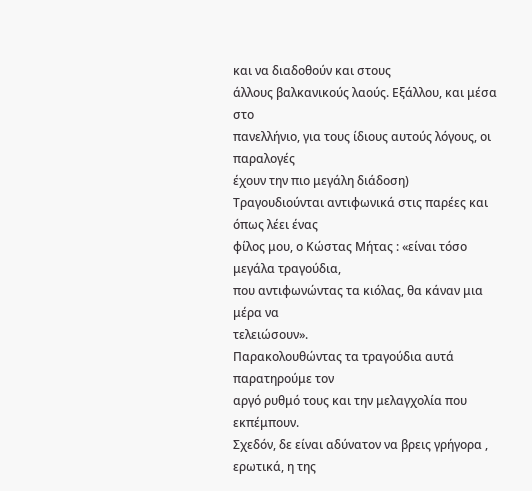και να διαδοθούν και στους
άλλους βαλκανικούς λαούς. Εξάλλου, και μέσα στο
πανελλήνιο, για τους ίδιους αυτούς λόγους, οι παραλογές
έχουν την πιο μεγάλη διάδοση)
Τραγουδιούνται αντιφωνικά στις παρέες και όπως λέει ένας
φίλος μου, ο Κώστας Μήτας : «είναι τόσο μεγάλα τραγούδια,
που αντιφωνώντας τα κιόλας, θα κάναν μια μέρα να
τελειώσουν».
Παρακολουθώντας τα τραγούδια αυτά παρατηρούμε τον
αργό ρυθμό τους και την μελαγχολία που εκπέμπουν.
Σχεδόν, δε είναι αδύνατον να βρεις γρήγορα , ερωτικά, η της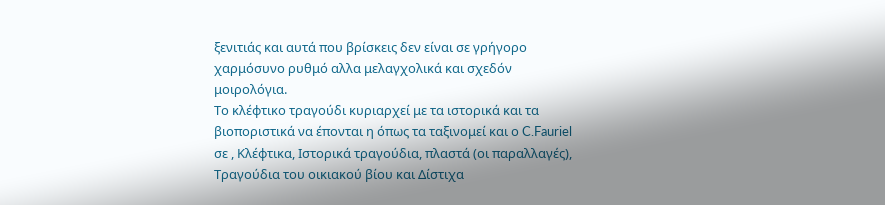ξενιτιάς και αυτά που βρίσκεις δεν είναι σε γρήγορο
χαρμόσυνο ρυθμό αλλα μελαγχολικά και σχεδόν
μοιρολόγια.
Το κλέφτικο τραγούδι κυριαρχεί με τα ιστορικά και τα
βιοποριστικά να έπονται η όπως τα ταξινομεί και ο C.Fauriel
σε , Κλέφτικα, Ιστορικά τραγούδια, πλαστά (οι παραλλαγές),
Τραγούδια του οικιακού βίου και Δίστιχα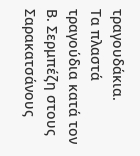τραγουδάκια.
Τα πλαστά τραγούδια κατά τον Β. Σερμπέζη στους
Σαρακατσάνους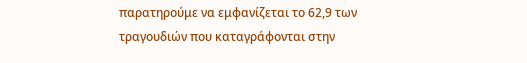παρατηρούμε να εμφανίζεται το 62,9 των
τραγουδιών που καταγράφονται στην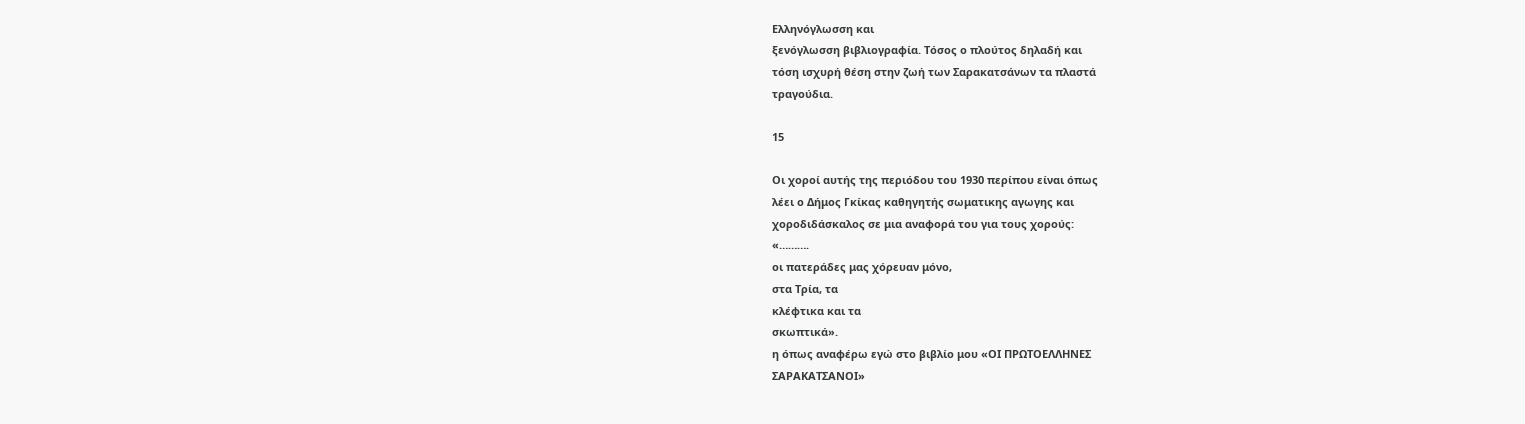Ελληνόγλωσση και
ξενόγλωσση βιβλιογραφία. Τόσος ο πλούτος δηλαδή και
τόση ισχυρή θέση στην ζωή των Σαρακατσάνων τα πλαστά
τραγούδια.

15

Οι χοροί αυτής της περιόδου του 1930 περίπου είναι όπως
λέει ο Δήμος Γκίκας καθηγητής σωματικης αγωγης και
χοροδιδάσκαλος σε μια αναφορά του για τους χορούς:
«……….
οι πατεράδες μας χόρευαν μόνο,
στα Τρία, τα
κλέφτικα και τα
σκωπτικά».
η όπως αναφέρω εγώ στο βιβλίο μου «ΟΙ ΠΡΩΤΟΕΛΛΗΝΕΣ
ΣΑΡΑΚΑΤΣΑΝΟΙ»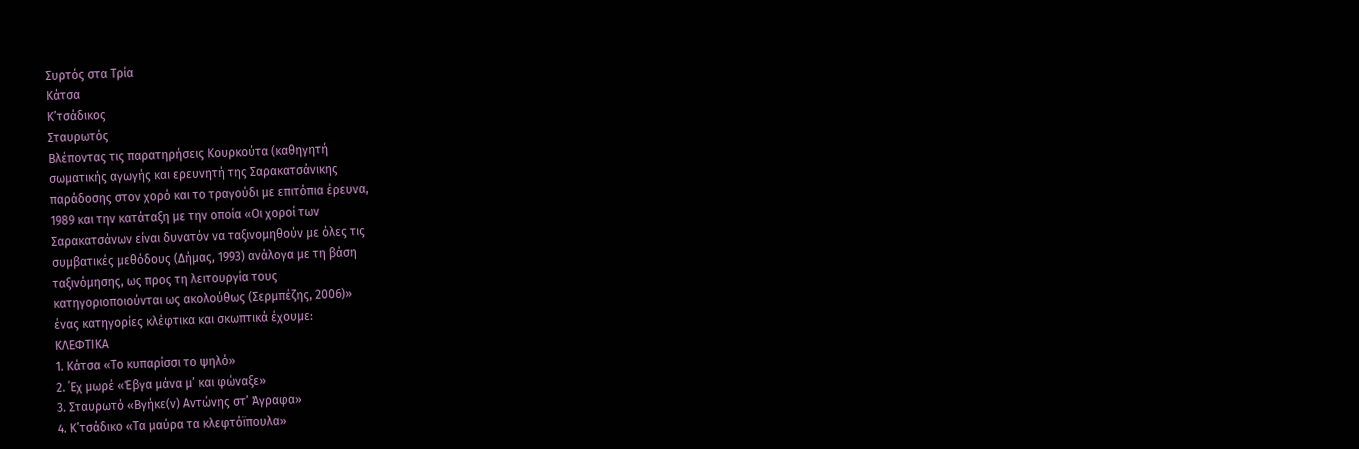Συρτός στα Τρία
Κάτσα
Κ’τσάδικος
Σταυρωτός
Βλέποντας τις παρατηρήσεις Κουρκούτα (καθηγητή
σωματικής αγωγής και ερευνητή της Σαρακατσάνικης
παράδοσης στον χορό και το τραγούδι με επιτόπια έρευνα,
1989 και την κατάταξη με την οποία «Οι χοροί των
Σαρακατσάνων είναι δυνατόν να ταξινομηθούν με όλες τις
συμβατικές μεθόδους (Δήμας, 1993) ανάλογα με τη βάση
ταξινόμησης, ως προς τη λειτουργία τους
κατηγοριοποιούνται ως ακολούθως (Σερμπέζης, 2006)»
ένας κατηγορίες κλέφτικα και σκωπτικά έχουμε:
ΚΛΕΦΤΙΚΑ
1. Κάτσα «Το κυπαρίσσι το ψηλό»
2. ΄Εχ μωρέ «Έβγα μάνα μ’ και φώναξε»
3. Σταυρωτό «Βγήκε(ν) Αντώνης στ’ Άγραφα»
4. Κ’τσάδικο «Τα μαύρα τα κλεφτόϊπουλα»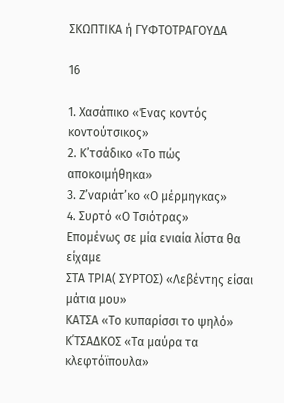ΣΚΩΠΤΙΚΑ ή ΓΥΦΤΟΤΡΑΓΟΥΔΑ

16

1. Χασάπικο «Ένας κοντός κοντούτσικος»
2. Κ’τσάδικο «Το πώς αποκοιμήθηκα»
3. Ζ’ναριάτ’κο «Ο μέρμηγκας»
4. Συρτό «Ο Τσιότρας»
Επομένως σε μία ενιαία λίστα θα είχαμε
ΣΤΑ ΤΡΙΑ( ΣΥΡΤΟΣ) «Λεβέντης είσαι μάτια μου»
ΚΑΤΣΑ «Το κυπαρίσσι το ψηλό»
Κ΄ΤΣΑΔΚΟΣ «Τα μαύρα τα κλεφτόϊπουλα»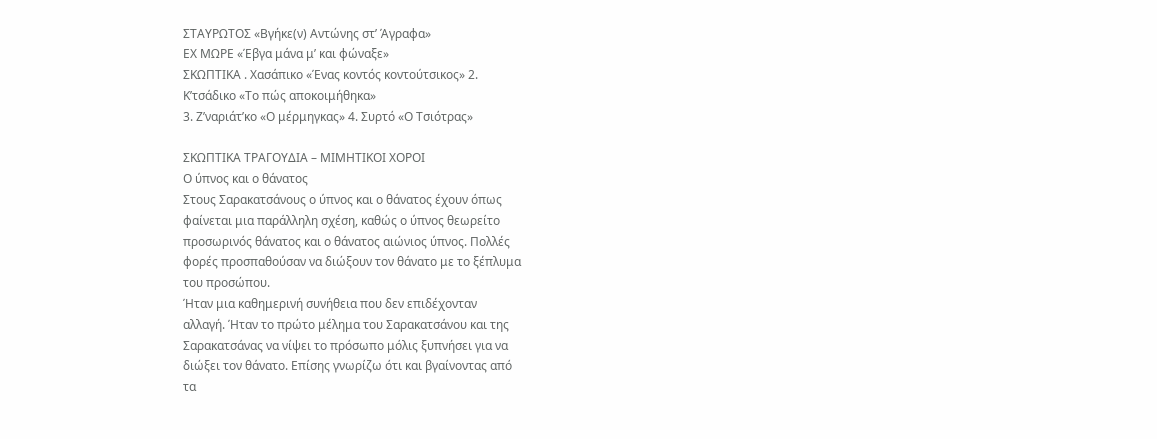ΣΤΑΥΡΩΤΟΣ «Βγήκε(ν) Αντώνης στ’ Άγραφα»
ΕΧ ΜΩΡΕ «Έβγα μάνα μ’ και φώναξε»
ΣΚΩΠΤΙΚΑ . Χασάπικο «Ένας κοντός κοντούτσικος» 2.
Κ’τσάδικο «Το πώς αποκοιμήθηκα»
3. Ζ’ναριάτ’κο «Ο μέρμηγκας» 4. Συρτό «Ο Τσιότρας»

ΣΚΩΠΤΙΚΑ ΤΡΑΓΟΥΔΙΑ – ΜΙΜΗΤΙΚΟΙ ΧΟΡΟΙ
Ο ύπνος και ο θάνατος
Στους Σαρακατσάνους ο ύπνος και ο θάνατος έχουν όπως
φαίνεται μια παράλληλη σχέση, καθώς ο ύπνος θεωρείτο
προσωρινός θάνατος και ο θάνατος αιώνιος ύπνος. Πολλές
φορές προσπαθούσαν να διώξουν τον θάνατο με το ξέπλυμα
του προσώπου.
Ήταν μια καθημερινή συνήθεια που δεν επιδέχονταν
αλλαγή. Ήταν το πρώτο μέλημα του Σαρακατσάνου και της
Σαρακατσάνας να νίψει το πρόσωπο μόλις ξυπνήσει για να
διώξει τον θάνατο. Επίσης γνωρίζω ότι και βγαίνοντας από
τα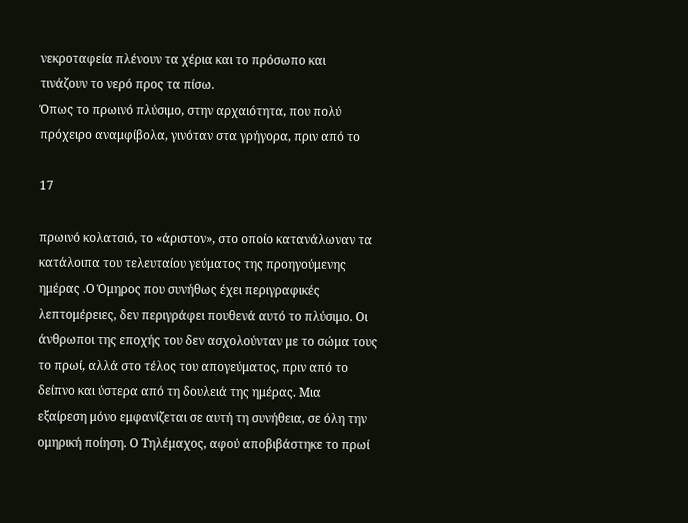νεκροταφεία πλένουν τα χέρια και το πρόσωπο και
τινάζουν το νερό προς τα πίσω.
Όπως το πρωινό πλύσιμο, στην αρχαιότητα, που πολύ
πρόχειρο αναμφίβολα, γινόταν στα γρήγορα, πριν από το

17

πρωινό κολατσιό, το «άριστον», στο οποίο κατανάλωναν τα
κατάλοιπα του τελευταίου γεύματος της προηγούμενης
ημέρας .Ο Όμηρος που συνήθως έχει περιγραφικές
λεπτομέρειες, δεν περιγράφει πουθενά αυτό το πλύσιμο. Οι
άνθρωποι της εποχής του δεν ασχολούνταν με το σώμα τους
το πρωί, αλλά στο τέλος του απογεύματος, πριν από το
δείπνο και ύστερα από τη δουλειά της ημέρας. Μια
εξαίρεση μόνο εμφανίζεται σε αυτή τη συνήθεια, σε όλη την
ομηρική ποίηση. Ο Τηλέμαχος, αφού αποβιβάστηκε το πρωί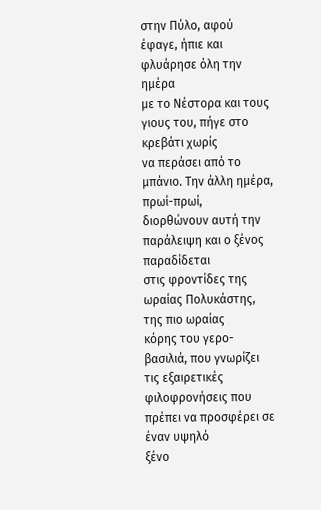στην Πύλο, αφού έφαγε, ήπιε και φλυάρησε όλη την ημέρα
με το Νέστορα και τους γιους του, πήγε στο κρεβάτι χωρίς
να περάσει από το μπάνιο. Την άλλη ημέρα, πρωί-πρωί,
διορθώνουν αυτή την παράλειψη και ο ξένος παραδίδεται
στις φροντίδες της ωραίας Πολυκάστης, της πιο ωραίας
κόρης του γερο-βασιλιά, που γνωρίζει τις εξαιρετικές
φιλοφρονήσεις που πρέπει να προσφέρει σε έναν υψηλό
ξένο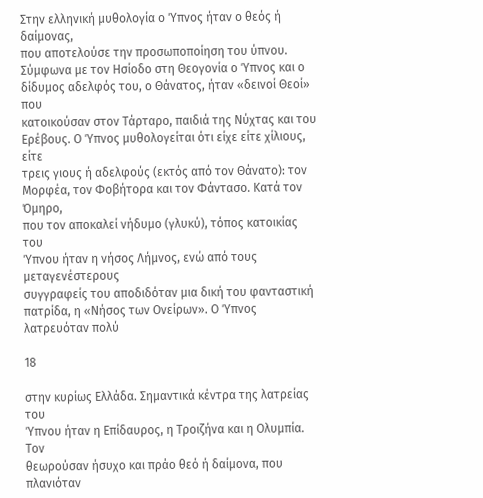Στην ελληνική μυθολογία ο Ύπνος ήταν ο θεός ή δαίμονας,
που αποτελούσε την προσωποποίηση του ύπνου.
Σύμφωνα με τον Ησίοδο στη Θεογονία ο Ύπνος και ο
δίδυμος αδελφός του, ο Θάνατος, ήταν «δεινοί Θεοί» που
κατοικούσαν στον Τάρταρο, παιδιά της Νύχτας και του
Ερέβους. Ο Ύπνος μυθολογείται ότι είχε είτε χίλιους, είτε
τρεις γιους ή αδελφούς (εκτός από τον Θάνατο): τον
Μορφέα, τον Φοβήτορα και τον Φάντασο. Κατά τον Όμηρο,
που τον αποκαλεί νήδυμο (γλυκύ), τόπος κατοικίας του
Ύπνου ήταν η νήσος Λήμνος, ενώ από τους μεταγενέστερους
συγγραφείς του αποδιδόταν μια δική του φανταστική
πατρίδα, η «Νήσος των Ονείρων». Ο Ύπνος λατρευόταν πολύ

18

στην κυρίως Ελλάδα. Σημαντικά κέντρα της λατρείας του
Ύπνου ήταν η Επίδαυρος, η Τροιζήνα και η Ολυμπία. Τον
θεωρούσαν ήσυχο και πράο θεό ή δαίμονα, που πλανιόταν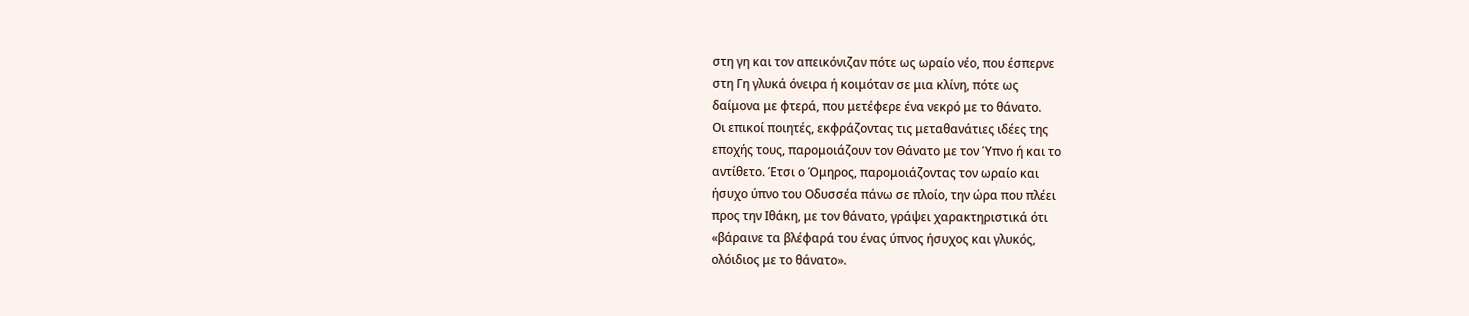στη γη και τον απεικόνιζαν πότε ως ωραίο νέο, που έσπερνε
στη Γη γλυκά όνειρα ή κοιμόταν σε μια κλίνη, πότε ως
δαίμονα με φτερά, που μετέφερε ένα νεκρό με το θάνατο.
Οι επικοί ποιητές, εκφράζοντας τις μεταθανάτιες ιδέες της
εποχής τους, παρομοιάζουν τον Θάνατο με τον Ύπνο ή και το
αντίθετο. Έτσι ο Όμηρος, παρομοιάζοντας τον ωραίο και
ήσυχο ύπνο του Οδυσσέα πάνω σε πλοίο, την ώρα που πλέει
προς την Ιθάκη, με τον θάνατο, γράψει χαρακτηριστικά ότι
«βάραινε τα βλέφαρά του ένας ύπνος ήσυχος και γλυκός,
ολόιδιος με το θάνατο».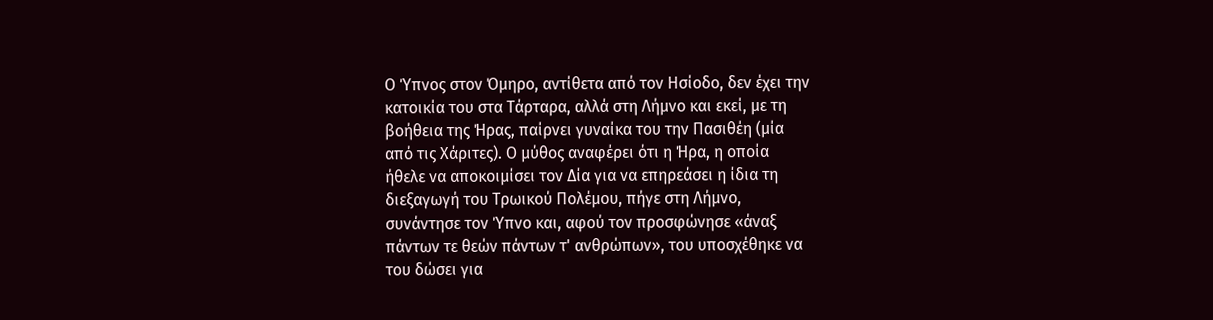Ο Ύπνος στον Όμηρο, αντίθετα από τον Ησίοδο, δεν έχει την
κατοικία του στα Τάρταρα, αλλά στη Λήμνο και εκεί, με τη
βοήθεια της Ήρας, παίρνει γυναίκα του την Πασιθέη (μία
από τις Χάριτες). Ο μύθος αναφέρει ότι η Ήρα, η οποία
ήθελε να αποκοιμίσει τον Δία για να επηρεάσει η ίδια τη
διεξαγωγή του Τρωικού Πολέμου, πήγε στη Λήμνο,
συνάντησε τον Ύπνο και, αφού τον προσφώνησε «άναξ
πάντων τε θεών πάντων τ' ανθρώπων», του υποσχέθηκε να
του δώσει για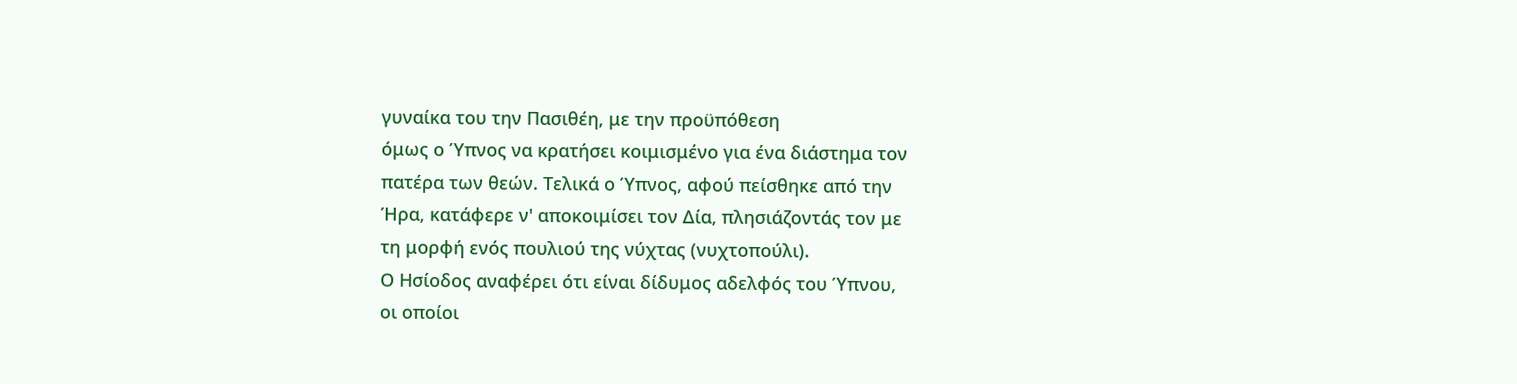γυναίκα του την Πασιθέη, με την προϋπόθεση
όμως ο Ύπνος να κρατήσει κοιμισμένο για ένα διάστημα τον
πατέρα των θεών. Τελικά ο Ύπνος, αφού πείσθηκε από την
Ήρα, κατάφερε ν' αποκοιμίσει τον Δία, πλησιάζοντάς τον με
τη μορφή ενός πουλιού της νύχτας (νυχτοπούλι).
Ο Ησίοδος αναφέρει ότι είναι δίδυμος αδελφός του Ύπνου,
οι οποίοι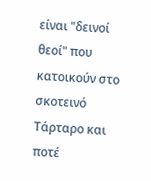είναι "δεινοί θεοί" που κατοικούν στο σκοτεινό
Τάρταρο και ποτέ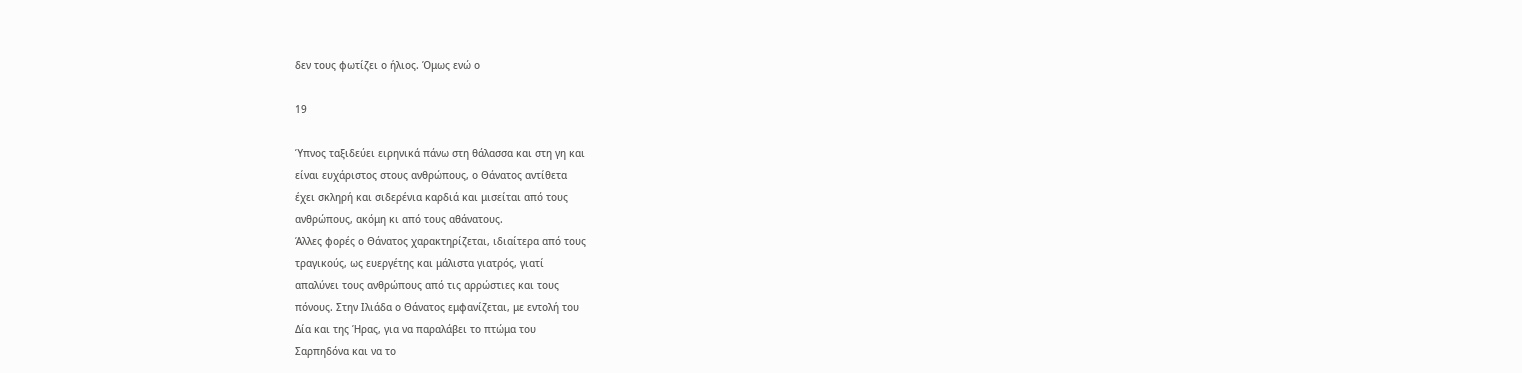δεν τους φωτίζει ο ήλιος. Όμως ενώ ο

19

Ύπνος ταξιδεύει ειρηνικά πάνω στη θάλασσα και στη γη και
είναι ευχάριστος στους ανθρώπους, ο Θάνατος αντίθετα
έχει σκληρή και σιδερένια καρδιά και μισείται από τους
ανθρώπους, ακόμη κι από τους αθάνατους.
Άλλες φορές ο Θάνατος χαρακτηρίζεται, ιδιαίτερα από τους
τραγικούς, ως ευεργέτης και μάλιστα γιατρός, γιατί
απαλύνει τους ανθρώπους από τις αρρώστιες και τους
πόνους. Στην Ιλιάδα ο Θάνατος εμφανίζεται, με εντολή του
Δία και της Ήρας, για να παραλάβει το πτώμα του
Σαρπηδόνα και να το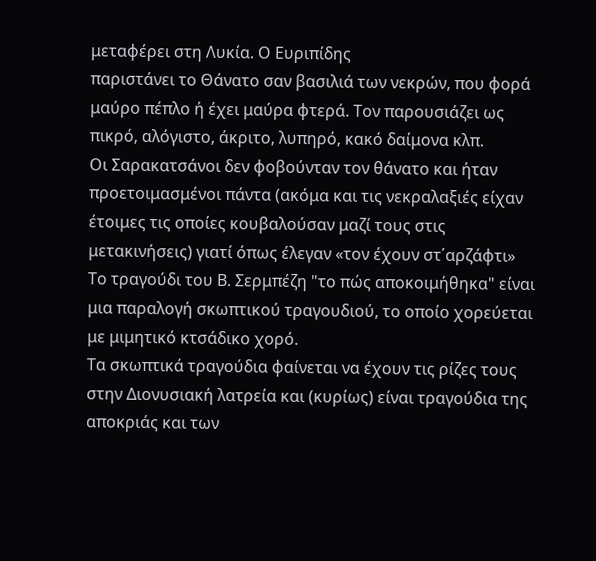μεταφέρει στη Λυκία. Ο Ευριπίδης
παριστάνει το Θάνατο σαν βασιλιά των νεκρών, που φορά
μαύρο πέπλο ή έχει μαύρα φτερά. Τον παρουσιάζει ως
πικρό, αλόγιστο, άκριτο, λυπηρό, κακό δαίμονα κλπ.
Οι Σαρακατσάνοι δεν φοβούνταν τον θάνατο και ήταν
προετοιμασμένοι πάντα (ακόμα και τις νεκραλαξιές είχαν
έτοιμες τις οποίες κουβαλούσαν μαζί τους στις
μετακινήσεις) γιατί όπως έλεγαν «τον έχουν στ΄αρζάφτι»
Το τραγούδι του Β. Σερμπέζη "το πώς αποκοιμήθηκα" είναι
μια παραλογή σκωπτικού τραγουδιού, το οποίο χορεύεται
με μιμητικό κτσάδικο χορό.
Τα σκωπτικά τραγούδια φαίνεται να έχουν τις ρίζες τους
στην Διονυσιακή λατρεία και (κυρίως) είναι τραγούδια της
αποκριάς και των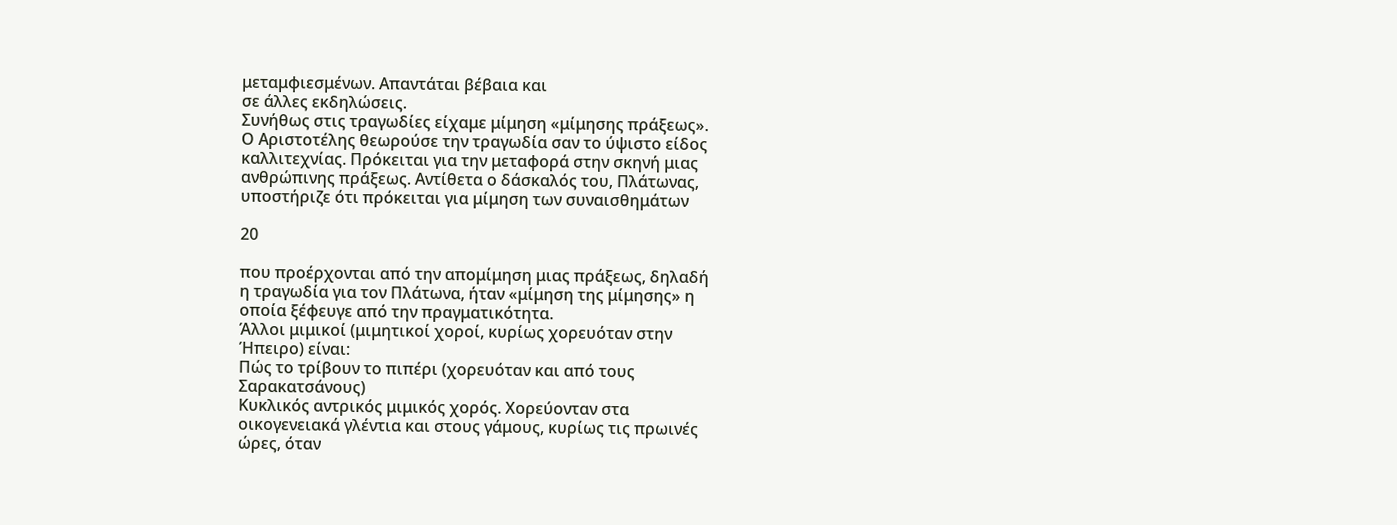μεταμφιεσμένων. Απαντάται βέβαια και
σε άλλες εκδηλώσεις.
Συνήθως στις τραγωδίες είχαμε μίμηση «μίμησης πράξεως».
Ο Αριστοτέλης θεωρούσε την τραγωδία σαν το ύψιστο είδος
καλλιτεχνίας. Πρόκειται για την μεταφορά στην σκηνή μιας
ανθρώπινης πράξεως. Αντίθετα ο δάσκαλός του, Πλάτωνας,
υποστήριζε ότι πρόκειται για μίμηση των συναισθημάτων

20

που προέρχονται από την απομίμηση μιας πράξεως, δηλαδή
η τραγωδία για τον Πλάτωνα, ήταν «μίμηση της μίμησης» η
οποία ξέφευγε από την πραγματικότητα.
Άλλοι μιμικοί (μιμητικοί χοροί, κυρίως χορευόταν στην
Ήπειρο) είναι:
Πώς το τρίβουν το πιπέρι (χορευόταν και από τους
Σαρακατσάνους)
Κυκλικός αντρικός μιμικός χορός. Χορεύονταν στα
οικογενειακά γλέντια και στους γάμους, κυρίως τις πρωινές
ώρες, όταν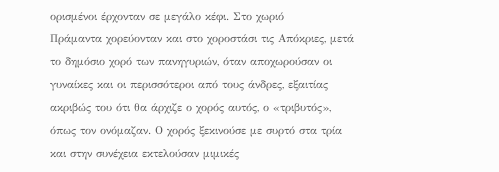ορισμένοι έρχονταν σε μεγάλο κέφι. Στο χωριό
Πράμαντα χορεύονταν και στο χοροστάσι τις Απόκριες, μετά
το δημόσιο χορό των πανηγυριών, όταν αποχωρούσαν οι
γυναίκες και οι περισσότεροι από τους άνδρες, εξαιτίας
ακριβώς του ότι θα άρχιζε ο χορός αυτός, ο «τριβυτός»,
όπως τον ονόμαζαν. Ο χορός ξεκινούσε με συρτό στα τρία
και στην συνέχεια εκτελούσαν μιμικές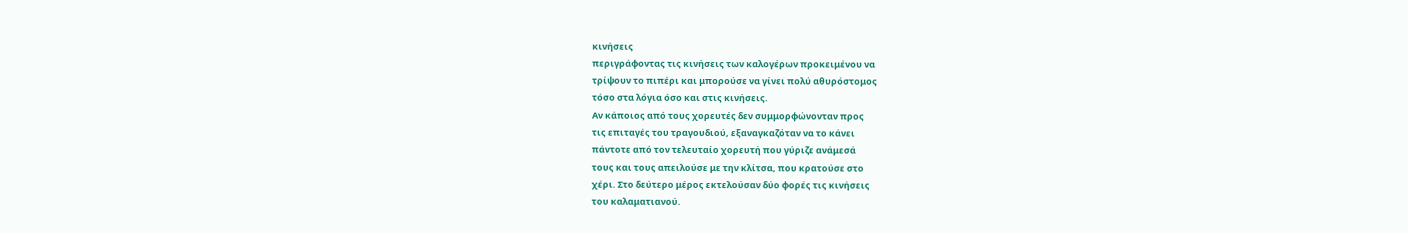κινήσεις
περιγράφοντας τις κινήσεις των καλογέρων προκειμένου να
τρίψουν το πιπέρι και μπορούσε να γίνει πολύ αθυρόστομος
τόσο στα λόγια όσο και στις κινήσεις.
Αν κάποιος από τους χορευτές δεν συμμορφώνονταν προς
τις επιταγές του τραγουδιού, εξαναγκαζόταν να το κάνει
πάντοτε από τον τελευταίο χορευτή που γύριζε ανάμεσά
τους και τους απειλούσε με την κλίτσα, που κρατούσε στο
χέρι. Στο δεύτερο μέρος εκτελούσαν δύο φορές τις κινήσεις
του καλαματιανού.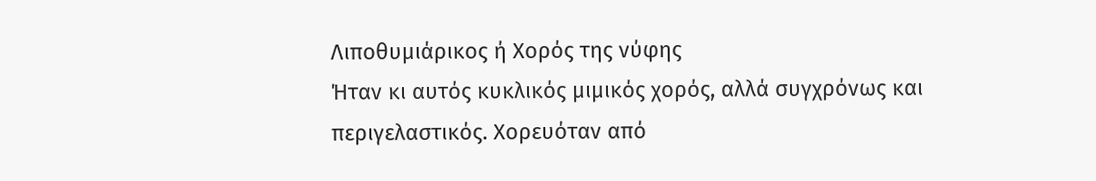Λιποθυμιάρικος ή Χορός της νύφης
Ήταν κι αυτός κυκλικός μιμικός χορός, αλλά συγχρόνως και
περιγελαστικός. Χορευόταν από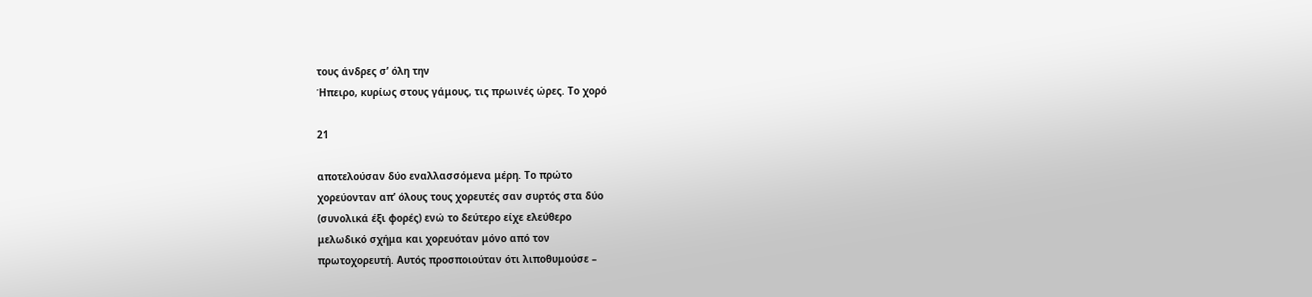τους άνδρες σ’ όλη την
Ήπειρο, κυρίως στους γάμους, τις πρωινές ώρες. Το χορό

21

αποτελούσαν δύο εναλλασσόμενα μέρη. Το πρώτο
χορεύονταν απ’ όλους τους χορευτές σαν συρτός στα δύο
(συνολικά έξι φορές) ενώ το δεύτερο είχε ελεύθερο
μελωδικό σχήμα και χορευόταν μόνο από τον
πρωτοχορευτή. Αυτός προσποιούταν ότι λιποθυμούσε –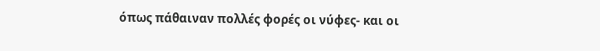όπως πάθαιναν πολλές φορές οι νύφες- και οι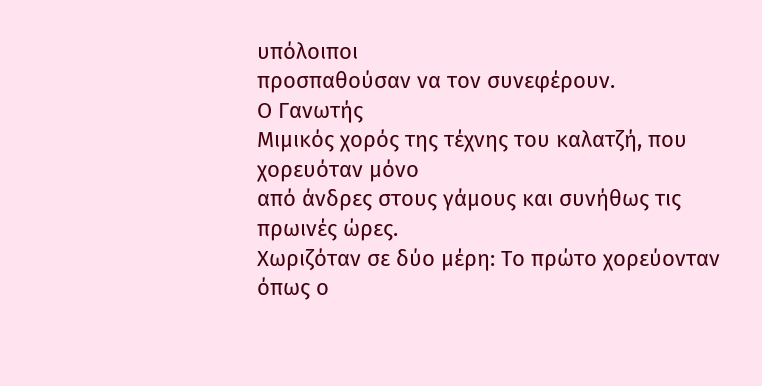υπόλοιποι
προσπαθούσαν να τον συνεφέρουν.
Ο Γανωτής
Μιμικός χορός της τέχνης του καλατζή, που χορευόταν μόνο
από άνδρες στους γάμους και συνήθως τις πρωινές ώρες.
Χωριζόταν σε δύο μέρη: Το πρώτο χορεύονταν όπως ο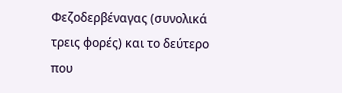Φεζοδερβέναγας (συνολικά τρεις φορές) και το δεύτερο που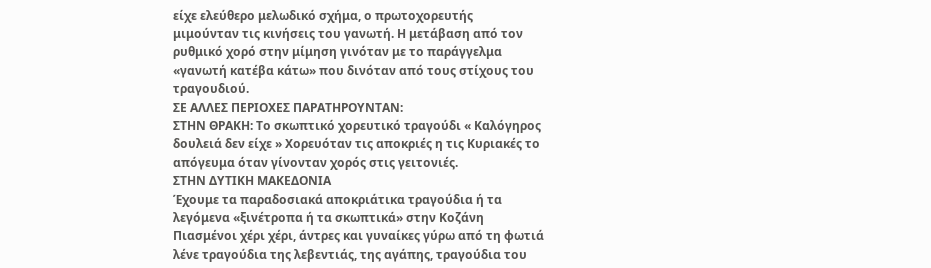είχε ελεύθερο μελωδικό σχήμα, ο πρωτοχορευτής
μιμούνταν τις κινήσεις του γανωτή. Η μετάβαση από τον
ρυθμικό χορό στην μίμηση γινόταν με το παράγγελμα
«γανωτή κατέβα κάτω» που δινόταν από τους στίχους του
τραγουδιού.
ΣΕ ΑΛΛΕΣ ΠΕΡΙΟΧΕΣ ΠΑΡΑΤΗΡΟΥΝΤΑΝ:
ΣΤΗΝ ΘΡΑΚΗ: Το σκωπτικό χορευτικό τραγούδι « Καλόγηρος
δουλειά δεν είχε » Χορευόταν τις αποκριές η τις Κυριακές το
απόγευμα όταν γίνονταν χορός στις γειτονιές.
ΣΤΗΝ ΔΥΤΙΚΗ ΜΑΚΕΔΟΝΙΑ
Έχουμε τα παραδοσιακά αποκριάτικα τραγούδια ή τα
λεγόμενα «ξινέτροπα ή τα σκωπτικά» στην Κοζάνη
Πιασμένοι χέρι χέρι, άντρες και γυναίκες γύρω από τη φωτιά
λένε τραγούδια της λεβεντιάς, της αγάπης, τραγούδια του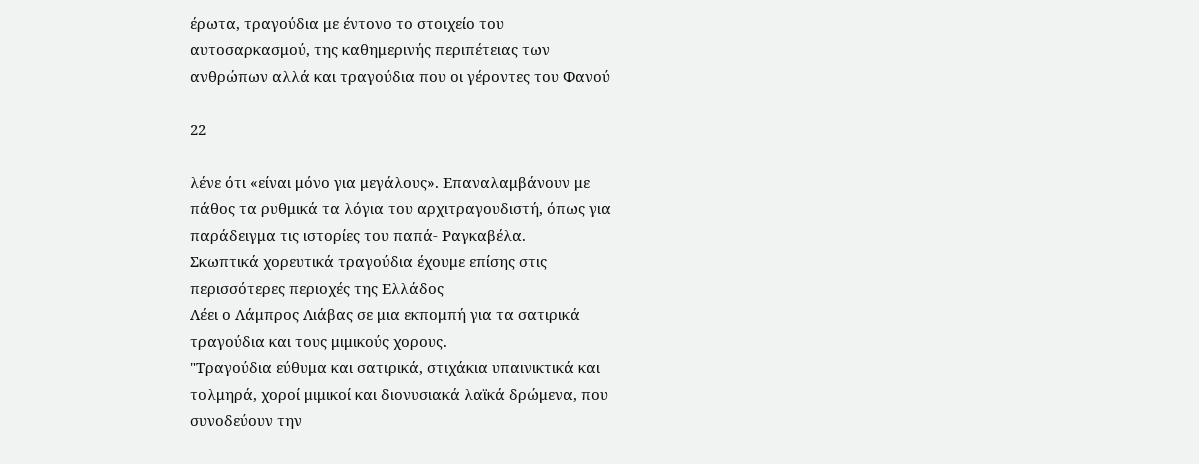έρωτα, τραγούδια με έντονο το στοιχείο του
αυτοσαρκασμού, της καθημερινής περιπέτειας των
ανθρώπων αλλά και τραγούδια που οι γέροντες του Φανού

22

λένε ότι «είναι μόνο για μεγάλους». Επαναλαμβάνουν με
πάθος τα ρυθμικά τα λόγια του αρχιτραγουδιστή, όπως για
παράδειγμα τις ιστορίες του παπά- Ραγκαβέλα.
Σκωπτικά χορευτικά τραγούδια έχουμε επίσης στις
περισσότερες περιοχές της Ελλάδος
Λέει ο Λάμπρος Λιάβας σε μια εκπομπή για τα σατιρικά
τραγούδια και τους μιμικούς χορους.
"Τραγούδια εύθυμα και σατιρικά, στιχάκια υπαινικτικά και
τολμηρά, χοροί μιμικοί και διονυσιακά λαϊκά δρώμενα, που
συνοδεύουν την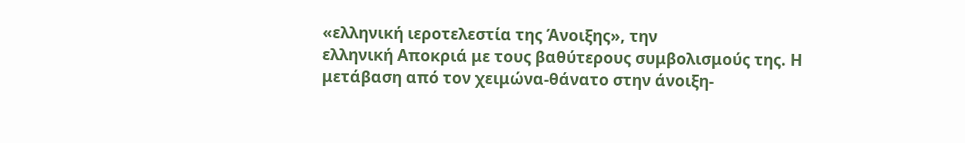«ελληνική ιεροτελεστία της Άνοιξης», την
ελληνική Αποκριά με τους βαθύτερους συμβολισμούς της. Η
μετάβαση από τον χειμώνα-θάνατο στην άνοιξη-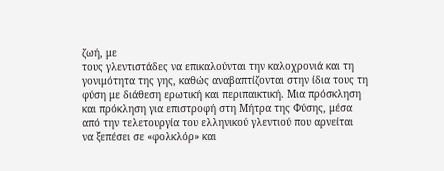ζωή, με
τους γλεντιστάδες να επικαλούνται την καλοχρονιά και τη
γονιμότητα της γης, καθώς αναβαπτίζονται στην ίδια τους τη
φύση με διάθεση ερωτική και περιπαικτική. Μια πρόσκληση
και πρόκληση για επιστροφή στη Μήτρα της Φύσης, μέσα
από την τελετουργία του ελληνικού γλεντιού που αρνείται
να ξεπέσει σε «φολκλόρ» και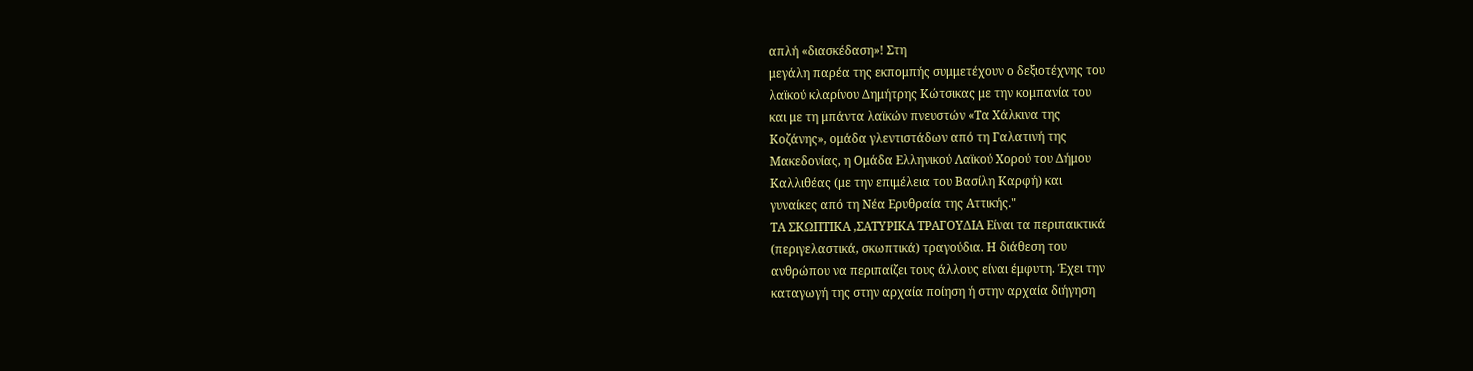απλή «διασκέδαση»! Στη
μεγάλη παρέα της εκπομπής συμμετέχουν ο δεξιοτέχνης του
λαϊκού κλαρίνου Δημήτρης Κώτσικας με την κομπανία του
και με τη μπάντα λαϊκών πνευστών «Τα Χάλκινα της
Κοζάνης», ομάδα γλεντιστάδων από τη Γαλατινή της
Μακεδονίας, η Ομάδα Ελληνικού Λαϊκού Χορού του Δήμου
Καλλιθέας (με την επιμέλεια του Βασίλη Καρφή) και
γυναίκες από τη Νέα Ερυθραία της Αττικής."
ΤΑ ΣΚΩΠΤΙΚΑ ,ΣΑΤΥΡΙΚΑ ΤΡΑΓΟΥΔΙΑ Είναι τα περιπαικτικά
(περιγελαστικά, σκωπτικά) τραγούδια. Η διάθεση του
ανθρώπου να περιπαίζει τους άλλους είναι έμφυτη. Έχει την
καταγωγή της στην αρχαία ποίηση ή στην αρχαία διήγηση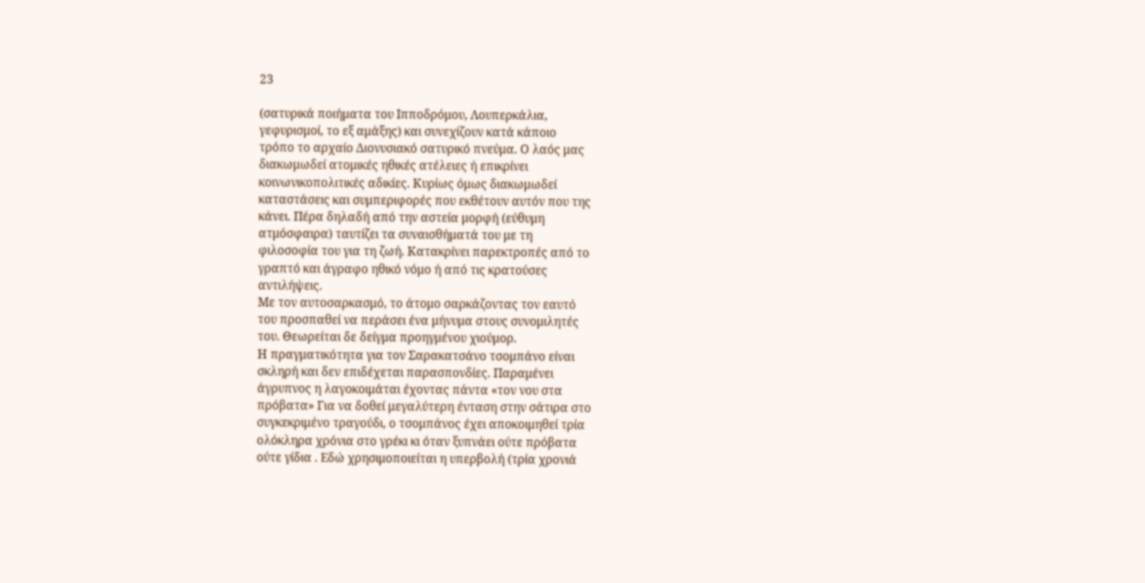23

(σατυρικά ποιήματα του Ιπποδρόμου, Λουπερκάλια,
γεφυρισμοί, το εξ αμάξης) και συνεχίζουν κατά κάποιο
τρόπο το αρχαίο Διονυσιακό σατυρικό πνεύμα. Ο λαός μας
διακωμωδεί ατομικές ηθικές ατέλειες ή επικρίνει
κοινωνικοπολιτικές αδικίες. Κυρίως όμως διακωμωδεί
καταστάσεις και συμπεριφορές που εκθέτουν αυτόν που της
κάνει. Πέρα δηλαδή από την αστεία μορφή (εύθυμη
ατμόσφαιρα) ταυτίζει τα συναισθήματά του με τη
φιλοσοφία του για τη ζωή. Κατακρίνει παρεκτροπές από το
γραπτό και άγραφο ηθικό νόμο ή από τις κρατούσες
αντιλήψεις.
Με τον αυτοσαρκασμό, το άτομο σαρκάζοντας τον εαυτό
του προσπαθεί να περάσει ένα μήνυμα στους συνομιλητές
του. Θεωρείται δε δείγμα προηγμένου χιούμορ.
Η πραγματικότητα για τον Σαρακατσάνο τσομπάνο είναι
σκληρή και δεν επιδέχεται παρασπονδίες. Παραμένει
άγρυπνος η λαγοκοιμάται έχοντας πάντα «τον νου στα
πρόβατα» Για να δοθεί μεγαλύτερη ένταση στην σάτιρα στο
συγκεκριμένο τραγούδι, ο τσομπάνος έχει αποκοιμηθεί τρία
ολόκληρα χρόνια στο γρέκι κι όταν ξυπνάει ούτε πρόβατα
ούτε γίδια . Εδώ χρησιμοποιείται η υπερβολή (τρία χρονιά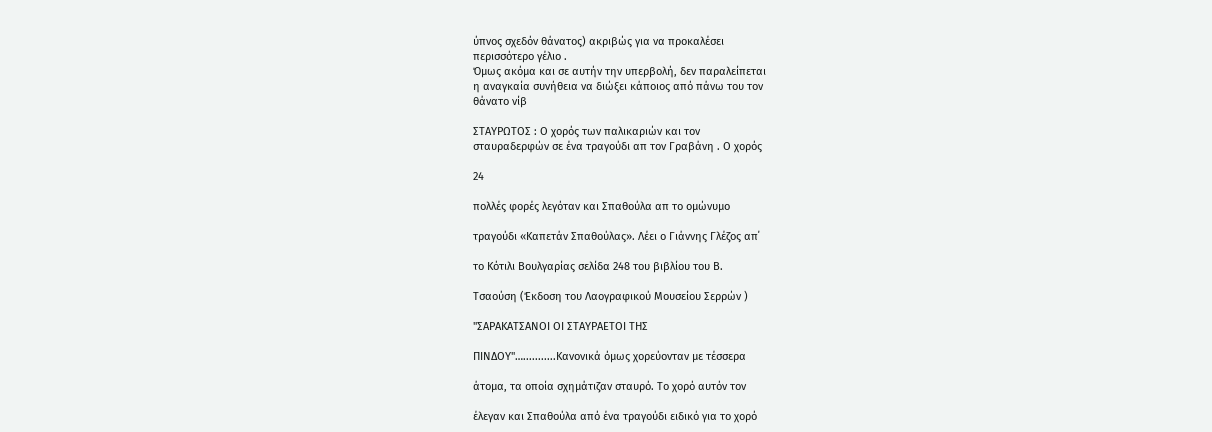ύπνος σχεδόν θάνατος) ακριβώς για να προκαλέσει
περισσότερο γέλιο .
Όμως ακόμα και σε αυτήν την υπερβολή, δεν παραλείπεται
η αναγκαία συνήθεια να διώξει κάποιος από πάνω του τον
θάνατο νίβ

ΣΤΑΥΡΩΤΟΣ : Ο χορός των παλικαριών και τον
σταυραδερφών σε ένα τραγούδι απ τον Γραβάνη . Ο χορός

24

πολλές φορές λεγόταν και Σπαθούλα απ το ομώνυμο

τραγούδι «Καπετάν Σπαθούλας». Λέει ο Γιάννης Γλέζος απ΄

το Κότιλι Βουλγαρίας σελίδα 248 του βιβλίου του Β.

Τσαούση (Έκδοση του Λαογραφικού Μουσείου Σερρών )

"ΣΑΡΑΚΑΤΣΑΝΟΙ ΟΙ ΣΤΑΥΡΑΕΤΟΙ ΤΗΣ

ΠΙΝΔΟΥ"…...........Κανονικά όμως χορεύονταν με τέσσερα

άτομα, τα οποία σχημάτιζαν σταυρό. Το χορό αυτόν τον

έλεγαν και Σπαθούλα από ένα τραγούδι ειδικό για το χορό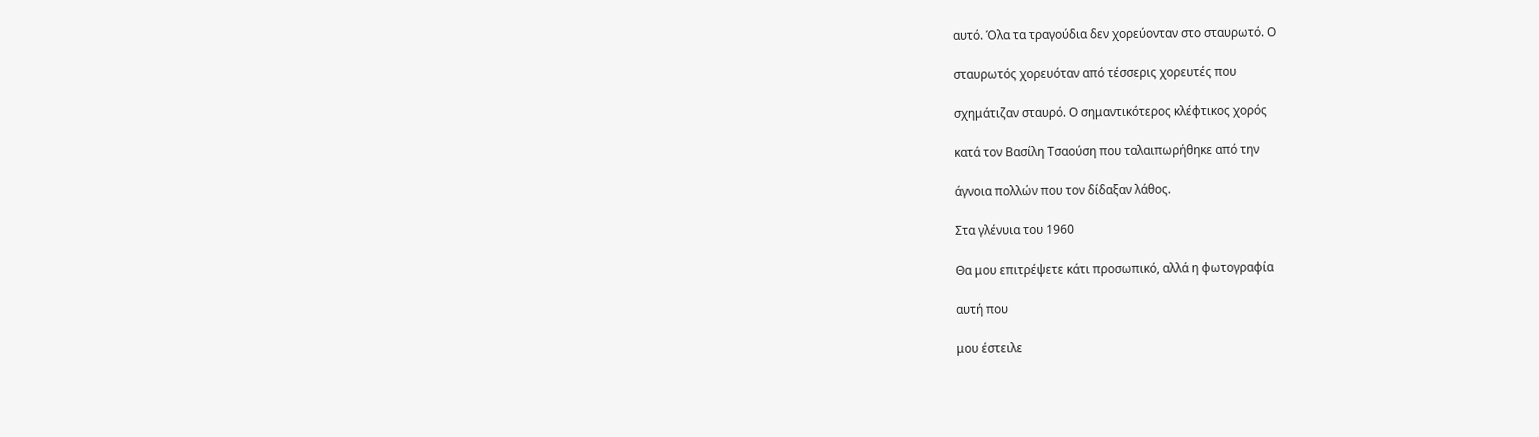αυτό. Όλα τα τραγούδια δεν χορεύονταν στο σταυρωτό. Ο

σταυρωτός χορευόταν από τέσσερις χορευτές που

σχημάτιζαν σταυρό. Ο σημαντικότερος κλέφτικος χορός

κατά τον Βασίλη Τσαούση που ταλαιπωρήθηκε από την

άγνοια πολλών που τον δίδαξαν λάθος.

Στα γλένυια του 1960

Θα μου επιτρέψετε κάτι προσωπικό, αλλά η φωτογραφία

αυτή που

μου έστειλε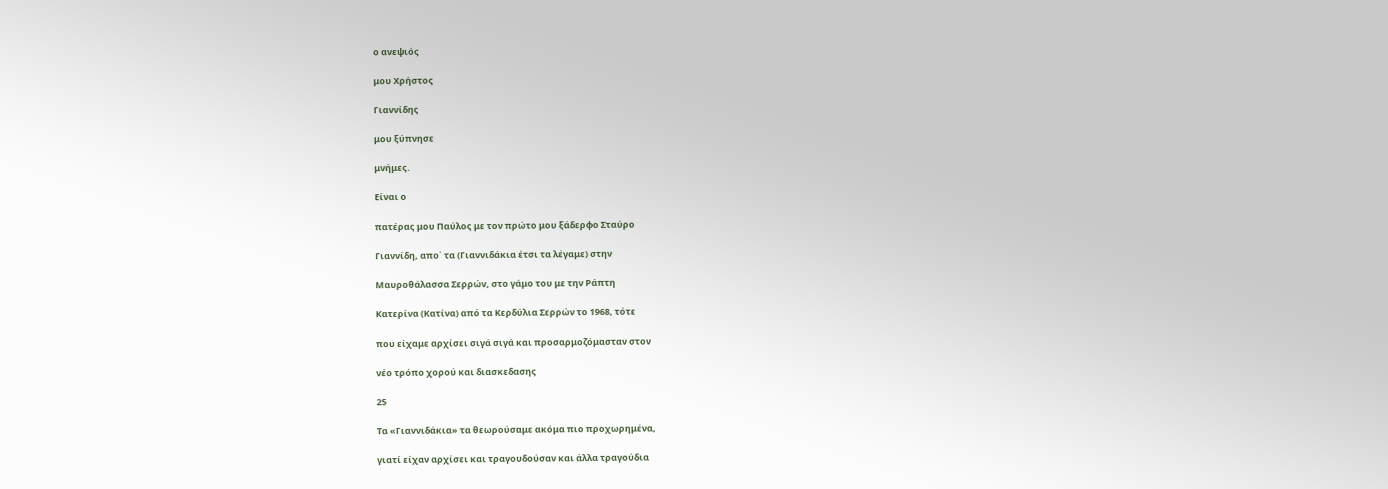ο ανεψιός

μου Χρήστος

Γιαννίδης

μου ξύπνησε

μνήμες.

Είναι ο

πατέρας μου Παύλος με τον πρώτο μου ξάδερφο Σταύρο

Γιαννίδη, απο΄ τα (Γιαννιδάκια έτσι τα λέγαμε) στην

Μαυροθάλασσα Σερρών, στο γάμο του με την Ράπτη

Κατερίνα (Κατίνα) από τα Κερδύλια Σερρών το 1968, τότε

που είχαμε αρχίσει σιγά σιγά και προσαρμοζόμασταν στον

νέο τρόπο χορού και διασκεδασης

25

Τα «Γιαννιδάκια» τα θεωρούσαμε ακόμα πιο προχωρημένα,

γιατί είχαν αρχίσει και τραγουδούσαν και άλλα τραγούδια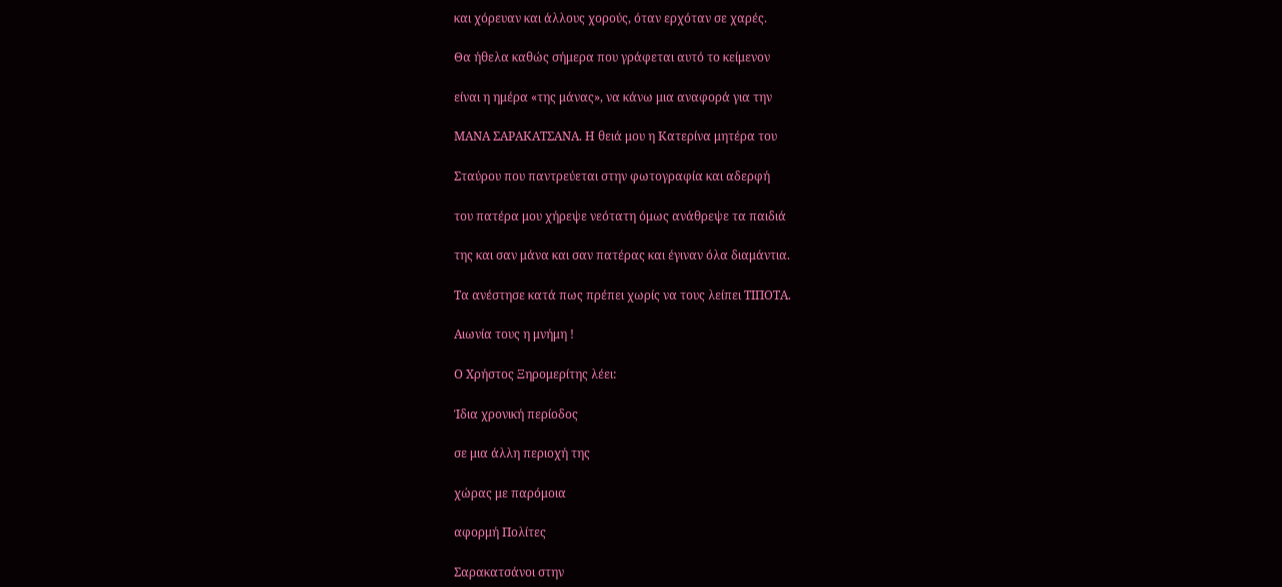και χόρευαν και άλλους χορούς, όταν ερχόταν σε χαρές.

Θα ήθελα καθώς σήμερα που γράφεται αυτό το κείμενον

είναι η ημέρα «της μάνας», να κάνω μια αναφορά για την

ΜΑΝΑ ΣΑΡΑΚΑΤΣΑΝΑ. Η θειά μου η Κατερίνα μητέρα του

Σταύρου που παντρεύεται στην φωτογραφία και αδερφή

του πατέρα μου χήρεψε νεότατη όμως ανάθρεψε τα παιδιά

της και σαν μάνα και σαν πατέρας και έγιναν όλα διαμάντια.

Τα ανέστησε κατά πως πρέπει χωρίς να τους λείπει ΤΙΠΟΤΑ.

Αιωνία τους η μνήμη !

Ο Χρήστος Ξηρομερίτης λέει:

Ίδια χρονική περίοδος

σε μια άλλη περιοχή της

χώρας με παρόμοια

αφορμή Πολίτες

Σαρακατσάνοι στην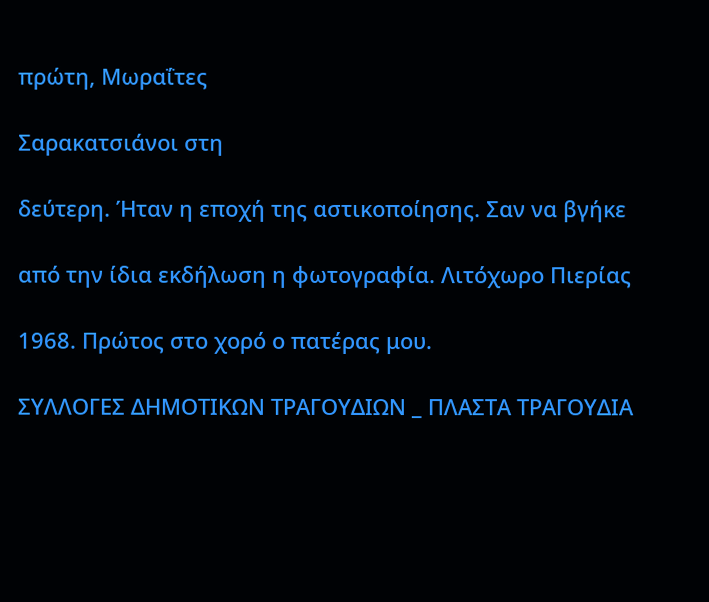πρώτη, Μωραΐτες

Σαρακατσιάνοι στη

δεύτερη. Ήταν η εποχή της αστικοποίησης. Σαν να βγήκε

από την ίδια εκδήλωση η φωτογραφία. Λιτόχωρο Πιερίας

1968. Πρώτος στο χορό ο πατέρας μου.

ΣΥΛΛΟΓΕΣ ΔΗΜΟΤΙΚΩΝ ΤΡΑΓΟΥΔΙΩΝ _ ΠΛΑΣΤΑ ΤΡΑΓΟΥΔΙΑ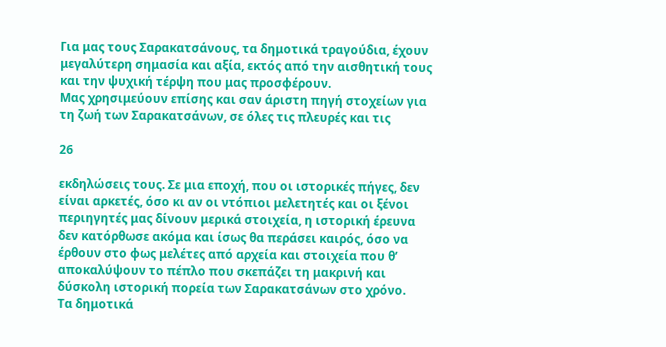Για μας τους Σαρακατσάνους, τα δημοτικά τραγούδια, έχουν
μεγαλύτερη σημασία και αξία, εκτός από την αισθητική τους
και την ψυχική τέρψη που μας προσφέρουν.
Μας χρησιμεύουν επίσης και σαν άριστη πηγή στοχείων για
τη ζωή των Σαρακατσάνων, σε όλες τις πλευρές και τις

26

εκδηλώσεις τους. Σε μια εποχή, που οι ιστορικές πήγες, δεν
είναι αρκετές, όσο κι αν οι ντόπιοι μελετητές και οι ξένοι
περιηγητές μας δίνουν μερικά στοιχεία, η ιστορική έρευνα
δεν κατόρθωσε ακόμα και ίσως θα περάσει καιρός, όσο να
έρθουν στο φως μελέτες από αρχεία και στοιχεία που θ’
αποκαλύψουν το πέπλο που σκεπάζει τη μακρινή και
δύσκολη ιστορική πορεία των Σαρακατσάνων στο χρόνο.
Τα δημοτικά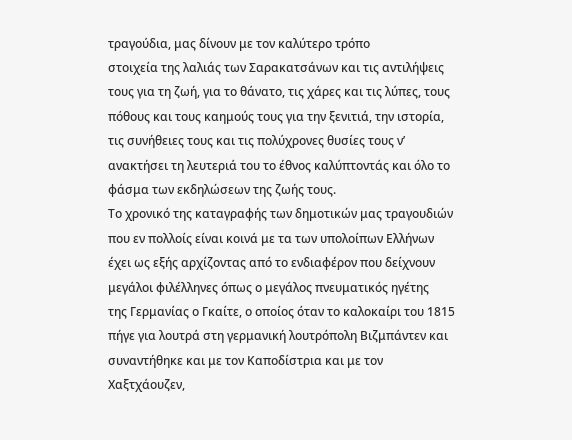τραγούδια, μας δίνουν με τον καλύτερο τρόπο
στοιχεία της λαλιάς των Σαρακατσάνων και τις αντιλήψεις
τους για τη ζωή, για το θάνατο, τις χάρες και τις λύπες, τους
πόθους και τους καημούς τους για την ξενιτιά, την ιστορία,
τις συνήθειες τους και τις πολύχρονες θυσίες τους ν’
ανακτήσει τη λευτεριά του το έθνος καλύπτοντάς και όλο το
φάσμα των εκδηλώσεων της ζωής τους.
Το χρονικό της καταγραφής των δημοτικών μας τραγουδιών
που εν πολλοίς είναι κοινά με τα των υπολοίπων Ελλήνων
έχει ως εξής αρχίζοντας από το ενδιαφέρον που δείχνουν
μεγάλοι φιλέλληνες όπως ο μεγάλος πνευματικός ηγέτης
της Γερμανίας ο Γκαίτε, ο οποίος όταν το καλοκαίρι του 1815
πήγε για λουτρά στη γερμανική λουτρόπολη Βιζμπάντεν και
συναντήθηκε και με τον Καποδίστρια και με τον
Χαξτχάουζεν,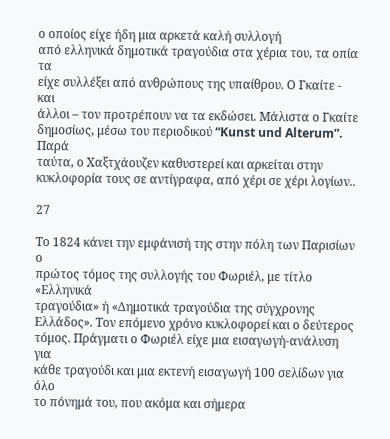ο οποίος είχε ήδη μια αρκετά καλή συλλογή
από ελληνικά δημοτικά τραγούδια στα χέρια του, τα οπία τα
είχε συλλέξει από ανθρώπους της υπαίθρου. Ο Γκαίτε - και
άλλοι – τον προτρέπουν να τα εκδώσει. Μάλιστα ο Γκαίτε
δημοσίως, μέσω του περιοδικού “Kunst und Alterum”. Παρά
ταύτα, ο Χαξτχάουζεν καθυστερεί και αρκείται στην
κυκλοφορία τους σε αντίγραφα, από χέρι σε χέρι λογίων..

27

Το 1824 κάνει την εμφάνισή της στην πόλη των Παρισίων ο
πρώτος τόμος της συλλογής του Φωριέλ, με τίτλο «Ελληνικά
τραγούδια» ή «Δημοτικά τραγούδια της σύγχρονης
Ελλάδος». Τον επόμενο χρόνο κυκλοφορεί και ο δεύτερος
τόμος. Πράγματι ο Φωριέλ είχε μια εισαγωγή-ανάλυση για
κάθε τραγούδι και μια εκτενή εισαγωγή 100 σελίδων για όλο
το πόνημά του, που ακόμα και σήμερα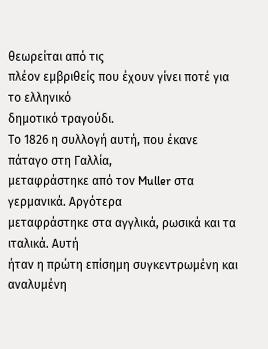θεωρείται από τις
πλέον εμβριθείς που έχουν γίνει ποτέ για το ελληνικό
δημοτικό τραγούδι.
Το 1826 η συλλογή αυτή, που έκανε πάταγο στη Γαλλία,
μεταφράστηκε από τον Muller στα γερμανικά. Αργότερα
μεταφράστηκε στα αγγλικά, ρωσικά και τα ιταλικά. Αυτή
ήταν η πρώτη επίσημη συγκεντρωμένη και αναλυμένη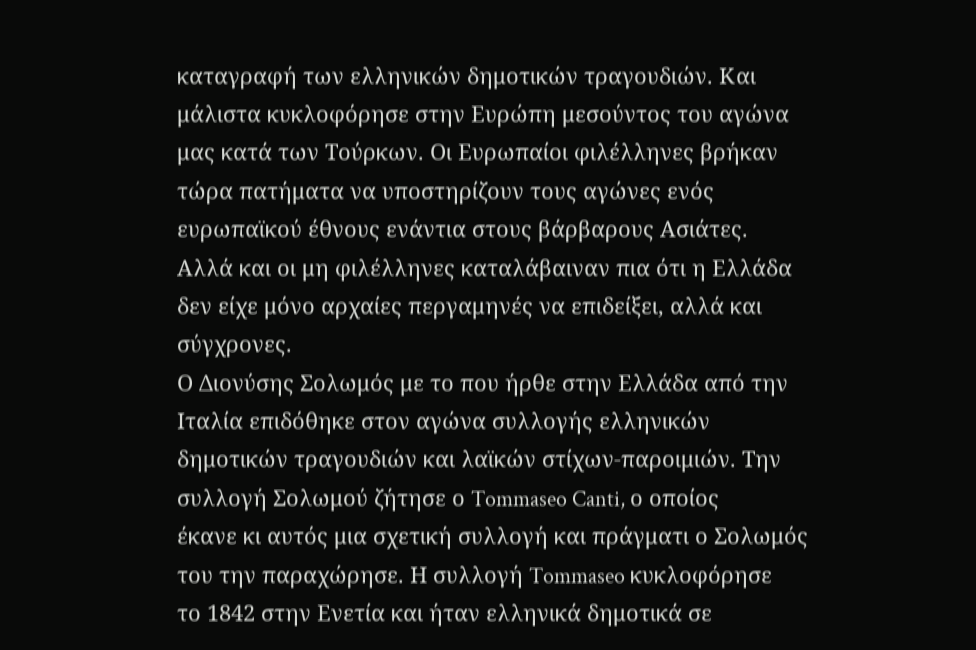καταγραφή των ελληνικών δημοτικών τραγουδιών. Και
μάλιστα κυκλοφόρησε στην Ευρώπη μεσούντος του αγώνα
μας κατά των Τούρκων. Οι Ευρωπαίοι φιλέλληνες βρήκαν
τώρα πατήματα να υποστηρίζουν τους αγώνες ενός
ευρωπαϊκού έθνους ενάντια στους βάρβαρους Ασιάτες.
Αλλά και οι μη φιλέλληνες καταλάβαιναν πια ότι η Ελλάδα
δεν είχε μόνο αρχαίες περγαμηνές να επιδείξει, αλλά και
σύγχρονες.
Ο Διονύσης Σολωμός με το που ήρθε στην Ελλάδα από την
Ιταλία επιδόθηκε στον αγώνα συλλογής ελληνικών
δημοτικών τραγουδιών και λαϊκών στίχων-παροιμιών. Την
συλλογή Σολωμού ζήτησε ο Tommaseo Canti, ο οποίος
έκανε κι αυτός μια σχετική συλλογή και πράγματι ο Σολωμός
του την παραχώρησε. Η συλλογή Tommaseo κυκλοφόρησε
το 1842 στην Ενετία και ήταν ελληνικά δημοτικά σε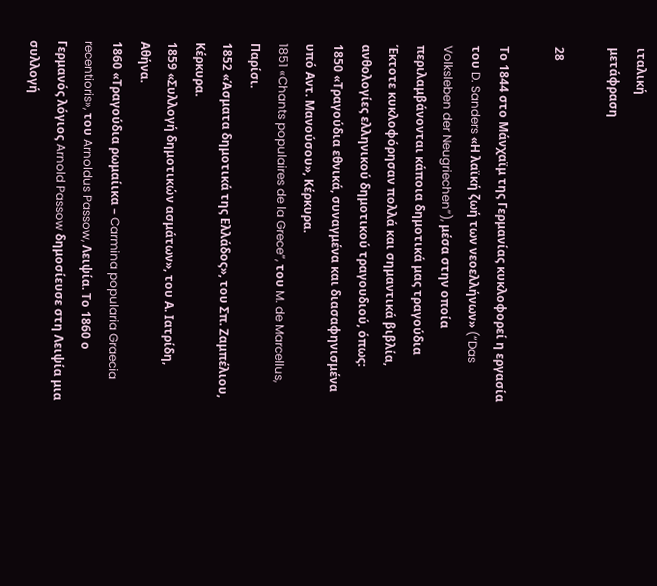ιταλική
μετάφραση

28

Το 1844 στο Μάνχαϊμ της Γερμανίας κυκλοφορεί η εργασία
του D. Sanders «Η λαϊκή ζωή των νεοελλήνων» (“Das
Volksleben der Neugriechen”), μέσα στην οποία
περιλαμβάνονται κάποια δημοτικά μας τραγούδια
Έκτοτε κυκλοφόρησαν πολλά και σημαντικά βιβλία,
ανθολογίες ελληνικού δημοτικού τραγουδιού, όπως:
1850 «Τραγούδια εθνικά, συναγμένα και διασαφηνισμένα
υπό Αντ. Μανούσου», Κέρκυρα.
1851 «Chants populaires de la Grece”, του M. de Marcellus,
Παρίσι.
1852 «Άσματα δημοτικά της Ελλάδος», του Σπ. Ζαμπέλιου,
Κέρκυρα.
1859 «Συλλογή δημοτικών ασμάτων», του Α. Ιατρίδη,
Αθήνα.
1860 «Τραγούδια ρωμαίικα – Carmina popularia Graecia
recentioris», του Arnoldus Passow, Λειψία. Το 1860 ο
Γερμανός λόγιος Arnold Passow δημοσίευσε στη Λειψία μια
συλλογή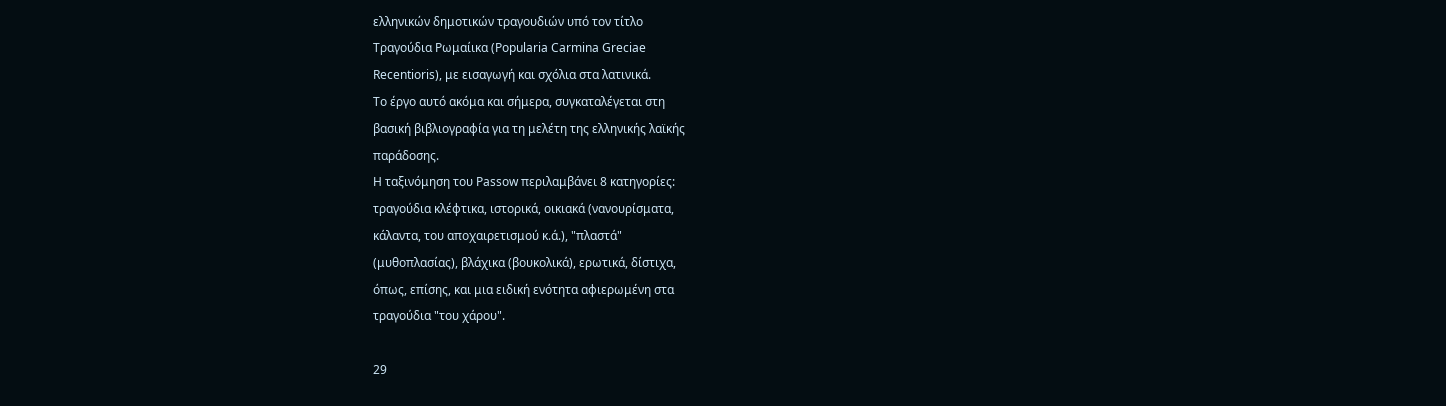ελληνικών δημοτικών τραγουδιών υπό τον τίτλο
Τραγούδια Ρωμαίικα (Popularia Carmina Greciae
Recentioris), με εισαγωγή και σχόλια στα λατινικά.
Το έργο αυτό ακόμα και σήμερα, συγκαταλέγεται στη
βασική βιβλιογραφία για τη μελέτη της ελληνικής λαϊκής
παράδοσης.
Η ταξινόμηση του Passow περιλαμβάνει 8 κατηγορίες:
τραγούδια κλέφτικα, ιστορικά, οικιακά (νανουρίσματα,
κάλαντα, του αποχαιρετισμού κ.ά.), "πλαστά"
(μυθοπλασίας), βλάχικα (βουκολικά), ερωτικά, δίστιχα,
όπως, επίσης, και μια ειδική ενότητα αφιερωμένη στα
τραγούδια "του χάρου".

29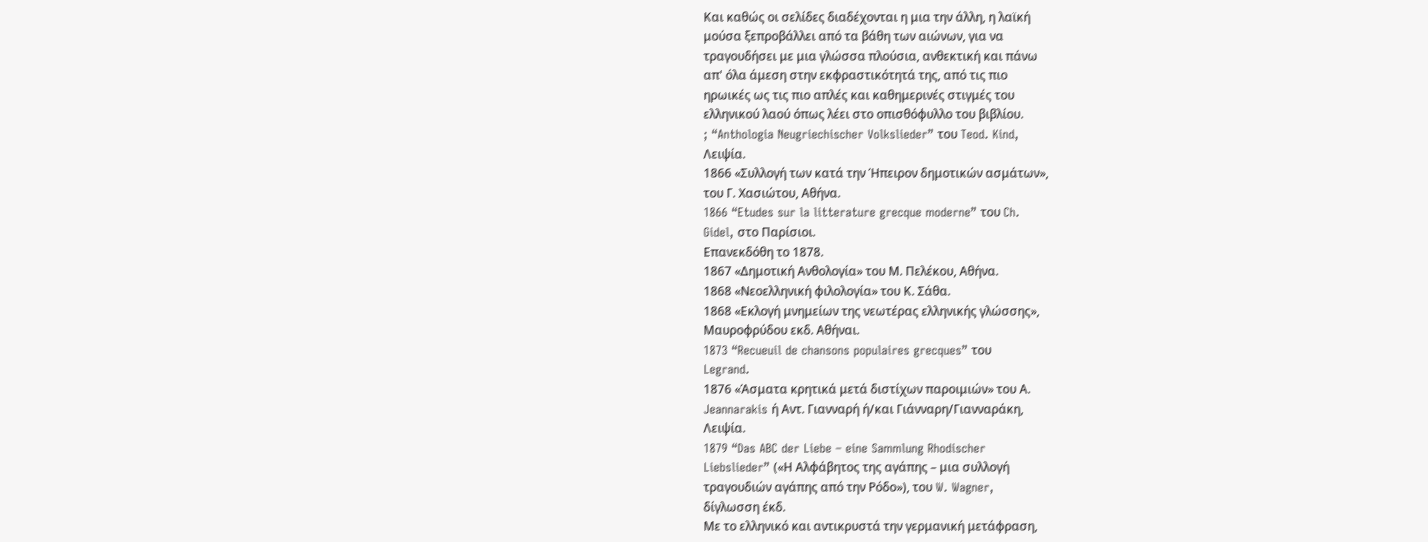Και καθώς οι σελίδες διαδέχονται η μια την άλλη, η λαϊκή
μούσα ξεπροβάλλει από τα βάθη των αιώνων, για να
τραγουδήσει με μια γλώσσα πλούσια, ανθεκτική και πάνω
απ' όλα άμεση στην εκφραστικότητά της, από τις πιο
ηρωικές ως τις πιο απλές και καθημερινές στιγμές του
ελληνικού λαού όπως λέει στο οπισθόφυλλο του βιβλίου.
; “Anthologia Neugriechischer Volkslieder” του Teod. Kind,
Λειψία.
1866 «Συλλογή των κατά την Ήπειρον δημοτικών ασμάτων»,
του Γ. Χασιώτου, Αθήνα.
1866 “Etudes sur la litterature grecque moderne” του Ch.
Gidel, στο Παρίσιοι.
Επανεκδόθη το 1878.
1867 «Δημοτική Ανθολογία» του Μ. Πελέκου, Αθήνα.
1868 «Νεοελληνική φιλολογία» του Κ. Σάθα.
1868 «Εκλογή μνημείων της νεωτέρας ελληνικής γλώσσης»,
Μαυροφρύδου εκδ. Αθήναι.
1873 “Recueuil de chansons populaires grecques” του
Legrand.
1876 «Άσματα κρητικά μετά διστίχων παροιμιών» του Α.
Jeannarakis ή Αντ. Γιανναρή ή/και Γιάνναρη/Γιανναράκη,
Λειψία.
1879 “Das ABC der Liebe – eine Sammlung Rhodischer
Liebslieder” («Η Αλφάβητος της αγάπης – μια συλλογή
τραγουδιών αγάπης από την Ρόδο»), του W. Wagner,
δίγλωσση έκδ.
Με το ελληνικό και αντικρυστά την γερμανική μετάφραση,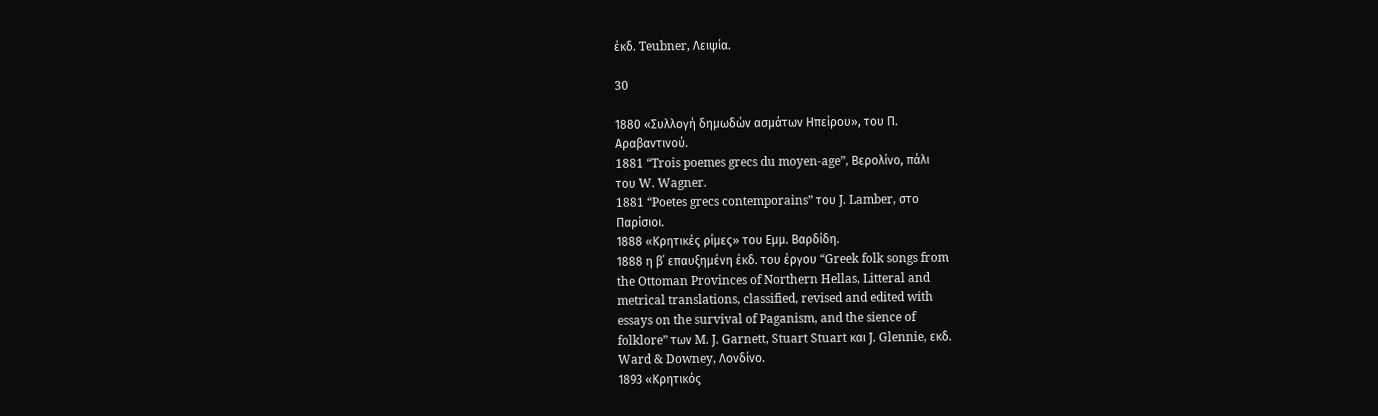έκδ. Teubner, Λειψία.

30

1880 «Συλλογή δημωδών ασμάτων Ηπείρου», του Π.
Αραβαντινού.
1881 “Trois poemes grecs du moyen-age”, Βερολίνο, πάλι
του W. Wagner.
1881 “Poetes grecs contemporains” του J. Lamber, στο
Παρίσιοι.
1888 «Κρητικές ρίμες» του Εμμ. Βαρδίδη.
1888 η β΄ επαυξημένη έκδ. του έργου “Greek folk songs from
the Ottoman Provinces of Northern Hellas, Litteral and
metrical translations, classified, revised and edited with
essays on the survival of Paganism, and the sience of
folklore” των M. J. Garnett, Stuart Stuart και J. Glennie, εκδ.
Ward & Downey, Λονδίνο.
1893 «Κρητικός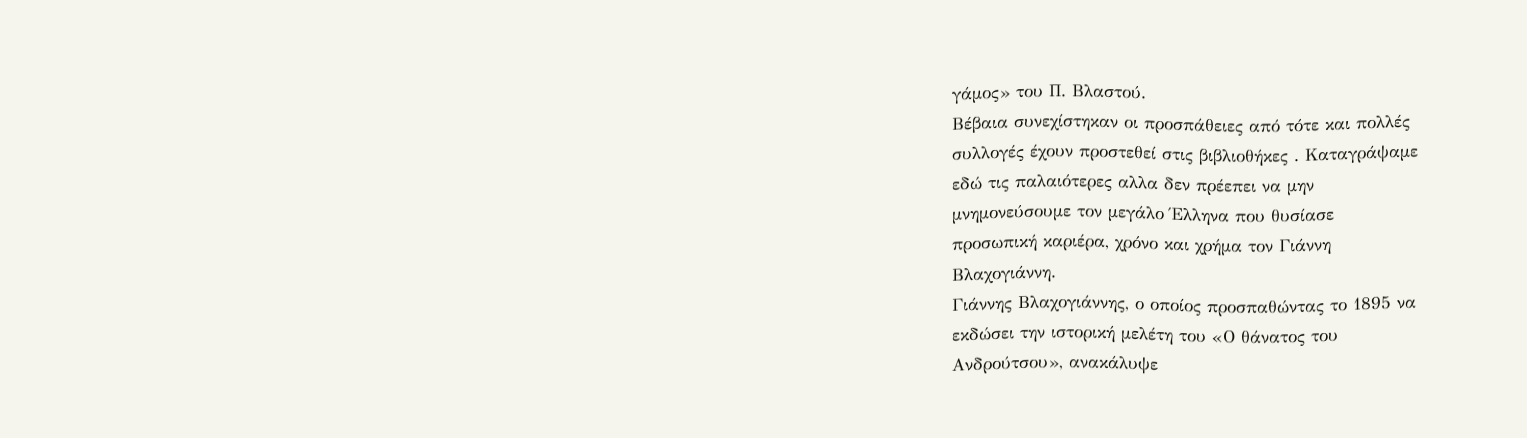γάμος» του Π. Βλαστού.
Βέβαια συνεχίστηκαν οι προσπάθειες από τότε και πολλές
συλλογές έχουν προστεθεί στις βιβλιοθήκες . Καταγράψαμε
εδώ τις παλαιότερες αλλα δεν πρέεπει να μην
μνημονεύσουμε τον μεγάλο Έλληνα που θυσίασε
προσωπική καριέρα, χρόνο και χρήμα τον Γιάννη
Βλαχογιάννη.
Γιάννης Βλαχογιάννης, ο οποίος προσπαθώντας το 1895 να
εκδώσει την ιστορική μελέτη του «Ο θάνατος του
Ανδρούτσου», ανακάλυψε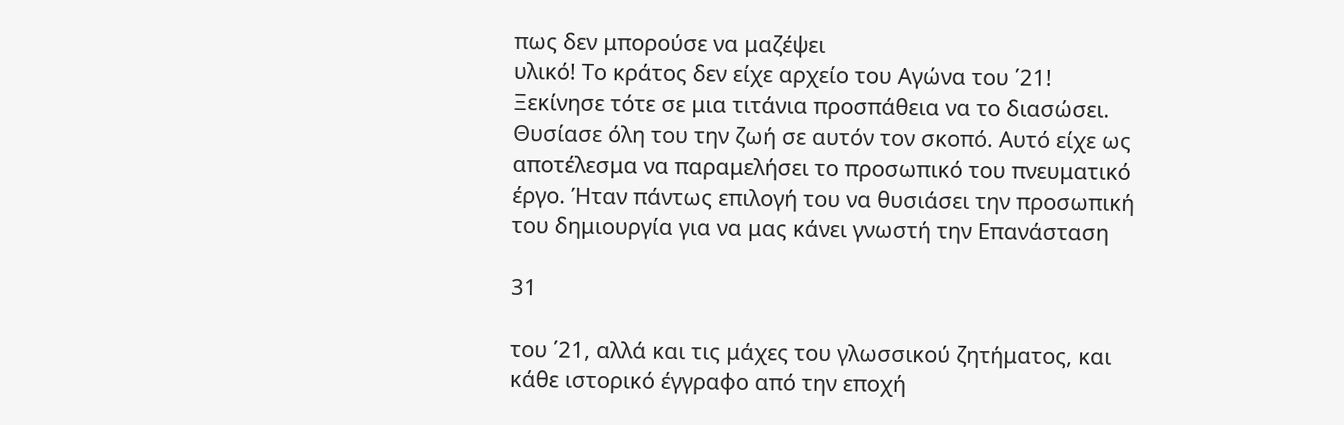πως δεν μπορούσε να μαζέψει
υλικό! Το κράτος δεν είχε αρχείο του Αγώνα του ΄21!
Ξεκίνησε τότε σε μια τιτάνια προσπάθεια να το διασώσει.
Θυσίασε όλη του την ζωή σε αυτόν τον σκοπό. Αυτό είχε ως
αποτέλεσμα να παραμελήσει το προσωπικό του πνευματικό
έργο. Ήταν πάντως επιλογή του να θυσιάσει την προσωπική
του δημιουργία για να μας κάνει γνωστή την Επανάσταση

31

του ΄21, αλλά και τις μάχες του γλωσσικού ζητήματος, και
κάθε ιστορικό έγγραφο από την εποχή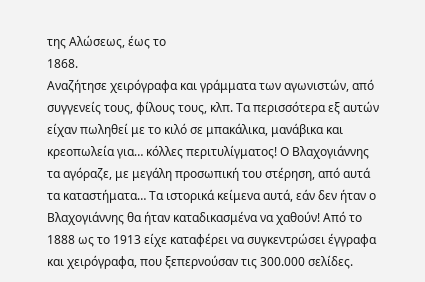της Αλώσεως, έως το
1868.
Αναζήτησε χειρόγραφα και γράμματα των αγωνιστών, από
συγγενείς τους, φίλους τους, κλπ. Τα περισσότερα εξ αυτών
είχαν πωληθεί με το κιλό σε μπακάλικα, μανάβικα και
κρεοπωλεία για… κόλλες περιτυλίγματος! Ο Βλαχογιάννης
τα αγόραζε, με μεγάλη προσωπική του στέρηση, από αυτά
τα καταστήματα… Τα ιστορικά κείμενα αυτά, εάν δεν ήταν ο
Βλαχογιάννης θα ήταν καταδικασμένα να χαθούν! Από το
1888 ως το 1913 είχε καταφέρει να συγκεντρώσει έγγραφα
και χειρόγραφα, που ξεπερνούσαν τις 300.000 σελίδες.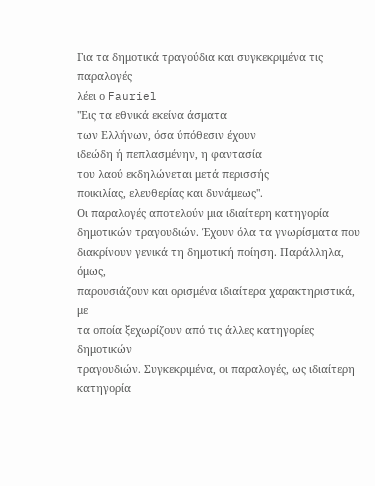Για τα δημοτικά τραγούδια και συγκεκριμένα τις παραλογές
λέει ο Fauriel
"Εις τα εθνικά εκείνα άσματα
των Ελλήνων, όσα ύπόθεσιν έχουν
ιδεώδη ή πεπλασμένην, η φαντασία
του λαού εκδηλώνεται μετά περισσής
ποικιλίας, ελευθερίας και δυνάμεως".
Οι παραλογές αποτελούν μια ιδιαίτερη κατηγορία
δημοτικών τραγουδιών. Έχουν όλα τα γνωρίσματα που
διακρίνουν γενικά τη δημοτική ποίηση. Παράλληλα, όμως,
παρουσιάζουν και ορισμένα ιδιαίτερα χαρακτηριστικά, με
τα οποία ξεχωρίζουν από τις άλλες κατηγορίες δημοτικών
τραγουδιών. Συγκεκριμένα, οι παραλογές, ως ιδιαίτερη
κατηγορία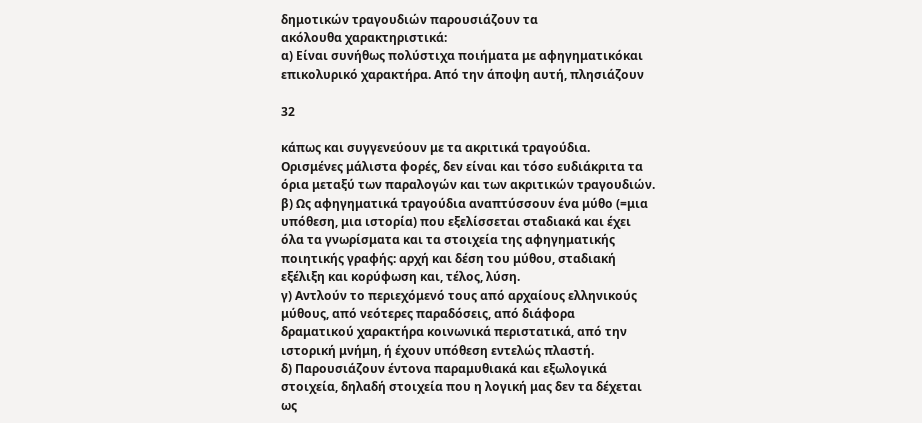δημοτικών τραγουδιών παρουσιάζουν τα
ακόλουθα χαρακτηριστικά:
α) Είναι συνήθως πολύστιχα ποιήματα με αφηγηματικόκαι
επικολυρικό χαρακτήρα. Από την άποψη αυτή, πλησιάζουν

32

κάπως και συγγενεύουν με τα ακριτικά τραγούδια.
Ορισμένες μάλιστα φορές, δεν είναι και τόσο ευδιάκριτα τα
όρια μεταξύ των παραλογών και των ακριτικών τραγουδιών.
β) Ως αφηγηματικά τραγούδια αναπτύσσουν ένα μύθο (=μια
υπόθεση, μια ιστορία) που εξελίσσεται σταδιακά και έχει
όλα τα γνωρίσματα και τα στοιχεία της αφηγηματικής
ποιητικής γραφής: αρχή και δέση του μύθου, σταδιακή
εξέλιξη και κορύφωση και, τέλος, λύση.
γ) Αντλούν το περιεχόμενό τους από αρχαίους ελληνικούς
μύθους, από νεότερες παραδόσεις, από διάφορα
δραματικού χαρακτήρα κοινωνικά περιστατικά, από την
ιστορική μνήμη, ή έχουν υπόθεση εντελώς πλαστή.
δ) Παρουσιάζουν έντονα παραμυθιακά και εξωλογικά
στοιχεία, δηλαδή στοιχεία που η λογική μας δεν τα δέχεται
ως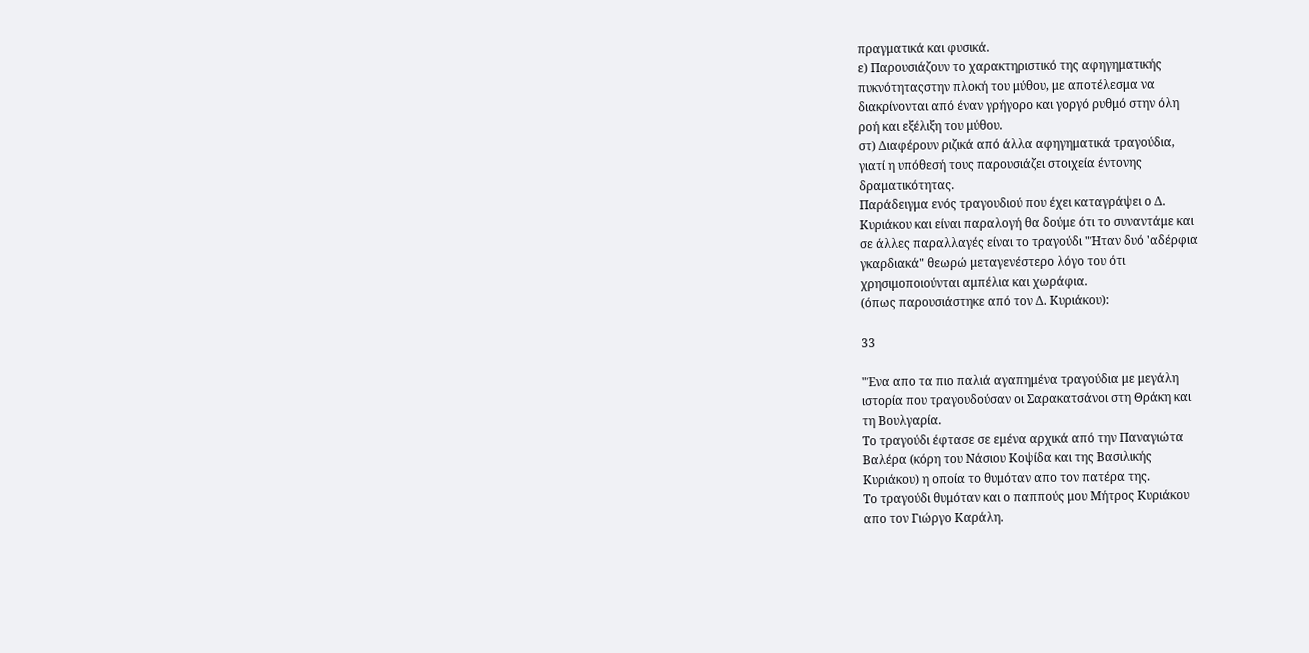πραγματικά και φυσικά.
ε) Παρουσιάζουν το χαρακτηριστικό της αφηγηματικής
πυκνότηταςστην πλοκή του μύθου, με αποτέλεσμα να
διακρίνονται από έναν γρήγορο και γοργό ρυθμό στην όλη
ροή και εξέλιξη του μύθου.
στ) Διαφέρουν ριζικά από άλλα αφηγηματικά τραγούδια,
γιατί η υπόθεσή τους παρουσιάζει στοιχεία έντονης
δραματικότητας.
Παράδειγμα ενός τραγουδιού που έχει καταγράψει ο Δ.
Κυριάκου και είναι παραλογή θα δούμε ότι το συναντάμε και
σε άλλες παραλλαγές είναι το τραγούδι "Ήταν δυό 'αδέρφια
γκαρδιακά" θεωρώ μεταγενέστερο λόγο του ότι
χρησιμοποιούνται αμπέλια και χωράφια.
(όπως παρουσιάστηκε από τον Δ. Κυριάκου):

33

"Ένα απο τα πιο παλιά αγαπημένα τραγούδια με μεγάλη
ιστορία που τραγουδούσαν οι Σαρακατσάνοι στη Θράκη και
τη Βουλγαρία.
Το τραγούδι έφτασε σε εμένα αρχικά από την Παναγιώτα
Βαλέρα (κόρη του Νάσιου Κοψίδα και της Βασιλικής
Κυριάκου) η οποία το θυμόταν απο τον πατέρα της.
Το τραγούδι θυμόταν και ο παππούς μου Μήτρος Κυριάκου
απο τον Γιώργο Καράλη.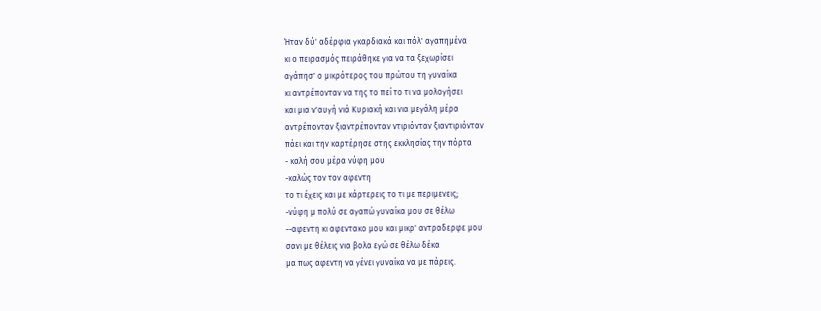Ήταν δύ' αδέρφια γκαρδιακά και πόλ' αγαπημένα
κι ο πειρασμός πειράθηκε για να τα ξεχωρίσει
αγάπησ' ο μικρότερος του πρώτου τη γυναίκα
κι αντρέπονταν να της το πεί το τι να μολογήσει
και μια ν'αυγή νιά Κυριακή και νια μεγάλη μέρα
αντρέπονταν ξιαντρέπονταν ντιριόνταν ξιαντιριόνταν
πάει και την καρτέρησε στης εκκλησίας την πόρτα
- καλή σου μέρα νύφη μου
-καλώς τον τον αφεντη
το τι έχεις και με κάρτερεις το τι με περιμενεις;
-νύφη μ πολύ σε αγαπώ γυναίκα μου σε θέλω
--αφεντη κι αφεντακο μου και μικρ' αντραδερφε μου
σανι με θέλεις νια βολα εγώ σε θέλω δέκα
μα πως αφεντη να γένει γυναίκα να με πάρεις.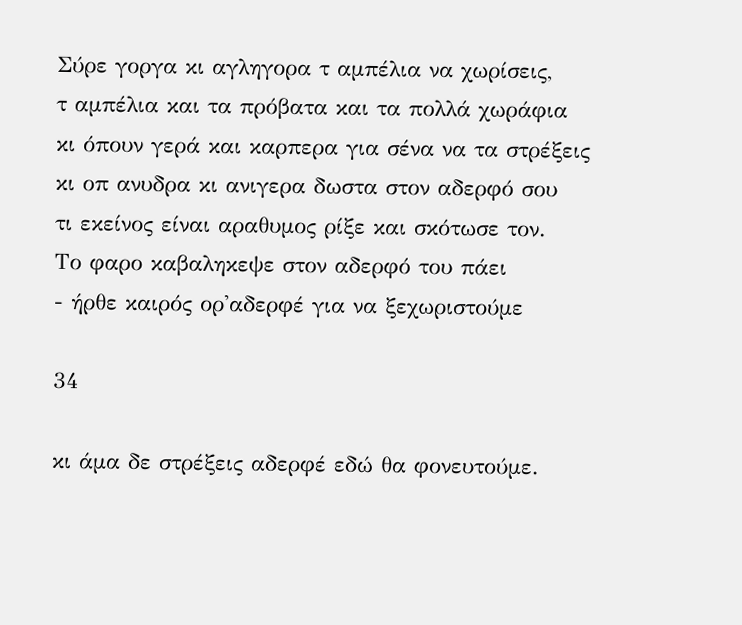Σύρε γοργα κι αγληγορα τ αμπέλια να χωρίσεις,
τ αμπέλια και τα πρόβατα και τα πολλά χωράφια
κι όπουν γερά και καρπερα για σένα να τα στρέξεις
κι οπ ανυδρα κι ανιγερα δωστα στον αδερφό σου
τι εκείνος είναι αραθυμος ρίξε και σκότωσε τον.
Το φαρο καβαληκεψε στον αδερφό του πάει
- ήρθε καιρός ορ'αδερφέ για να ξεχωριστούμε

34

κι άμα δε στρέξεις αδερφέ εδώ θα φονευτούμε.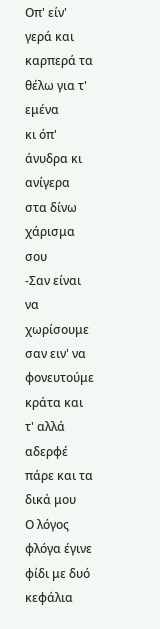Οπ' είν' γερά και καρπερά τα θέλω για τ' εμένα
κι όπ' άνυδρα κι ανίγερα στα δίνω χάρισμα σου
-Σαν είναι να χωρίσουμε σαν ειν' να φονευτούμε κράτα και
τ' αλλά αδερφέ πάρε και τα δικά μου
Ο λόγος φλόγα έγινε φίδι με δυό κεφάλια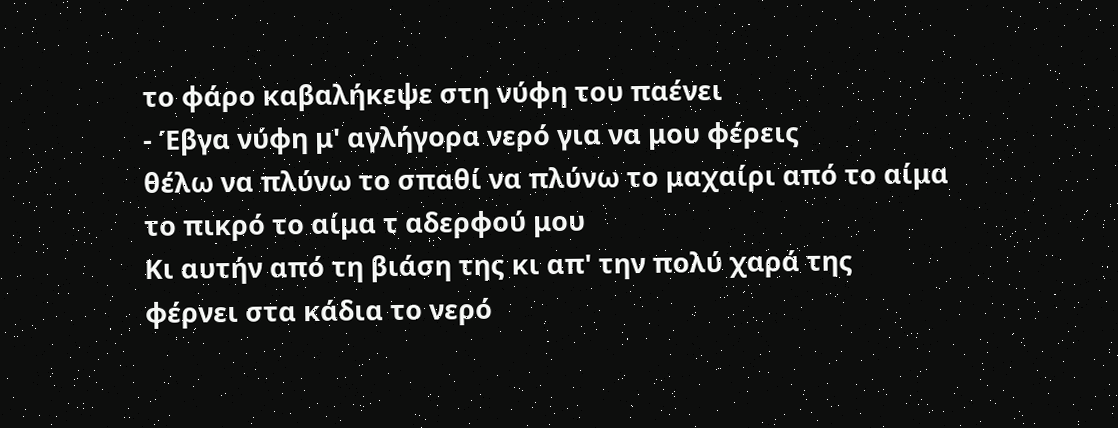το φάρο καβαλήκεψε στη νύφη του παένει
- Έβγα νύφη μ' αγλήγορα νερό για να μου φέρεις
θέλω να πλύνω το σπαθί να πλύνω το μαχαίρι από το αίμα
το πικρό το αίμα τ αδερφού μου
Κι αυτήν από τη βιάση της κι απ' την πολύ χαρά της
φέρνει στα κάδια το νερό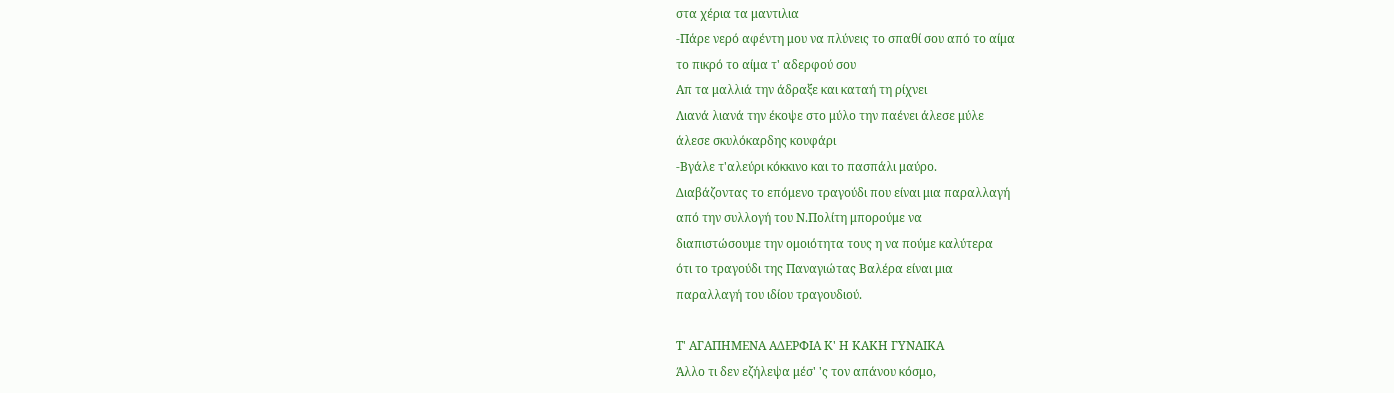στα χέρια τα μαντιλια
-Πάρε νερό αφέντη μου να πλύνεις το σπαθί σου από το αίμα
το πικρό το αίμα τ' αδερφού σου
Απ τα μαλλιά την άδραξε και καταή τη ρίχνει
Λιανά λιανά την έκοψε στο μύλο την παένει άλεσε μύλε
άλεσε σκυλόκαρδης κουφάρι
-Βγάλε τ'αλεύρι κόκκινο και το πασπάλι μαύρο.
Διαβάζοντας το επόμενο τραγούδι που είναι μια παραλλαγή
από την συλλογή του Ν.Πολίτη μπορούμε να
διαπιστώσουμε την ομοιότητα τους η να πούμε καλύτερα
ότι το τραγούδι της Παναγιώτας Βαλέρα είναι μια
παραλλαγή του ιδίου τραγουδιού.

Τ' ΑΓΑΠΗΜΕΝΑ ΑΔΕΡΦΙΑ Κ' Η ΚΑΚΗ ΓΥΝΑΙΚΑ
Άλλο τι δεν εζήλεψα μέσ' 'ς τον απάνου κόσμο,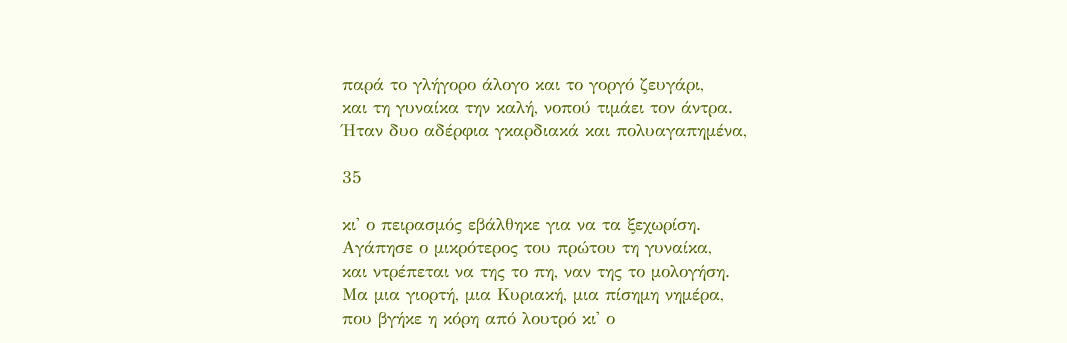παρά το γλήγορο άλογο και το γοργό ζευγάρι,
και τη γυναίκα την καλή, νοπού τιμάει τον άντρα.
Ήταν δυο αδέρφια γκαρδιακά και πολυαγαπημένα,

35

κι' ο πειρασμός εβάλθηκε για να τα ξεχωρίση.
Αγάπησε ο μικρότερος του πρώτου τη γυναίκα,
και ντρέπεται να της το πη, ναν της το μολογήση.
Μα μια γιορτή, μια Κυριακή, μια πίσημη νημέρα,
που βγήκε η κόρη από λουτρό κι' ο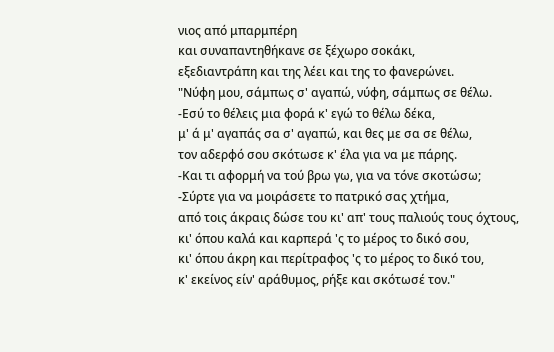νιος από μπαρμπέρη
και συναπαντηθήκανε σε ξέχωρο σοκάκι,
εξεδιαντράπη και της λέει και της το φανερώνει.
"Νύφη μου, σάμπως σ' αγαπώ, νύφη, σάμπως σε θέλω.
-Εσύ το θέλεις μια φορά κ' εγώ το θέλω δέκα,
μ' ά μ' αγαπάς σα σ' αγαπώ, και θες με σα σε θέλω,
τον αδερφό σου σκότωσε κ' έλα για να με πάρης.
-Και τι αφορμή να τού βρω γω, για να τόνε σκοτώσω;
-Σύρτε για να μοιράσετε το πατρικό σας χτήμα,
από τοις άκραις δώσε του κι' απ' τους παλιούς τους όχτους,
κι' όπου καλά και καρπερά 'ς το μέρος το δικό σου,
κι' όπου άκρη και περίτραφος 'ς το μέρος το δικό του,
κ' εκείνος είν' αράθυμος, ρήξε και σκότωσέ τον."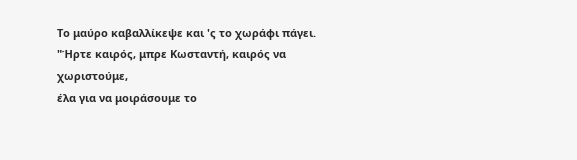Το μαύρο καβαλλίκεψε και 'ς το χωράφι πάγει.
"Ήρτε καιρός, μπρε Κωσταντή, καιρός να χωριστούμε,
έλα για να μοιράσουμε το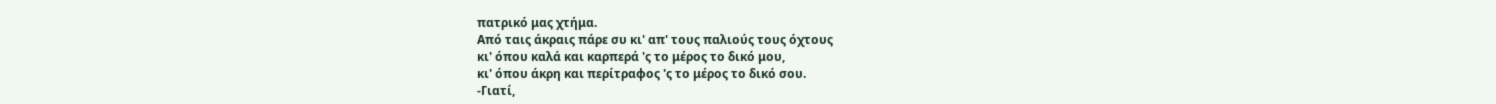πατρικό μας χτήμα.
Από ταις άκραις πάρε συ κι' απ' τους παλιούς τους όχτους
κι' όπου καλά και καρπερά 'ς το μέρος το δικό μου,
κι' όπου άκρη και περίτραφος 'ς το μέρος το δικό σου.
-Γιατί,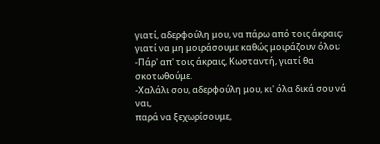γιατί, αδερφούλη μου, να πάρω από τοις άκραις;
γιατί να μη μοιράσουμε καθώς μοιράζουν όλοι;
-Πάρ' απ' τοις άκραις, Κωσταντή, γιατί θα σκοτωθούμε.
-Χαλάλι σου, αδερφούλη μου, κι' όλα δικά σου νά ναι,
παρά να ξεχωρίσουμε,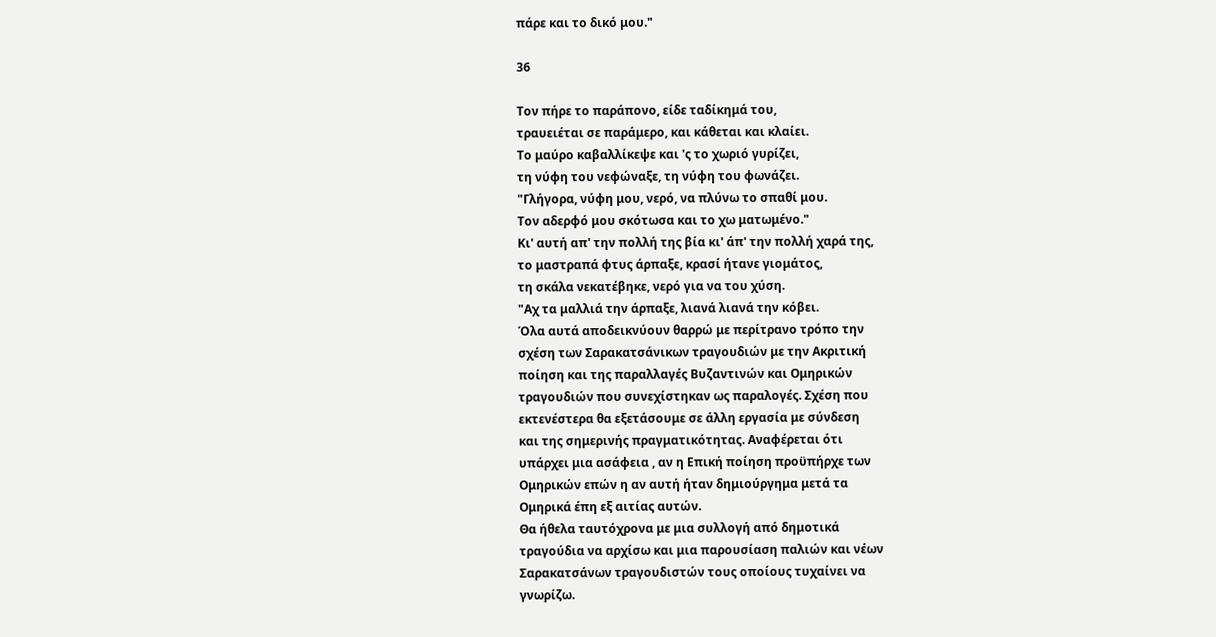πάρε και το δικό μου."

36

Τον πήρε το παράπονο, είδε ταδίκημά του,
τραυειέται σε παράμερο, και κάθεται και κλαίει.
Το μαύρο καβαλλίκεψε και 'ς το χωριό γυρίζει,
τη νύφη του νεφώναξε, τη νύφη του φωνάζει.
"Γλήγορα, νύφη μου, νερό, να πλύνω το σπαθί μου.
Τον αδερφό μου σκότωσα και το χω ματωμένο."
Κι' αυτή απ' την πολλή της βία κι' άπ' την πολλή χαρά της,
το μαστραπά φτυς άρπαξε, κρασί ήτανε γιομάτος,
τη σκάλα νεκατέβηκε, νερό για να του χύση.
"Αχ τα μαλλιά την άρπαξε, λιανά λιανά την κόβει.
Όλα αυτά αποδεικνύουν θαρρώ με περίτρανο τρόπο την
σχέση των Σαρακατσάνικων τραγουδιών με την Ακριτική
ποίηση και της παραλλαγές Βυζαντινών και Ομηρικών
τραγουδιών που συνεχίστηκαν ως παραλογές. Σχέση που
εκτενέστερα θα εξετάσουμε σε άλλη εργασία με σύνδεση
και της σημερινής πραγματικότητας. Αναφέρεται ότι
υπάρχει μια ασάφεια , αν η Επική ποίηση προϋπήρχε των
Ομηρικών επών η αν αυτή ήταν δημιούργημα μετά τα
Ομηρικά έπη εξ αιτίας αυτών.
Θα ήθελα ταυτόχρονα με μια συλλογή από δημοτικά
τραγούδια να αρχίσω και μια παρουσίαση παλιών και νέων
Σαρακατσάνων τραγουδιστών τους οποίους τυχαίνει να
γνωρίζω.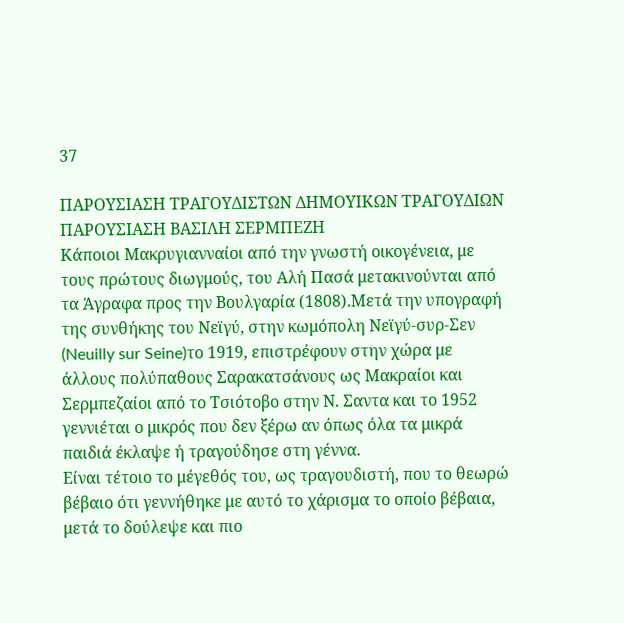37

ΠΑΡΟΥΣΙΑΣΗ ΤΡΑΓΟΥΔΙΣΤΩΝ ΔΗΜΟΥΙΚΩΝ ΤΡΑΓΟΥΔΙΩΝ
ΠΑΡΟΥΣΙΑΣΗ ΒΑΣΙΛΗ ΣΕΡΜΠΕΖΗ
Κάποιοι Μακρυγιανναίοι από την γνωστή οικογένεια, με
τους πρώτους διωγμούς, του Αλή Πασά μετακινούνται από
τα Άγραφα προς την Βουλγαρία (1808).Μετά την υπογραφή
της συνθήκης του Νεϊγύ, στην κωμόπολη Νεϊγύ-συρ-Σεν
(Neuilly sur Seine)το 1919, επιστρέφουν στην χώρα με
άλλους πολύπαθους Σαρακατσάνους ως Μακραίοι και
Σερμπεζαίοι από το Τσιότοβο στην Ν. Σαντα και το 1952
γεννιέται ο μικρός που δεν ξέρω αν όπως όλα τα μικρά
παιδιά έκλαψε ή τραγούδησε στη γέννα.
Είναι τέτοιο το μέγεθός του, ως τραγουδιστή, που το θεωρώ
βέβαιο ότι γεννήθηκε με αυτό το χάρισμα το οποίο βέβαια,
μετά το δούλεψε και πιο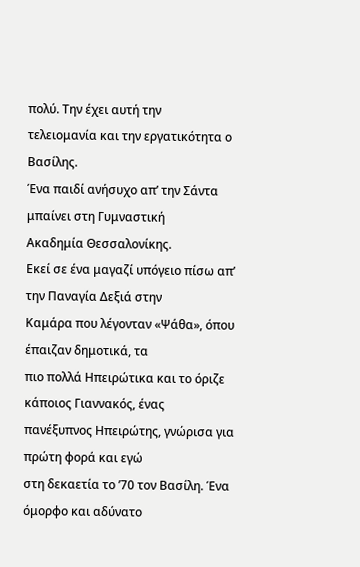πολύ. Την έχει αυτή την
τελειομανία και την εργατικότητα ο Βασίλης.
Ένα παιδί ανήσυχο απ’ την Σάντα μπαίνει στη Γυμναστική
Ακαδημία Θεσσαλονίκης.
Εκεί σε ένα μαγαζί υπόγειο πίσω απ’ την Παναγία Δεξιά στην
Καμάρα που λέγονταν «Ψάθα», όπου έπαιζαν δημοτικά, τα
πιο πολλά Ηπειρώτικα και το όριζε κάποιος Γιαννακός, ένας
πανέξυπνος Ηπειρώτης, γνώρισα για πρώτη φορά και εγώ
στη δεκαετία το ’70 τον Βασίλη. Ένα όμορφο και αδύνατο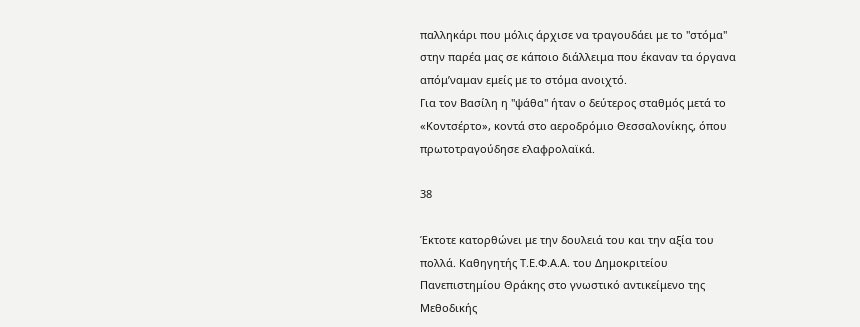παλληκάρι που μόλις άρχισε να τραγουδάει με το "στόμα"
στην παρέα μας σε κάποιο διάλλειμα που έκαναν τα όργανα
απόμ’ναμαν εμείς με το στόμα ανοιχτό.
Για τον Βασίλη η "ψάθα" ήταν ο δεύτερος σταθμός μετά το
«Κοντσέρτο», κοντά στο αεροδρόμιο Θεσσαλονίκης, όπου
πρωτοτραγούδησε ελαφρολαϊκά.

38

Έκτοτε κατορθώνει με την δουλειά του και την αξία του
πολλά. Καθηγητής Τ.Ε.Φ.Α.Α. του Δημοκριτείου
Πανεπιστημίου Θράκης στο γνωστικό αντικείμενο της
Μεθοδικής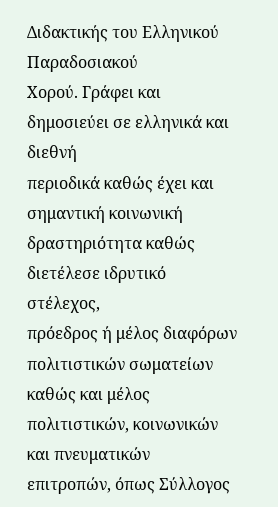Διδακτικής του Ελληνικού Παραδοσιακού
Χορού. Γράφει και δημοσιεύει σε ελληνικά και διεθνή
περιοδικά καθώς έχει και σημαντική κοινωνική
δραστηριότητα καθώς διετέλεσε ιδρυτικό στέλεχος,
πρόεδρος ή μέλος διαφόρων πολιτιστικών σωματείων
καθώς και μέλος πολιτιστικών, κοινωνικών και πνευματικών
επιτροπών, όπως Σύλλογος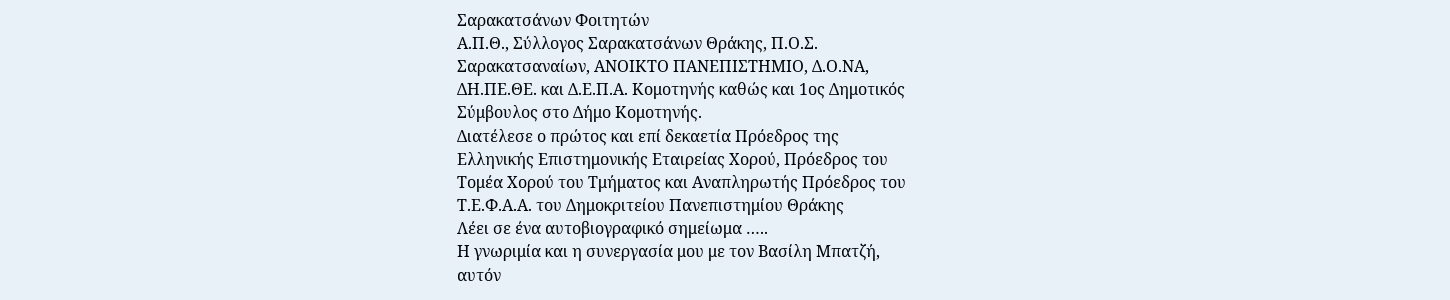Σαρακατσάνων Φοιτητών
Α.Π.Θ., Σύλλογος Σαρακατσάνων Θράκης, Π.Ο.Σ.
Σαρακατσαναίων, ΑΝΟΙΚΤΟ ΠΑΝΕΠΙΣΤΗΜΙΟ, Δ.Ο.ΝΑ,
ΔΗ.ΠΕ.ΘΕ. και Δ.Ε.Π.Α. Κομοτηνής καθώς και 1ος Δημοτικός
Σύμβουλος στο Δήμο Κομοτηνής.
Διατέλεσε ο πρώτος και επί δεκαετία Πρόεδρος της
Ελληνικής Επιστημονικής Εταιρείας Χορού, Πρόεδρος του
Τομέα Χορού του Τμήματος και Αναπληρωτής Πρόεδρος του
Τ.Ε.Φ.Α.Α. του Δημοκριτείου Πανεπιστημίου Θράκης
Λέει σε ένα αυτοβιογραφικό σημείωμα …..
Η γνωριμία και η συνεργασία μου με τον Βασίλη Μπατζή,
αυτόν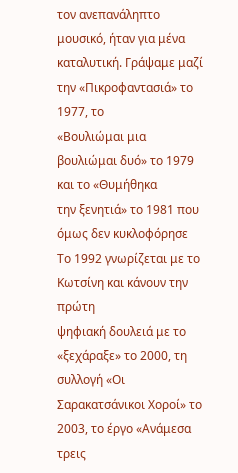τον ανεπανάληπτο μουσικό, ήταν για μένα
καταλυτική. Γράψαμε μαζί την «Πικροφαντασιά» το 1977, το
«Βουλιώμαι μια βουλιώμαι δυό» το 1979 και το «Θυμήθηκα
την ξενητιά» το 1981 που όμως δεν κυκλοφόρησε
Το 1992 γνωρίζεται με το Κωτσίνη και κάνουν την πρώτη
ψηφιακή δουλειά με το «ξεχάραξε» το 2000, τη συλλογή «Οι
Σαρακατσάνικοι Χοροί» το 2003, το έργο «Ανάμεσα τρεις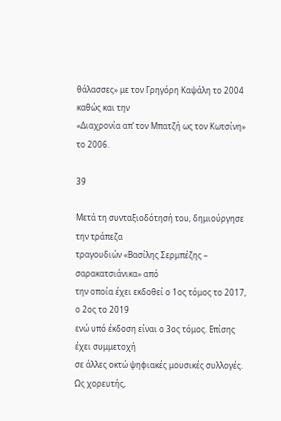θάλασσες» με τον Γρηγόρη Καψάλη το 2004 καθώς και την
«Διαχρονία απ’ τον Μπατζή ως τον Κωτσίνη» το 2006.

39

Μετά τη συνταξιοδότησή του, δημιούργησε την τράπεζα
τραγουδιών «Βασίλης Σερμπέζης – σαρακατσιάνικα» από
την οποία έχει εκδοθεί ο 1ος τόμος το 2017, ο 2ος το 2019
ενώ υπό έκδοση είναι ο 3ος τόμος. Επίσης έχει συμμετοχή
σε άλλες οκτώ ψηφιακές μουσικές συλλογές. Ως χορευτής,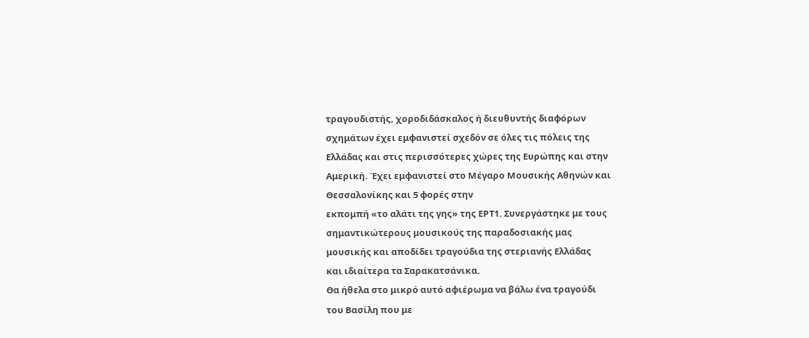τραγουδιστής, χοροδιδάσκαλος ή διευθυντής διαφόρων
σχημάτων έχει εμφανιστεί σχεδόν σε όλες τις πόλεις της
Ελλάδας και στις περισσότερες χώρες της Ευρώπης και στην
Αμερική. Έχει εμφανιστεί στο Μέγαρο Μουσικής Αθηνών και
Θεσσαλονίκης και 5 φορές στην
εκπομπή «το αλάτι της γης» της ΕΡΤ1. Συνεργάστηκε με τους
σημαντικώτερους μουσικούς της παραδοσιακής μας
μουσικής και αποδίδει τραγούδια της στεριανής Ελλάδας
και ιδιαίτερα τα Σαρακατσάνικα.
Θα ήθελα στο μικρό αυτό αφιέρωμα να βάλω ένα τραγούδι
του Βασίλη που με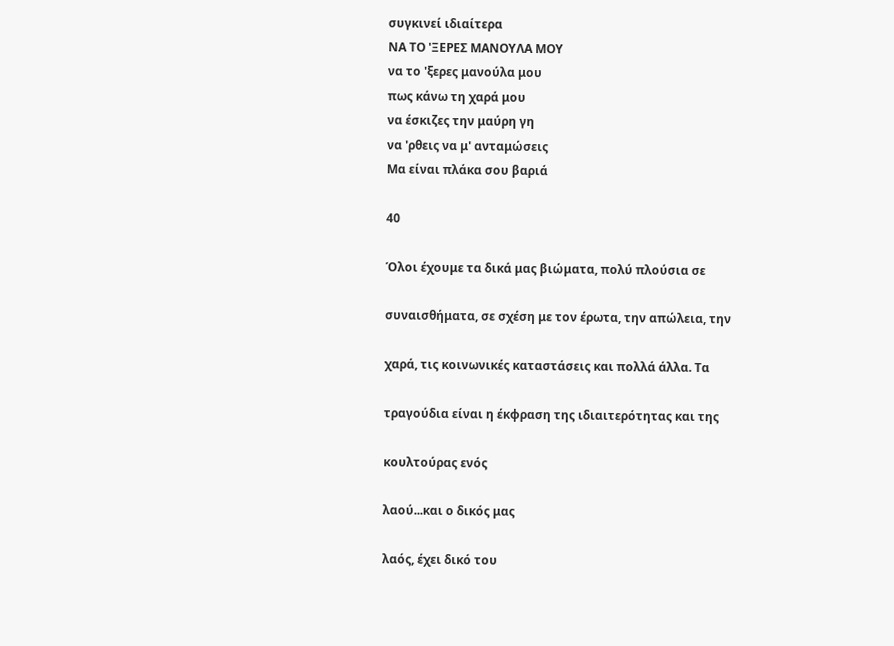συγκινεί ιδιαίτερα
ΝΑ ΤΟ 'ΞΕΡΕΣ ΜΑΝΟΥΛΑ ΜΟΥ
να το 'ξερες μανούλα μου
πως κάνω τη χαρά μου
να έσκιζες την μαύρη γη
να 'ρθεις να μ' ανταμώσεις
Μα είναι πλάκα σου βαριά

40

Όλοι έχουμε τα δικά μας βιώματα, πολύ πλούσια σε

συναισθήματα, σε σχέση με τον έρωτα, την απώλεια, την

χαρά, τις κοινωνικές καταστάσεις και πολλά άλλα. Τα

τραγούδια είναι η έκφραση της ιδιαιτερότητας και της

κουλτούρας ενός

λαού...και ο δικός μας

λαός, έχει δικό του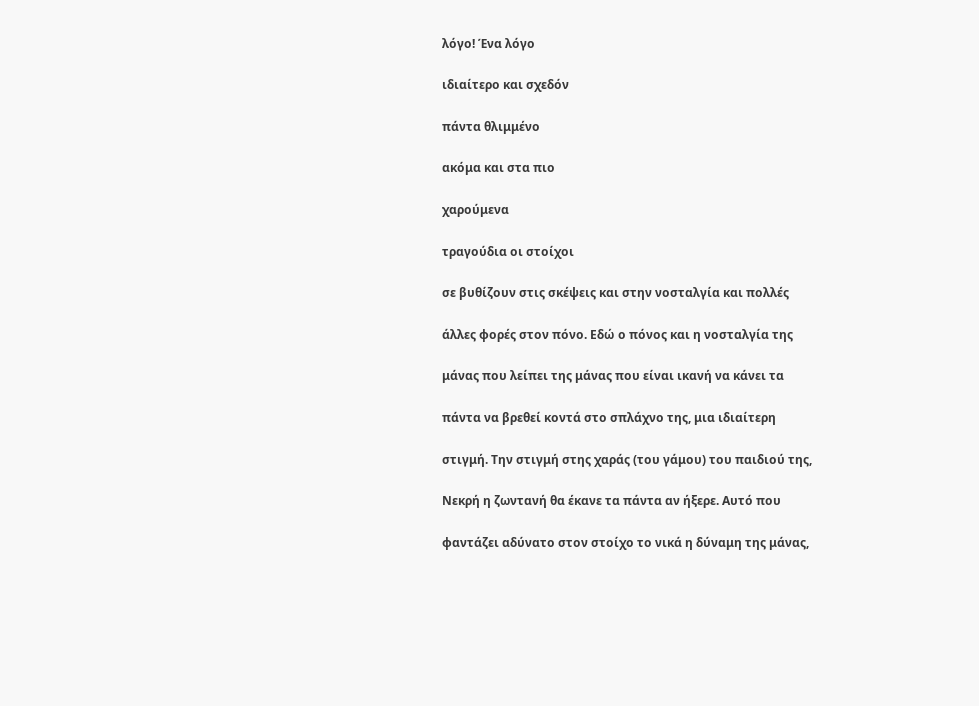λόγο! Ένα λόγο

ιδιαίτερο και σχεδόν

πάντα θλιμμένο

ακόμα και στα πιο

χαρούμενα

τραγούδια οι στοίχοι

σε βυθίζουν στις σκέψεις και στην νοσταλγία και πολλές

άλλες φορές στον πόνο. Εδώ ο πόνος και η νοσταλγία της

μάνας που λείπει της μάνας που είναι ικανή να κάνει τα

πάντα να βρεθεί κοντά στο σπλάχνο της, μια ιδιαίτερη

στιγμή. Την στιγμή στης χαράς (του γάμου) του παιδιού της,

Νεκρή η ζωντανή θα έκανε τα πάντα αν ήξερε. Αυτό που

φαντάζει αδύνατο στον στοίχο το νικά η δύναμη της μάνας,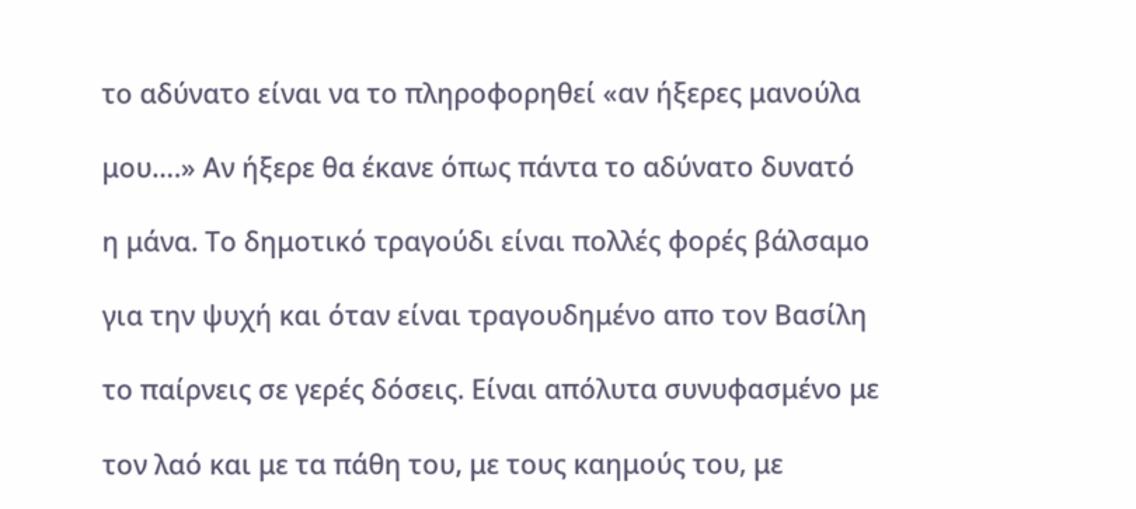το αδύνατο είναι να το πληροφορηθεί «αν ήξερες μανούλα

μου….» Αν ήξερε θα έκανε όπως πάντα το αδύνατο δυνατό

η μάνα. Το δημοτικό τραγούδι είναι πολλές φορές βάλσαμο

για την ψυχή και όταν είναι τραγουδημένο απο τον Βασίλη

το παίρνεις σε γερές δόσεις. Είναι απόλυτα συνυφασμένο με

τον λαό και με τα πάθη του, με τους καημούς του, με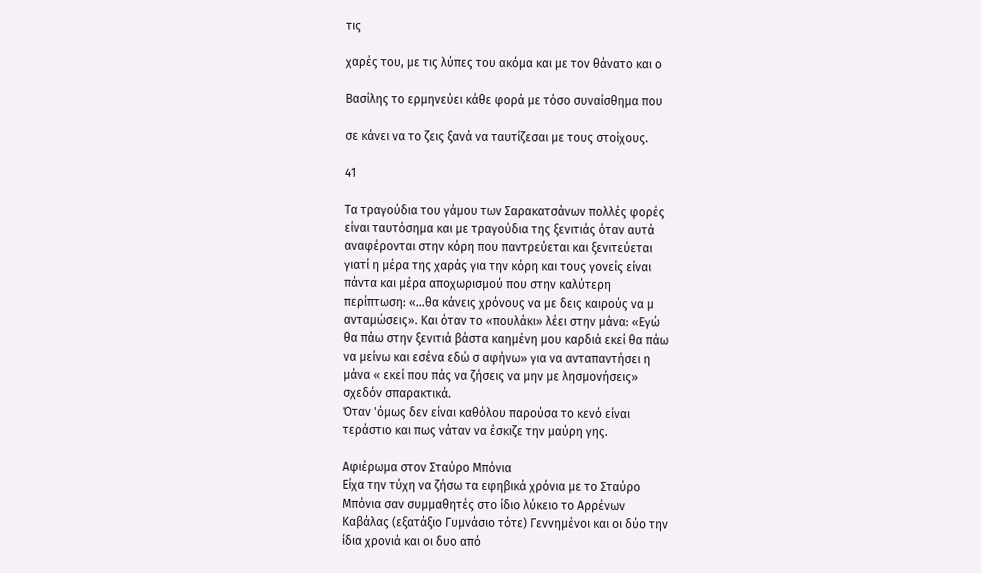τις

χαρές του, με τις λύπες του ακόμα και με τον θάνατο και ο

Βασίλης το ερμηνεύει κάθε φορά με τόσο συναίσθημα που

σε κάνει να το ζεις ξανά να ταυτίζεσαι με τους στοίχους.

41

Τα τραγούδια του γάμου των Σαρακατσάνων πολλές φορές
είναι ταυτόσημα και με τραγούδια της ξενιτιάς όταν αυτά
αναφέρονται στην κόρη που παντρεύεται και ξενιτεύεται
γιατί η μέρα της χαράς για την κόρη και τους γονείς είναι
πάντα και μέρα αποχωρισμού που στην καλύτερη
περίπτωση: «…θα κάνεις χρόνους να με δεις καιρούς να μ
ανταμώσεις». Και όταν το «πουλάκι» λέει στην μάνα: «Εγώ
θα πάω στην ξενιτιά βάστα καημένη μου καρδιά εκεί θα πάω
να μείνω και εσένα εδώ σ αφήνω» για να ανταπαντήσει η
μάνα « εκεί που πάς να ζήσεις να μην με λησμονήσεις»
σχεδόν σπαρακτικά.
Όταν 'όμως δεν είναι καθόλου παρούσα το κενό είναι
τεράστιο και πως νάταν να έσκιζε την μαύρη γης.

Αφιέρωμα στον Σταύρο Μπόνια
Είχα την τύχη να ζήσω τα εφηβικά χρόνια με το Σταύρο
Μπόνια σαν συμμαθητές στο ίδιο λύκειο το Αρρένων
Καβάλας (εξατάξιο Γυμνάσιο τότε) Γεννημένοι και οι δύο την
ίδια χρονιά και οι δυο από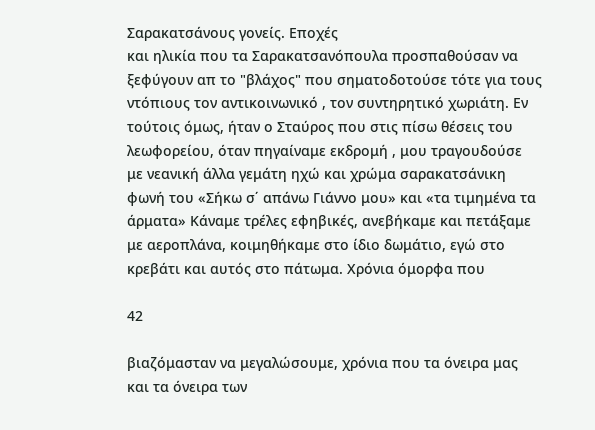Σαρακατσάνους γονείς. Εποχές
και ηλικία που τα Σαρακατσανόπουλα προσπαθούσαν να
ξεφύγουν απ το "βλάχος" που σηματοδοτούσε τότε για τους
ντόπιους τον αντικοινωνικό , τον συντηρητικό χωριάτη. Εν
τούτοις όμως, ήταν ο Σταύρος που στις πίσω θέσεις του
λεωφορείου, όταν πηγαίναμε εκδρομή , μου τραγουδούσε
με νεανική άλλα γεμάτη ηχώ και χρώμα σαρακατσάνικη
φωνή του «Σήκω σ΄ απάνω Γιάννο μου» και «τα τιμημένα τα
άρματα» Κάναμε τρέλες εφηβικές, ανεβήκαμε και πετάξαμε
με αεροπλάνα, κοιμηθήκαμε στο ίδιο δωμάτιο, εγώ στο
κρεβάτι και αυτός στο πάτωμα. Χρόνια όμορφα που

42

βιαζόμασταν να μεγαλώσουμε, χρόνια που τα όνειρα μας
και τα όνειρα των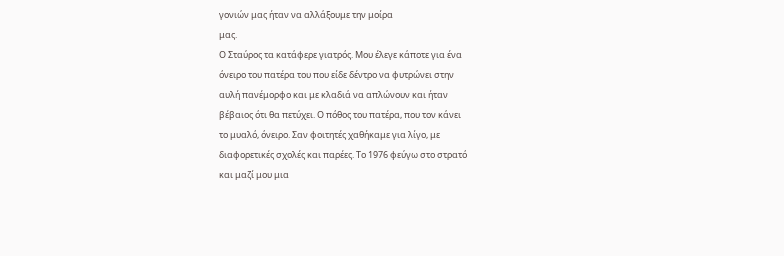γονιών μας ήταν να αλλάξουμε την μοίρα
μας.
Ο Σταύρος τα κατάφερε γιατρός. Μου έλεγε κάποτε για ένα
όνειρο του πατέρα του που είδε δέντρο να φυτρώνει στην
αυλή πανέμορφο και με κλαδιά να απλώνουν και ήταν
βέβαιος ότι θα πετύχει. Ο πόθος του πατέρα, που τον κάνει
το μυαλό, όνειρο. Σαν φοιτητές χαθήκαμε για λίγο, με
διαφορετικές σχολές και παρέες. Το 1976 φεύγω στο στρατό
και μαζί μου μια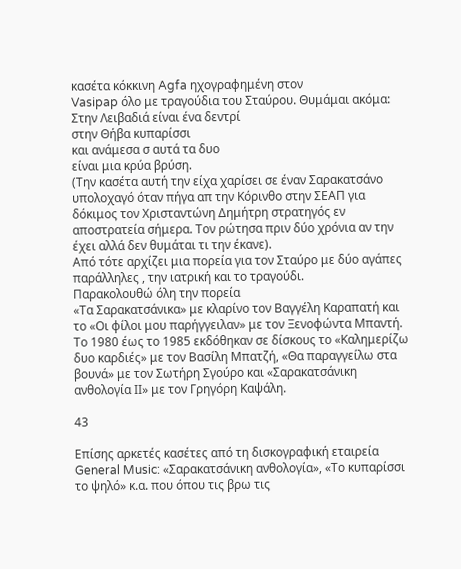κασέτα κόκκινη Agfa ηχογραφημένη στον
Vasipap όλο με τραγούδια του Σταύρου. Θυμάμαι ακόμα:
Στην Λειβαδιά είναι ένα δεντρί
στην Θήβα κυπαρίσσι
και ανάμεσα σ αυτά τα δυο
είναι μια κρύα βρύση.
(Την κασέτα αυτή την είχα χαρίσει σε έναν Σαρακατσάνο
υπολοχαγό όταν πήγα απ την Κόρινθο στην ΣΕΑΠ για
δόκιμος τον Χρισταντώνη Δημήτρη στρατηγός εν
αποστρατεία σήμερα. Τον ρώτησα πριν δύο χρόνια αν την
έχει αλλά δεν θυμάται τι την έκανε).
Από τότε αρχίζει μια πορεία για τον Σταύρο με δύο αγάπες
παράλληλες , την ιατρική και το τραγούδι.
Παρακολουθώ όλη την πορεία
«Τα Σαρακατσάνικα» με κλαρίνο τον Βαγγέλη Καραπατή και
το «Οι φίλοι μου παρήγγειλαν» με τον Ξενοφώντα Μπαντή.
Το 1980 έως το 1985 εκδόθηκαν σε δίσκους το «Καλημερίζω
δυο καρδιές» με τον Βασίλη Μπατζή, «Θα παραγγείλω στα
βουνά» με τον Σωτήρη Σγούρο και «Σαρακατσάνικη
ανθολογία ΙΙ» με τον Γρηγόρη Καψάλη.

43

Επίσης αρκετές κασέτες από τη δισκογραφική εταιρεία
General Music: «Σαρακατσάνικη ανθολογία», «Το κυπαρίσσι
το ψηλό» κ.α. που όπου τις βρω τις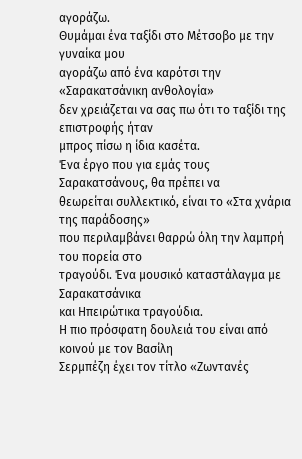αγοράζω.
Θυμάμαι ένα ταξίδι στο Μέτσοβο με την γυναίκα μου
αγοράζω από ένα καρότσι την «Σαρακατσάνικη ανθολογία»
δεν χρειάζεται να σας πω ότι το ταξίδι της επιστροφής ήταν
μπρος πίσω η ίδια κασέτα.
Ένα έργο που για εμάς τους Σαρακατσάνους, θα πρέπει να
θεωρείται συλλεκτικό, είναι το «Στα χνάρια της παράδοσης»
που περιλαμβάνει θαρρώ όλη την λαμπρή του πορεία στο
τραγούδι. Ένα μουσικό καταστάλαγμα με Σαρακατσάνικα
και Ηπειρώτικα τραγούδια.
Η πιο πρόσφατη δουλειά του είναι από κοινού με τον Βασίλη
Σερμπέζη έχει τον τίτλο «Ζωντανές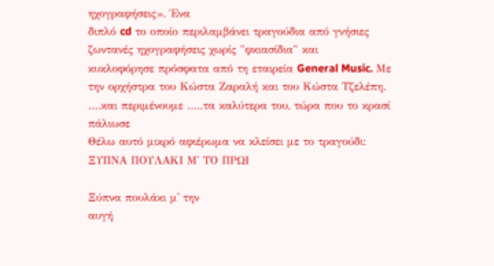ηχογραφήσεις». Ένα
διπλό cd το οποίο περιλαμβάνει τραγούδια από γνήσιες
ζωντανές ηχογραφήσεις χωρίς "φκιασίδια" και
κυκλοφόρησε πρόσφατα από τη εταιρεία General Music. Με
την ορχήστρα του Κώστα Ζαραλή και του Κώστα Τζελέπη.
….και περιμένουμε …..τα καλύτερα του, τώρα που το κρασί
πάλιωσε
Θέλω αυτό μικρό αφιέρωμα να κλείσει με το τραγούδι:
ΞΥΠΝΑ ΠΟΥΛΑΚΙ Μ' ΤΟ ΠΡΩΙ

Ξύπνα πουλάκι μ' την
αυγή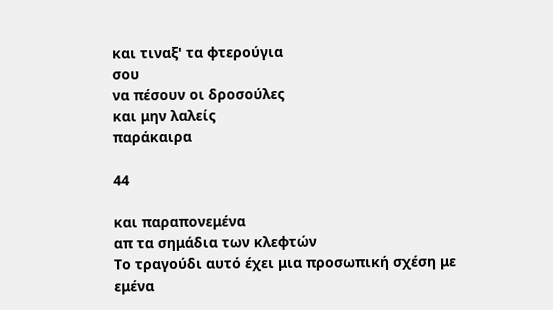και τιναξ' τα φτερούγια
σου
να πέσουν οι δροσούλες
και μην λαλείς
παράκαιρα

44

και παραπονεμένα
απ τα σημάδια των κλεφτών
Το τραγούδι αυτό έχει μια προσωπική σχέση με εμένα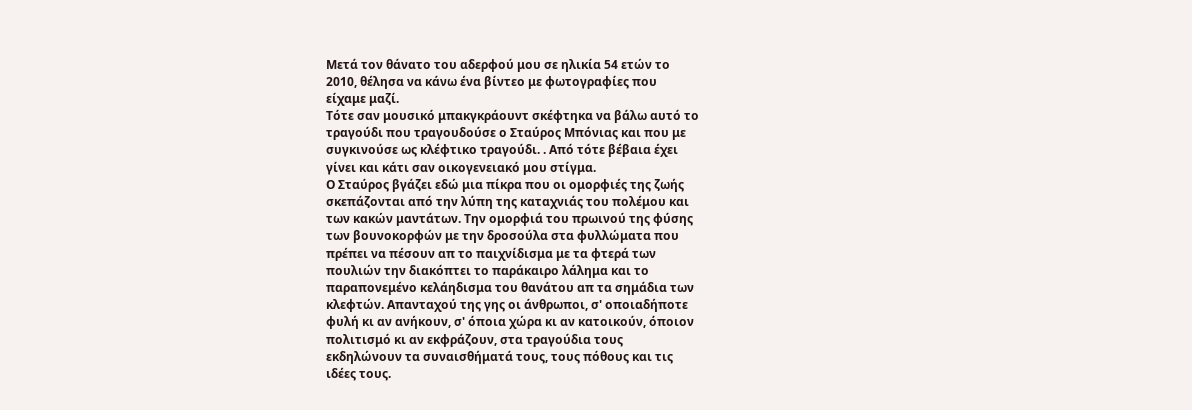Μετά τον θάνατο του αδερφού μου σε ηλικία 54 ετών το
2010, θέλησα να κάνω ένα βίντεο με φωτογραφίες που
είχαμε μαζί.
Τότε σαν μουσικό μπακγκράουντ σκέφτηκα να βάλω αυτό το
τραγούδι που τραγουδούσε ο Σταύρος Μπόνιας και που με
συγκινούσε ως κλέφτικο τραγούδι. . Από τότε βέβαια έχει
γίνει και κάτι σαν οικογενειακό μου στίγμα.
Ο Σταύρος βγάζει εδώ μια πίκρα που οι ομορφιές της ζωής
σκεπάζονται από την λύπη της καταχνιάς του πολέμου και
των κακών μαντάτων. Την ομορφιά του πρωινού της φύσης
των βουνοκορφών με την δροσούλα στα φυλλώματα που
πρέπει να πέσουν απ το παιχνίδισμα με τα φτερά των
πουλιών την διακόπτει το παράκαιρο λάλημα και το
παραπονεμένο κελάηδισμα του θανάτου απ τα σημάδια των
κλεφτών. Απανταχού της γης οι άνθρωποι, σ' οποιαδήποτε
φυλή κι αν ανήκουν, σ' όποια χώρα κι αν κατοικούν, όποιον
πολιτισμό κι αν εκφράζουν, στα τραγούδια τους
εκδηλώνουν τα συναισθήματά τους, τους πόθους και τις
ιδέες τους.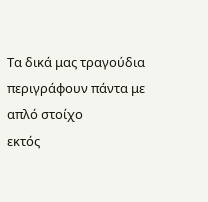Τα δικά μας τραγούδια περιγράφουν πάντα με απλό στοίχο
εκτός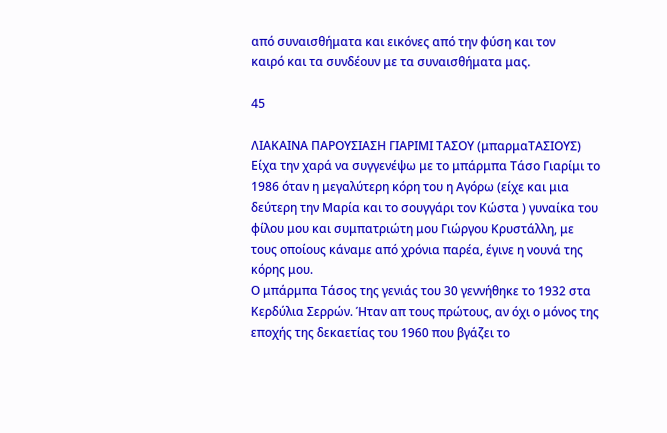από συναισθήματα και εικόνες από την φύση και τον
καιρό και τα συνδέουν με τα συναισθήματα μας.

45

ΛΙΑΚΑΙΝΑ ΠΑΡΟΥΣΙΑΣΗ ΓΙΑΡΙΜΙ ΤΑΣΟΥ (μπαρμαΤΑΣΙΟΥΣ)
Είχα την χαρά να συγγενέψω με το μπάρμπα Τάσο Γιαρίμι το
1986 όταν η μεγαλύτερη κόρη του η Αγόρω (είχε και μια
δεύτερη την Μαρία και το σουγγάρι τον Κώστα ) γυναίκα του
φίλου μου και συμπατριώτη μου Γιώργου Κρυστάλλη, με
τους οποίους κάναμε από χρόνια παρέα, έγινε η νουνά της
κόρης μου.
Ο μπάρμπα Τάσος της γενιάς του 30 γεννήθηκε το 1932 στα
Κερδύλια Σερρών. Ήταν απ τους πρώτους, αν όχι ο μόνος της
εποχής της δεκαετίας του 1960 που βγάζει το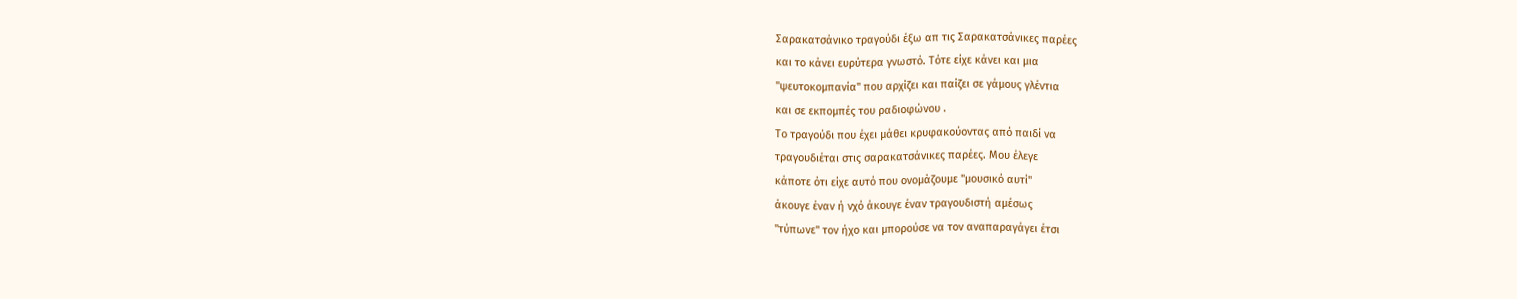Σαρακατσάνικο τραγούδι έξω απ τις Σαρακατσάνικες παρέες
και το κάνει ευρύτερα γνωστό. Τότε είχε κάνει και μια
"ψευτοκομπανία" που αρχίζει και παίζει σε γάμους γλέντια
και σε εκπομπές του ραδιοφώνου .
Το τραγούδι που έχει μάθει κρυφακούοντας από παιδί να
τραγουδιέται στις σαρακατσάνικες παρέες. Μου έλεγε
κάποτε ότι είχε αυτό που ονομάζουμε "μουσικό αυτί"
άκουγε έναν ή νχό άκουγε έναν τραγουδιστή αμέσως
"τύπωνε" τον ήχο και μπορούσε να τον αναπαραγάγει έτσι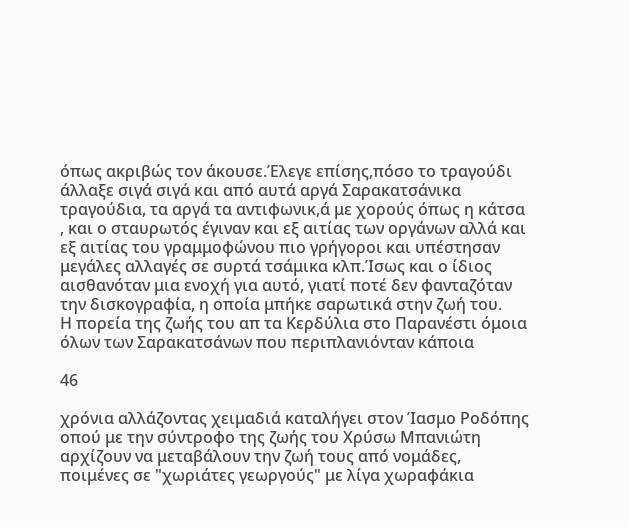όπως ακριβώς τον άκουσε.Έλεγε επίσης,πόσο το τραγούδι
άλλαξε σιγά σιγά και από αυτά αργά Σαρακατσάνικα
τραγούδια, τα αργά τα αντιφωνικ,ά με χορούς όπως η κάτσα
, και ο σταυρωτός έγιναν και εξ αιτίας των οργάνων αλλά και
εξ αιτίας του γραμμοφώνου πιο γρήγοροι και υπέστησαν
μεγάλες αλλαγές σε συρτά τσάμικα κλπ.Ίσως και ο ίδιος
αισθανόταν μια ενοχή για αυτό, γιατί ποτέ δεν φανταζόταν
την δισκογραφία, η οποία μπήκε σαρωτικά στην ζωή του.
Η πορεία της ζωής του απ τα Κερδύλια στο Παρανέστι όμοια
όλων των Σαρακατσάνων που περιπλανιόνταν κάποια

46

χρόνια αλλάζοντας χειμαδιά καταλήγει στον Ίασμο Ροδόπης
οπού με την σύντροφο της ζωής του Χρύσω Μπανιώτη
αρχίζουν να μεταβάλουν την ζωή τους από νομάδες,
ποιμένες σε "χωριάτες γεωργούς" με λίγα χωραφάκια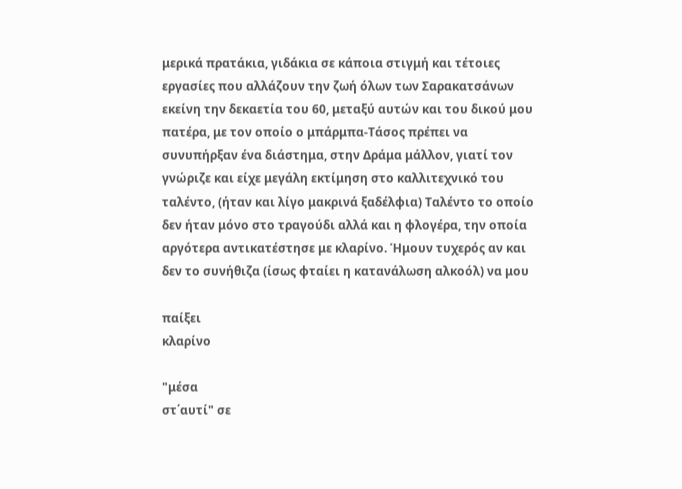μερικά πρατάκια, γιδάκια σε κάποια στιγμή και τέτοιες
εργασίες που αλλάζουν την ζωή όλων των Σαρακατσάνων
εκείνη την δεκαετία του 60, μεταξύ αυτών και του δικού μου
πατέρα, με τον οποίο ο μπάρμπα-Τάσος πρέπει να
συνυπήρξαν ένα διάστημα, στην Δράμα μάλλον, γιατί τον
γνώριζε και είχε μεγάλη εκτίμηση στο καλλιτεχνικό του
ταλέντο, (ήταν και λίγο μακρινά ξαδέλφια) Ταλέντο το οποίο
δεν ήταν μόνο στο τραγούδι αλλά και η φλογέρα, την οποία
αργότερα αντικατέστησε με κλαρίνο. Ήμουν τυχερός αν και
δεν το συνήθιζα (ίσως φταίει η κατανάλωση αλκοόλ) να μου

παίξει
κλαρίνο

"μέσα
στ΄αυτί" σε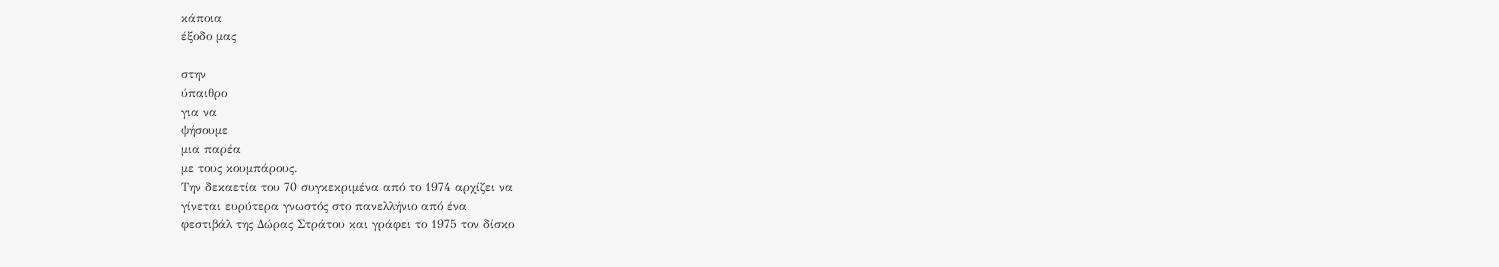κάποια
έξοδο μας

στην
ύπαιθρο
για να
ψήσουμε
μια παρέα
με τους κουμπάρους.
Την δεκαετία του 70 συγκεκριμένα από το 1974 αρχίζει να
γίνεται ευρύτερα γνωστός στο πανελλήνιο από ένα
φεστιβάλ της Δώρας Στράτου και γράφει το 1975 τον δίσκο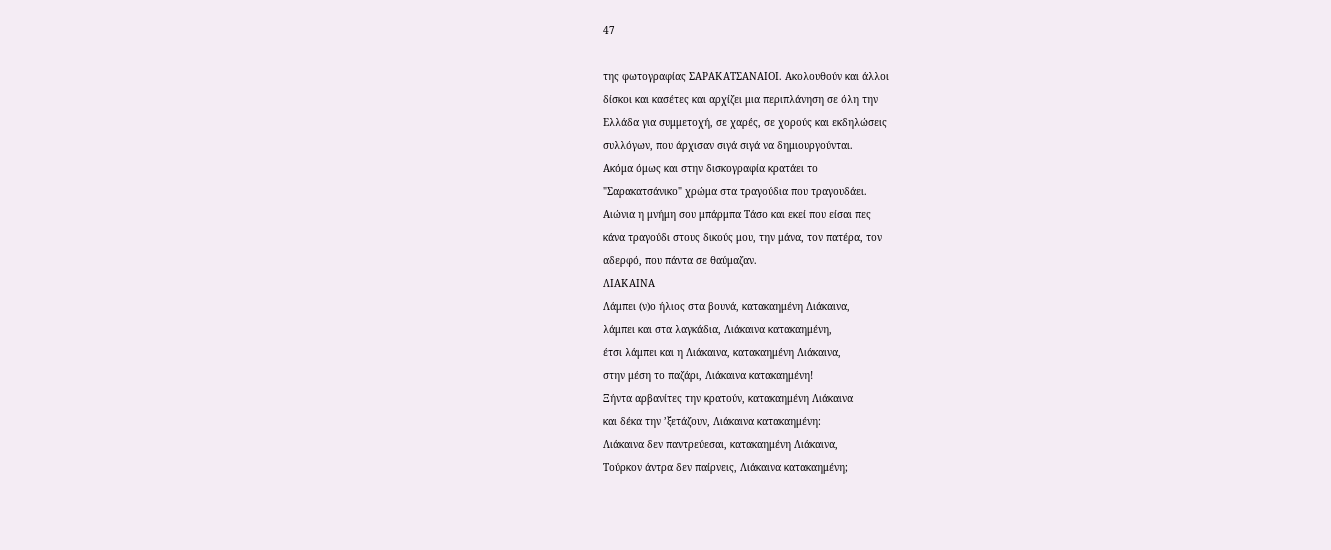47

της φωτογραφίας ΣΑΡΑΚΑΤΣΑΝΑΙΟΙ. Ακολουθούν και άλλοι
δίσκοι και κασέτες και αρχίζει μια περιπλάνηση σε όλη την
Ελλάδα για συμμετοχή, σε χαρές, σε χορούς και εκδηλώσεις
συλλόγων, που άρχισαν σιγά σιγά να δημιουργούνται.
Ακόμα όμως και στην δισκογραφία κρατάει το
"Σαρακατσάνικο" χρώμα στα τραγούδια που τραγουδάει.
Αιώνια η μνήμη σου μπάρμπα Τάσο και εκεί που είσαι πες
κάνα τραγούδι στους δικούς μου, την μάνα, τον πατέρα, τον
αδερφό, που πάντα σε θαύμαζαν.
ΛΙΑΚΑΙΝΑ
Λάμπει (ν)ο ήλιος στα βουνά, κατακαημένη Λιάκαινα,
λάμπει και στα λαγκάδια, Λιάκαινα κατακαημένη,
έτσι λάμπει και η Λιάκαινα, κατακαημένη Λιάκαινα,
στην μέση το παζάρι, Λιάκαινα κατακαημένη!
Ξήντα αρβανίτες την κρατούν, κατακαημένη Λιάκαινα
και δέκα την ’ξετάζουν, Λιάκαινα κατακαημένη:
Λιάκαινα δεν παντρεύεσαι, κατακαημένη Λιάκαινα,
Τούρκον άντρα δεν παίρνεις, Λιάκαινα κατακαημένη;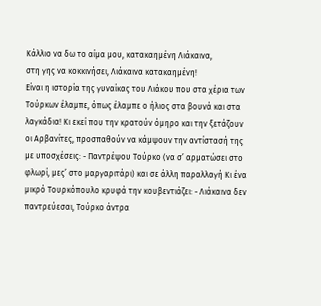Κάλλιο να δω το αίμα μου, κατακαημένη Λιάκαινα,
στη γης να κοκκινήσει, Λιάκαινα κατακαημένη!
Είναι η ιστορία της γυναίκας του Λιάκου που στα χέρια των
Τούρκων έλαμπε, όπως έλαμπε ο ήλιος στα βουνά και στα
λαγκάδια! Κι εκεί που την κρατούν όμηρο και την ξετάζουν
οι Αρβανίτες, προσπαθούν να κάμψουν την αντίστασή της
με υποσχέσεις: - Παντρέψου Τούρκο (να σ’ αρματώσει στο
φλωρί, μες’ στο μαργαριτάρι) και σε άλλη παραλλαγή Κι ένα
μικρό Τουρκόπουλο κρυφά την κουβεντιάζει: - Λιάκαινα δεν
παντρεύεσαι, Τούρκο άντρα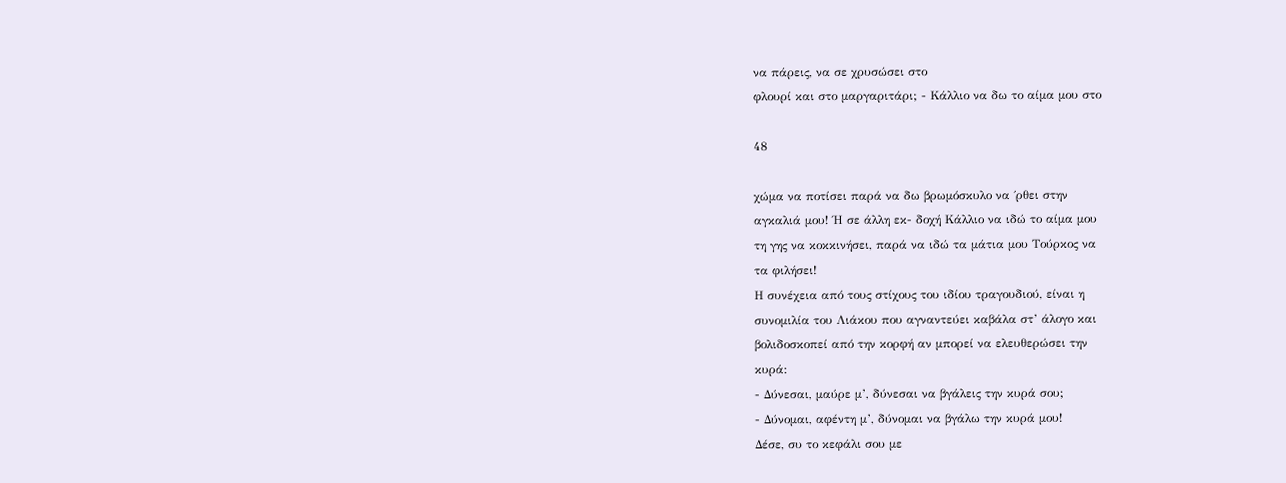να πάρεις, να σε χρυσώσει στο
φλουρί και στο μαργαριτάρι; - Κάλλιο να δω το αίμα μου στο

48

χώμα να ποτίσει παρά να δω βρωμόσκυλο να ΄ρθει στην
αγκαλιά μου! Ή σε άλλη εκ- δοχή Κάλλιο να ιδώ το αίμα μου
τη γης να κοκκινήσει, παρά να ιδώ τα μάτια μου Τούρκος να
τα φιλήσει!
Η συνέχεια από τους στίχους του ιδίου τραγουδιού, είναι η
συνομιλία του Λιάκου που αγναντεύει καβάλα στ’ άλογο και
βολιδοσκοπεί από την κορφή αν μπορεί να ελευθερώσει την
κυρά:
- Δύνεσαι, μαύρε μ’, δύνεσαι να βγάλεις την κυρά σου;
- Δύνομαι, αφέντη μ’, δύνομαι να βγάλω την κυρά μου!
Δέσε, συ το κεφάλι σου με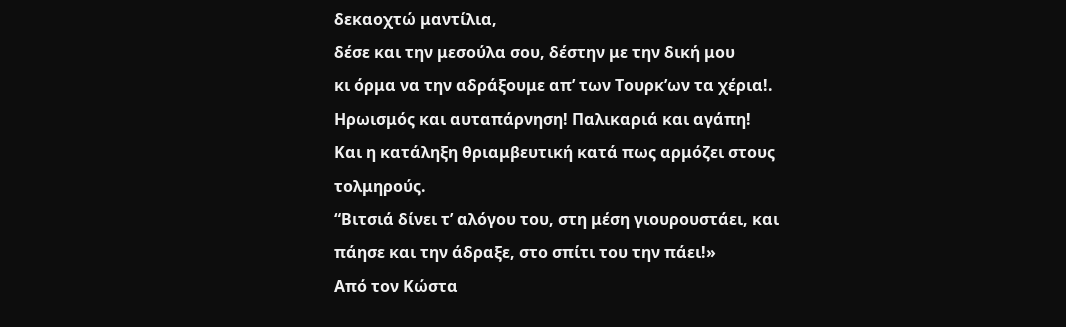δεκαοχτώ μαντίλια,
δέσε και την μεσούλα σου, δέστην με την δική μου
κι όρμα να την αδράξουμε απ’ των Τουρκ’ων τα χέρια!.
Ηρωισμός και αυταπάρνηση! Παλικαριά και αγάπη!
Και η κατάληξη θριαμβευτική κατά πως αρμόζει στους
τολμηρούς.
“Βιτσιά δίνει τ’ αλόγου του, στη μέση γιουρουστάει, και
πάησε και την άδραξε, στο σπίτι του την πάει!»
Από τον Κώστα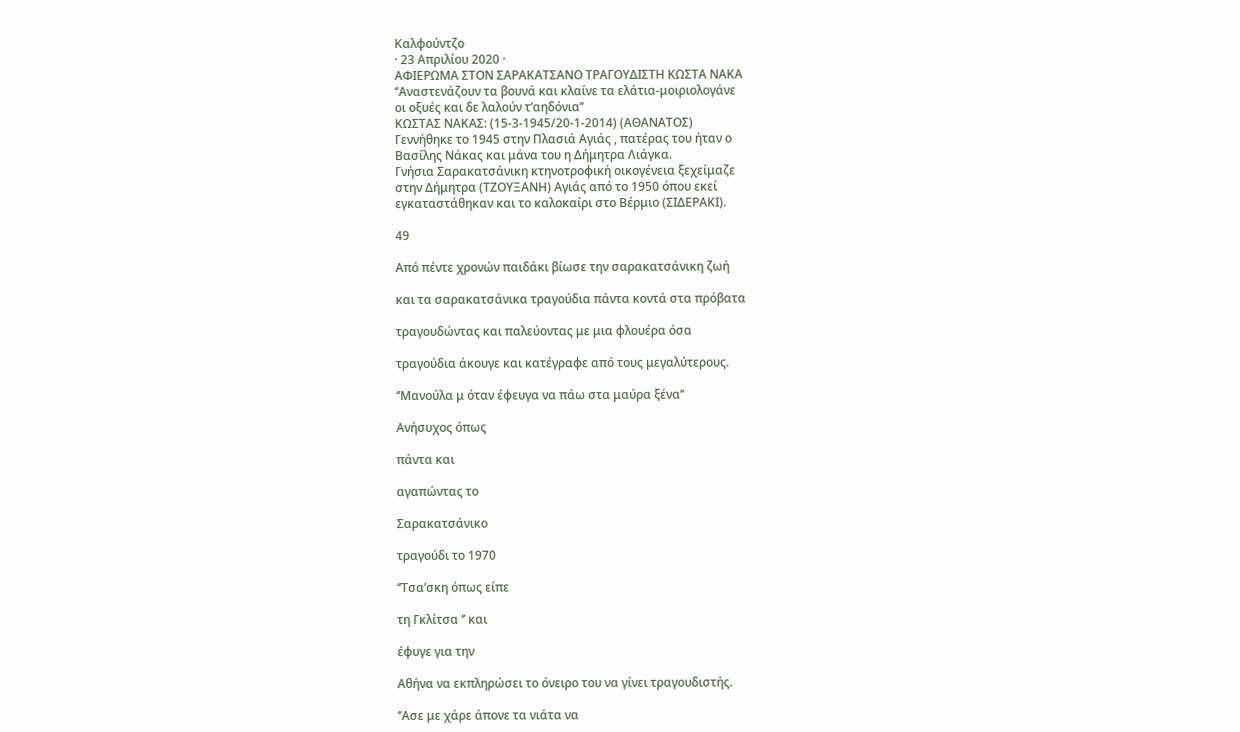Καλφούντζο
· 23 Απριλίου 2020 ·
ΑΦΙΕΡΩΜΑ ΣΤΟΝ ΣΑΡΑΚΑΤΣΑΝΟ ΤΡΑΓΟΥΔΙΣΤΗ ΚΩΣΤΑ ΝΑΚΑ
‘’Αναστενάζουν τα βουνά και κλαίνε τα ελάτια-μοιριολογάνε
οι οξυές και δε λαλούν τ’αηδόνια’’
ΚΩΣΤΑΣ ΝΑΚΑΣ: (15-3-1945/20-1-2014) (ΑΘΑΝΑΤΟΣ)
Γεννήθηκε το 1945 στην Πλασιά Αγιάς , πατέρας του ήταν ο
Βασίλης Νάκας και μάνα του η Δήμητρα Λιάγκα.
Γνήσια Σαρακατσάνικη κτηνοτροφική οικογένεια ξεχείμαζε
στην Δήμητρα (ΤΖΟΥΞΑΝΗ) Αγιάς από το 1950 όπου εκεί
εγκαταστάθηκαν και το καλοκαίρι στο Βέρμιο (ΣΙΔΕΡΑΚΙ).

49

Από πέντε χρονών παιδάκι βίωσε την σαρακατσάνικη ζωή

και τα σαρακατσάνικα τραγούδια πάντα κοντά στα πρόβατα

τραγουδώντας και παλεύοντας με μια φλουέρα όσα

τραγούδια άκουγε και κατέγραφε από τους μεγαλύτερους.

‘’Μανούλα μ όταν έφευγα να πάω στα μαύρα ξένα’’

Ανήσυχος όπως

πάντα και

αγαπώντας το

Σαρακατσάνικο

τραγούδι το 1970

‘’Τσα’σκη όπως είπε

τη Γκλίτσα ‘’ και

έφυγε για την

Αθήνα να εκπληρώσει το όνειρο του να γίνει τραγουδιστής.

‘’Ασε με χάρε άπονε τα νιάτα να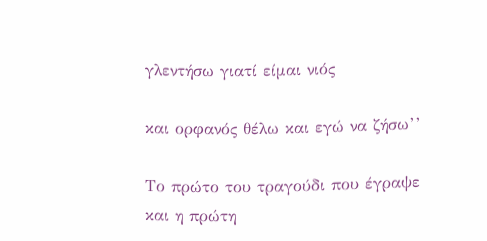γλεντήσω γιατί είμαι νιός

και ορφανός θέλω και εγώ να ζήσω’’

Το πρώτο του τραγούδι που έγραψε και η πρώτη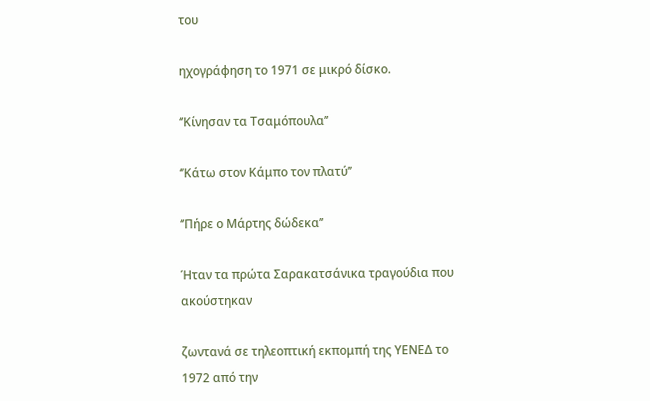του

ηχογράφηση το 1971 σε μικρό δίσκο.

‘’Κίνησαν τα Τσαμόπουλα’’

‘’Κάτω στον Κάμπο τον πλατύ’’

‘’Πήρε ο Μάρτης δώδεκα’’

Ήταν τα πρώτα Σαρακατσάνικα τραγούδια που ακούστηκαν

ζωντανά σε τηλεοπτική εκπομπή της ΥΕΝΕΔ το 1972 από την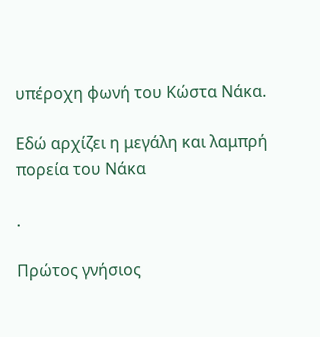υπέροχη φωνή του Κώστα Νάκα.

Εδώ αρχίζει η μεγάλη και λαμπρή πορεία του Νάκα

.

Πρώτος γνήσιος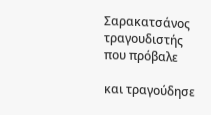Σαρακατσάνος τραγουδιστής που πρόβαλε

και τραγούδησε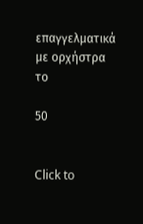επαγγελματικά με ορχήστρα το

50


Click to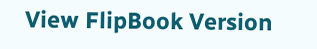View FlipBook Version